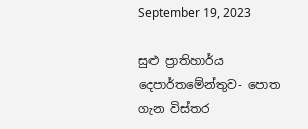September 19, 2023

සුළු ප්‍රාතිහාර්ය දෙපාර්තමේන්තුව- පොත ගැන විස්තර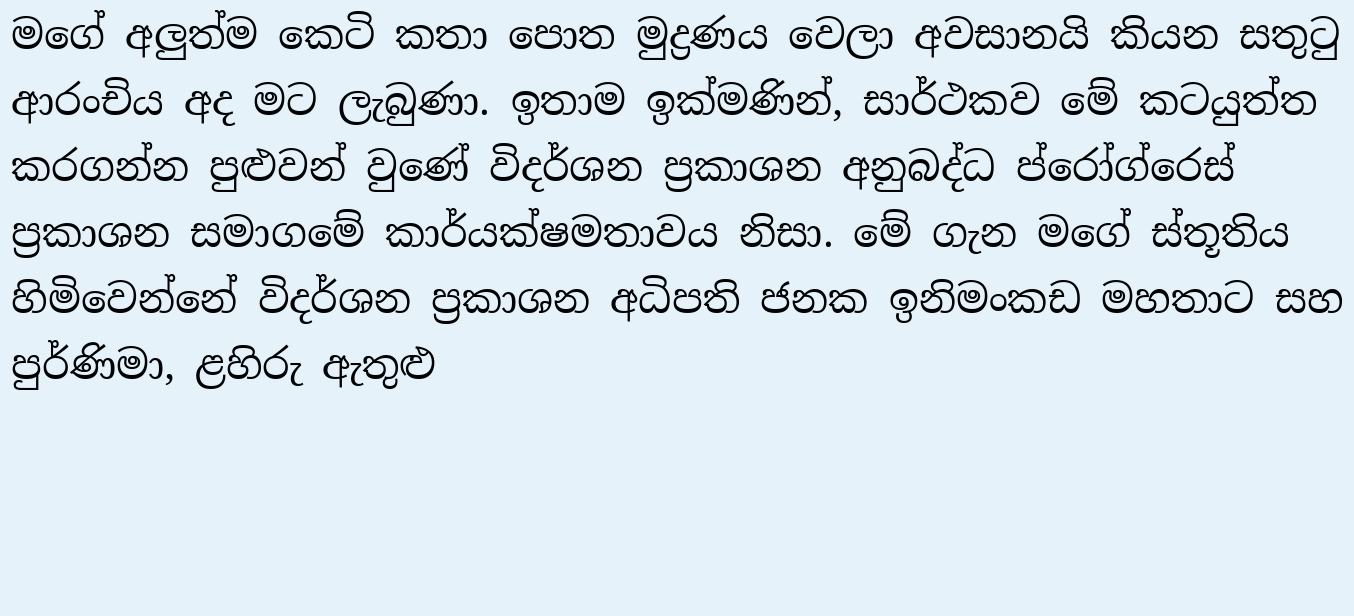මගේ අලුත්ම කෙටි කතා පොත මුද්‍රණය වෙලා අවසානයි කියන සතුටු ආරංචිය අද මට ලැබුණා. ඉතාම ඉක්මණින්, සාර්ථකව මේ කටයුත්ත කරගන්න පුළුවන් වුණේ විදර්ශන ප්‍රකාශන අනුබද්ධ ප්රෝග්රෙස් ප්‍රකාශන සමාගමේ කාර්යක්ෂමතාවය නිසා. මේ ගැන මගේ ස්තූතිය හිමිවෙන්නේ විදර්ශන ප්‍රකාශන අධිපති ජනක ඉනිමංකඩ මහතාට සහ පුර්ණිමා, ළහිරු ඇතුළු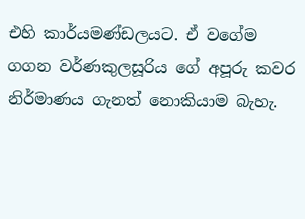එහි කාර්යමණ්ඩලයට. ඒ වගේම ගගන වර්ණකුලසූරිය ගේ අපූරු කවර නිර්මාණය ගැනත් නොකියාම බැහැ.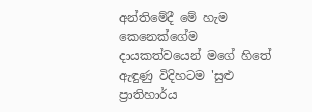අන්තිමේදී මේ හැම කෙනෙක්ගේම දායකත්වයෙන් මගේ හිතේ ඇඳුණු විදිහටම 'සුළු ප්‍රාතිහාර්ය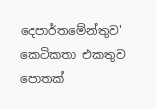දෙපාර්තමේන්තුව' කෙටිකතා එකතුව පොතක්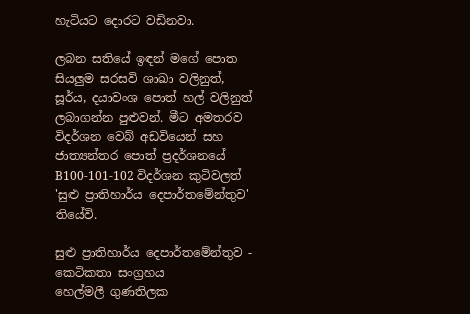හැටියට දොරට වඩිනවා.

ලබන සතියේ ඉඳන් මගේ පොත සියලුම සරසවි ශාඛා වලිනුත්, සූර්ය, දයාවංශ පොත් හල් වලිනුත් ලබාගන්න පුළුවන්. මීට අමතරව විදර්ශන වෙබ් අඩවියෙන් සහ ජාත්‍යන්තර පොත් ප්‍රදර්ශනයේ B100-101-102 විදර්ශන කුටිවලත් 'සුළු ප්‍රාතිහාර්ය දෙපාර්තමේන්තුව' තියේවි.

සුළු ප්‍රාතිහාර්ය දෙපාර්තමේන්තුව - කෙටිකතා සංග්‍රහය
හෙල්මලී ගුණතිලක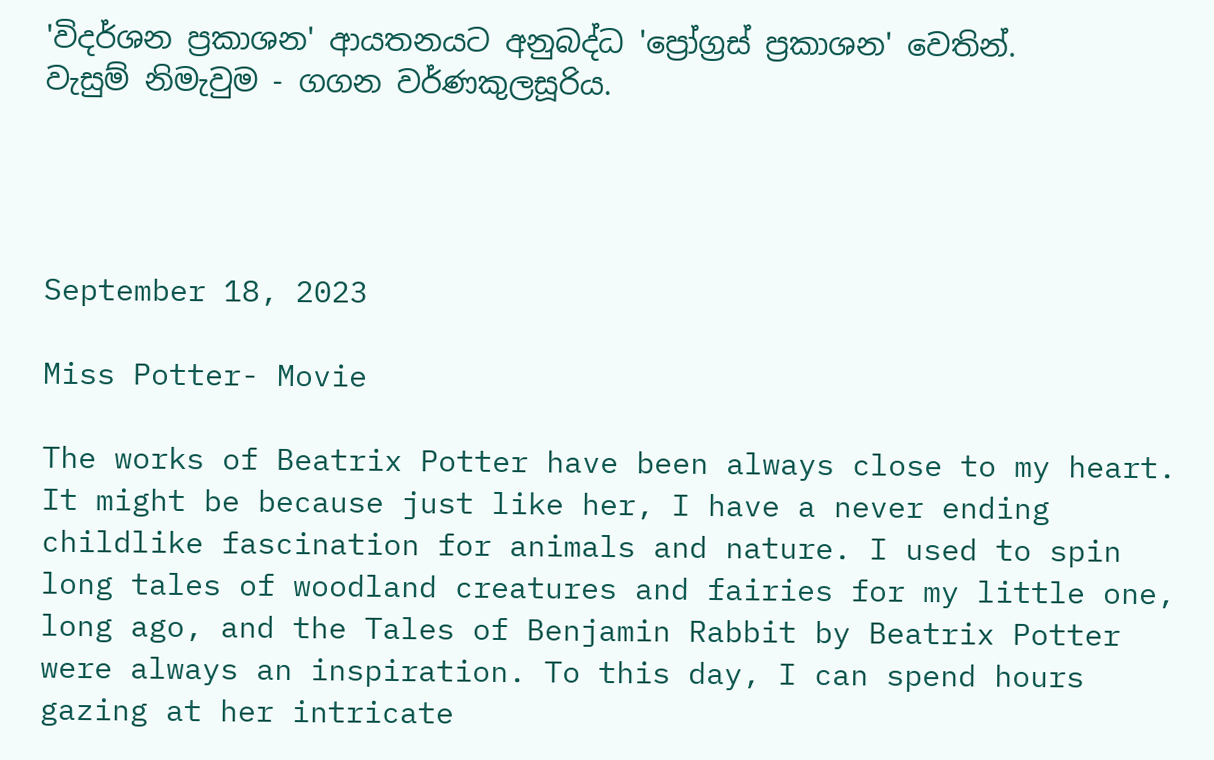'විදර්ශන ප්‍රකාශන' ආයතනයට අනුබද්ධ 'ප්‍රෝග්‍රස් ප්‍රකාශන' වෙතින්.
වැසුම් නිමැවුම - ගගන වර්ණකුලසූරිය.




September 18, 2023

Miss Potter- Movie

The works of Beatrix Potter have been always close to my heart. It might be because just like her, I have a never ending childlike fascination for animals and nature. I used to spin long tales of woodland creatures and fairies for my little one, long ago, and the Tales of Benjamin Rabbit by Beatrix Potter were always an inspiration. To this day, I can spend hours gazing at her intricate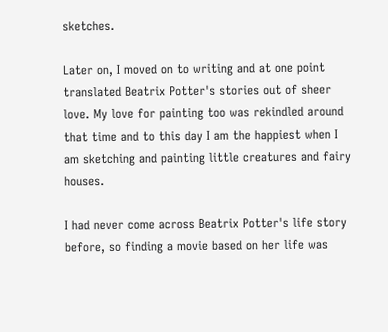sketches.

Later on, I moved on to writing and at one point translated Beatrix Potter's stories out of sheer love. My love for painting too was rekindled around that time and to this day I am the happiest when I am sketching and painting little creatures and fairy houses.

I had never come across Beatrix Potter's life story before, so finding a movie based on her life was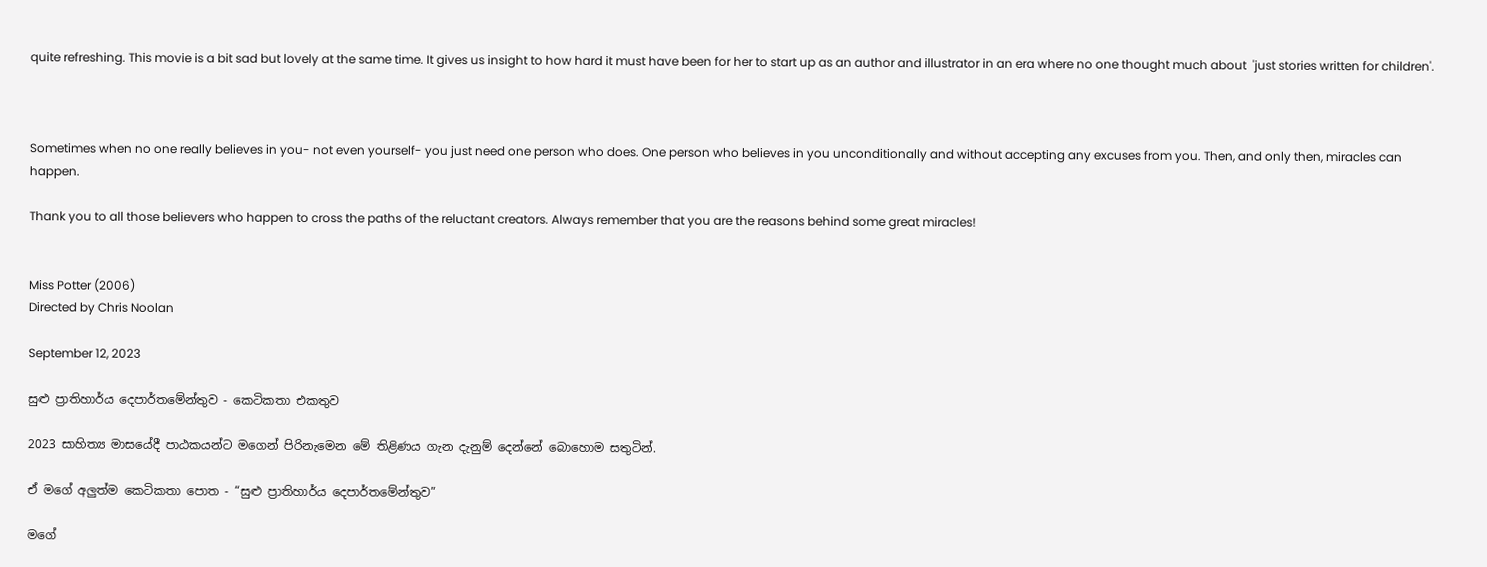quite refreshing. This movie is a bit sad but lovely at the same time. It gives us insight to how hard it must have been for her to start up as an author and illustrator in an era where no one thought much about  'just stories written for children'.



Sometimes when no one really believes in you- not even yourself- you just need one person who does. One person who believes in you unconditionally and without accepting any excuses from you. Then, and only then, miracles can happen.

Thank you to all those believers who happen to cross the paths of the reluctant creators. Always remember that you are the reasons behind some great miracles!


Miss Potter (2006)
Directed by Chris Noolan

September 12, 2023

සුළු ප්‍රාතිහාර්ය දෙපාර්තමේන්තුව - කෙටිකතා එකතුව

2023 සාහිත්‍ය මාසයේදී පාඨකයන්ට මගෙන් පිරිනැමෙන මේ තිළිණය ගැන දැනුම් දෙන්නේ බොහොම සතුටින්.

ඒ මගේ අලුත්ම කෙටිකතා පොත - “සුළු ප්‍රාතිහාර්ය දෙපාර්තමේන්තුව”

මගේ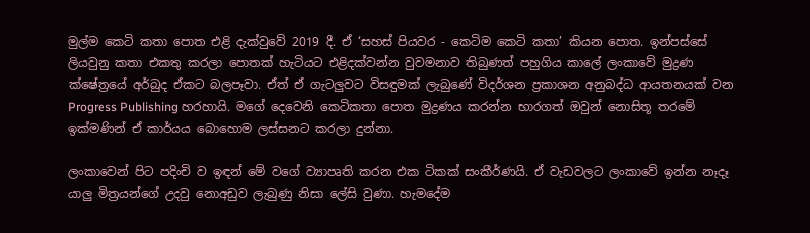මුල්ම කෙටි කතා පොත එළි දැක්වුවේ 2019 දී. ඒ ‘සහස් පියවර - කෙටිම කෙටි කතා’ කියන පොත. ඉන්පස්සේ ලියවුනු කතා එකතු කරලා පොතක් හැටියට එළිදක්වන්න වුවමනාව තිබුණත් පහුගිය කාලේ ලංකාවේ මුද්‍රණ ක්ෂේත්‍රයේ අර්බුද ඒකට බලපෑවා. ඒත් ඒ ගැටලුවට විසඳුමක් ලැබුණේ විදර්ශන ප්‍රකාශන අනුබද්ධ ආයතනයක් වන Progress Publishing හරහායි. මගේ දෙවෙනි කෙටිකතා පොත මුද්‍රණය කරන්න භාරගත් ඔවුන් නොසිතූ තරමේ ඉක්මණින් ඒ කාර්යය බොහොම ලස්සනට කරලා දුන්නා.

ලංකාවෙන් පිට පදිංචි ව ඉඳන් මේ වගේ ව්‍යාපෘති කරන එක ටිකක් සංකීර්ණයි. ඒ වැඩවලට ලංකාවේ ඉන්න නෑදෑ යාලු මිත්‍රයන්ගේ උදවු නොඅඩුව ලැබුණු නිසා ලේසි වුණා. හැමදේම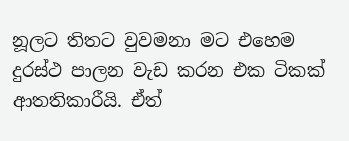නූලට තිතට වුවමනා මට එහෙම දුරස්ථ පාලන වැඩ කරන එක ටිකක් ආතතිකාරීයි. ඒත්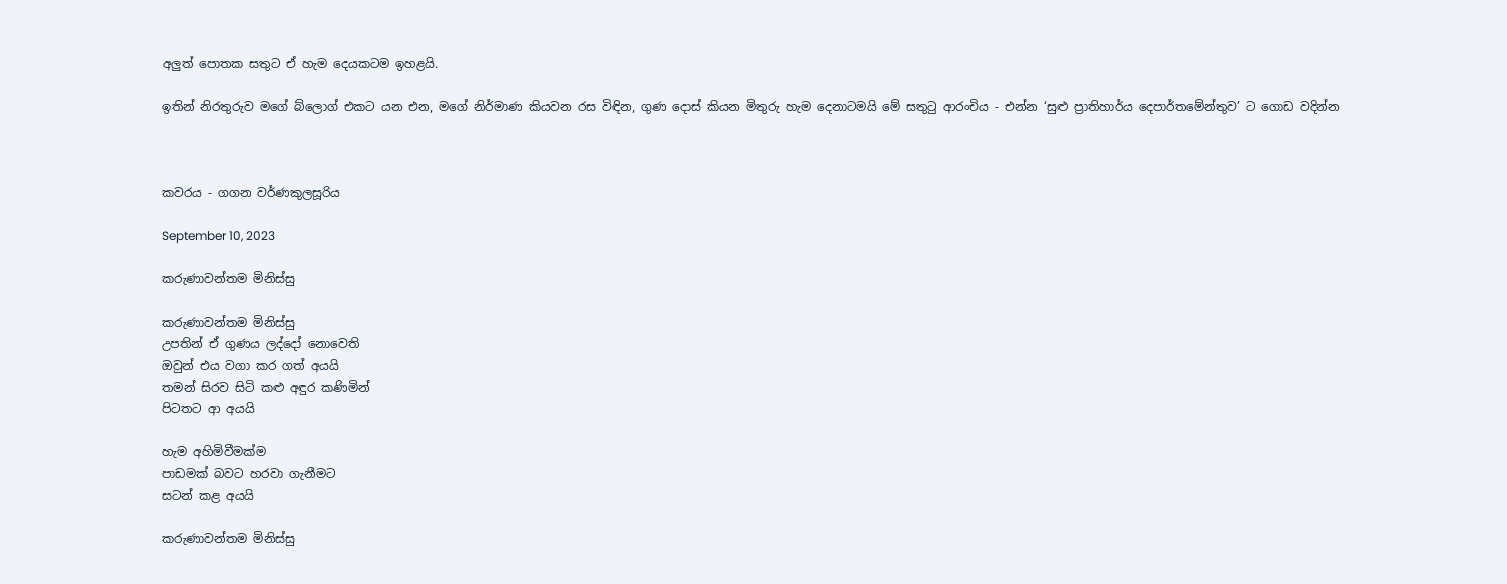අලුත් පොතක සතුට ඒ හැම දෙයකටම ඉහළයි.

ඉතින් නිරතුරුව මගේ බ්ලොග් එකට යන එන, මගේ නිර්මාණ කියවන රස විඳින, ගුණ දොස් කියන මිතුරු හැම දෙනාටමයි මේ සතුටු ආරංචිය - එන්න ‘සුළු ප්‍රාතිහාර්ය දෙපාර්තමේන්තුව’ ට ගොඩ වදින්න



කවරය - ගගන වර්ණකුලසූරිය

September 10, 2023

කරුණාවන්තම මිනිස්සු

කරුණාවන්තම මිනිස්සු
උපතින් ඒ ගුණය ලද්දෝ නොවෙති
ඔවුන් එය වගා කර ගත් අයයි
තමන් සිරව සිටි කළු අඳුර කණිමින්
පිටතට ආ අයයි

හැම අහිමිවීමක්ම
පාඩමක් බවට හරවා ගැනීමට
සටන් කළ අයයි

කරුණාවන්තම මිනිස්සු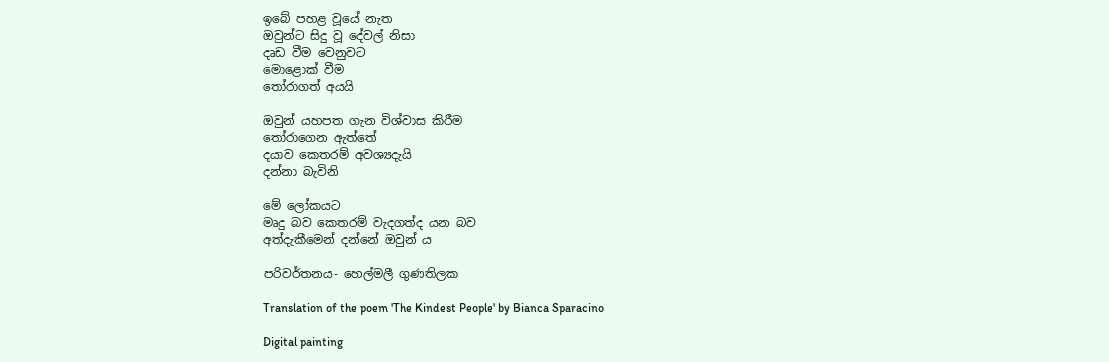ඉබේ පහළ වූයේ නැත
ඔවුන්ට සිදු වූ දේවල් නිසා
දෘඩ වීම වෙනුවට
මොළොක් වීම
තෝරාගත් අයයි

ඔවුන් යහපත ගැන විශ්වාස කිරීම
තෝරාගෙන ඇත්තේ
දයාව කෙතරම් අවශ්‍යදැයි
දන්නා බැවිනි

මේ ලෝකයට
මෘදු බව කෙතරම් වැදගත්ද යන බව
අත්දැකීමෙන් දන්නේ ඔවුන් ය

පරිවර්තනය- හෙල්මලී ගුණතිලක

Translation of the poem 'The Kindest People' by Bianca Sparacino

Digital painting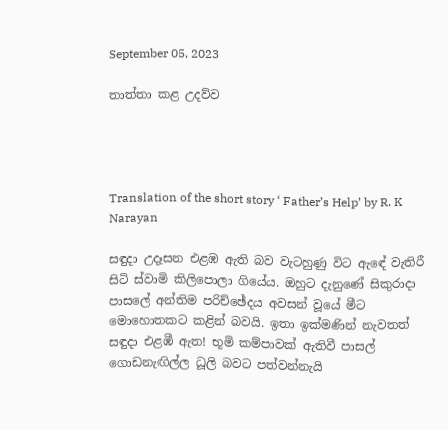September 05, 2023

තාත්තා කළ උදව්ව




Translation of the short story ‘ Father’s Help’ by R. K Narayan

සඳුදා උදෑසන එළඹ ඇති බව වැටහුණු විට ඇඳේ වැතිරී සිටි ස්වාමි කිලිපොලා ගියේය. ඔහුට දැනුණේ සිකුරාදා පාසලේ අන්තිම පරිච්ඡේදය අවසන් වූයේ මීට මොහොතකට කළින් බවයි. ඉතා ඉක්මණින් නැවතත් සඳුදා එළඹී ඇත! භූමි කම්පාවක් ඇතිවී පාසල් ගොඩනැඟිල්ල ධූලි බවට පත්වන්නැයි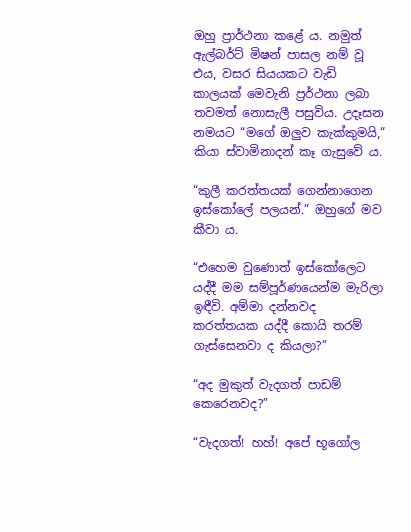ඔහු ප්‍රාර්ථනා කළේ ය. නමුත් ඇල්බර්ට් මිෂන් පාසල නම් වූ එය, වසර සියයකට වැඩි කාලයක් මෙවැනි ප්‍රර්ථනා ලබා තවමත් නොසැලී පසුවිය. උදෑසන නමයට “මගේ ඔලුව කැක්කුමයි,” කියා ස්වාමිනාදන් කෑ ගැසුවේ ය.

“කුලී කරත්තයක් ගෙන්නාගෙන ඉස්කෝලේ පලයන්.” ඔහුගේ මව කීවා ය.

“එහෙම වුණොත් ඉස්කෝලෙට යද්දී මම සම්පූර්ණයෙන්ම මැරිලා ඉඳීවි. අම්මා දන්නවද කරත්තයක යද්දී කොයි තරම් ගැස්සෙනවා ද කියලා?”

“අද මුකුත් වැදගත් පාඩම් කෙරෙනවද?”

“වැදගත්! හහ්! අපේ භූගෝල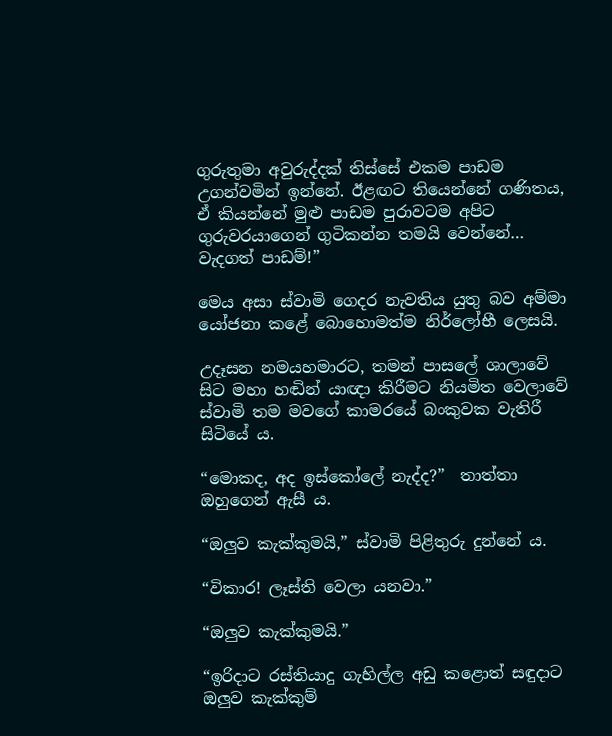ගුරුතුමා අවුරුද්දක් තිස්සේ එකම පාඩම උගන්වමින් ඉන්නේ. ඊළඟට තියෙන්නේ ගණිතය, ඒ කියන්නේ මුළු පාඩම පුරාවටම අපිට ගුරුවරයාගෙන් ගුටිකන්න තමයි වෙන්නේ… වැදගත් පාඩම්!”

මෙය අසා ස්වාමි ගෙදර නැවතිය යුතු බව අම්මා යෝජනා කළේ බොහොමත්ම නිර්ලෝභී ලෙසයි.

උදෑසන නමයහමාරට, තමන් පාසලේ ශාලාවේ සිට මහා හඬින් යාඥා කිරීමට නියමිත වෙලාවේ ස්වාමි තම මවගේ කාමරයේ බංකුවක වැතිරී සිටියේ ය.

“මොකද, අද ඉස්කෝලේ නැද්ද?”  තාත්තා ඔහුගෙන් ඇසී ය.

“ඔලුව කැක්කුමයි,” ස්වාමි පිළිතුරු දුන්නේ ය.

“විකාර! ලෑස්ති වෙලා යනවා.”

“ඔලුව කැක්කුමයි.”

“ඉරිදාට රස්තියාදු ගැහිල්ල අඩු කළොත් සඳුදාට ඔලුව කැක්කුම්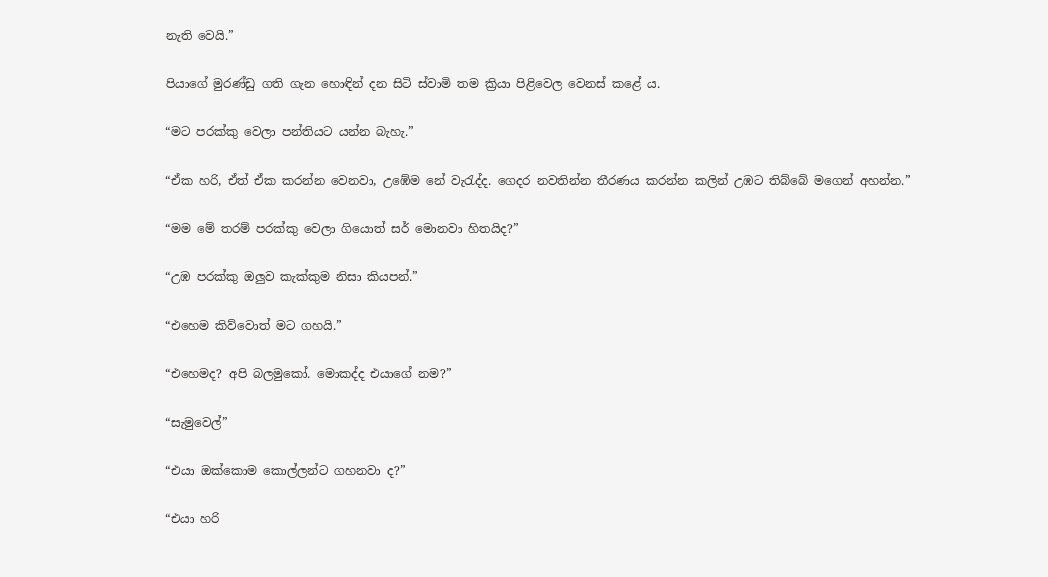නැති වෙයි.”

පියාගේ මුරණ්ඩු ගති ගැන හොඳින් දන සිටි ස්වාමි තම ක්‍රියා පිළිවෙල වෙනස් කළේ ය.

“මට පරක්කු වෙලා පන්තියට යන්න බැහැ.”

“ඒක හරි, ඒත් ඒක කරන්න වෙනවා, උඹේම නේ වැරැද්ද. ගෙදර නවතින්න තීරණය කරන්න කලින් උඹට තිබ්බේ මගෙන් අහන්න.”

“මම මේ තරම් පරක්කු වෙලා ගියොත් සර් මොනවා හිතයිද?”

“උඹ පරක්කු ඔලුව කැක්කුම නිසා කියපන්.”

“එහෙම කිව්වොත් මට ගහයි.”

“එහෙමද? අපි බලමුකෝ. මොකද්ද එයාගේ නම?”

“සැමුවෙල්”

“එයා ඔක්කොම කොල්ලන්ට ගහනවා ද?”

“එයා හරි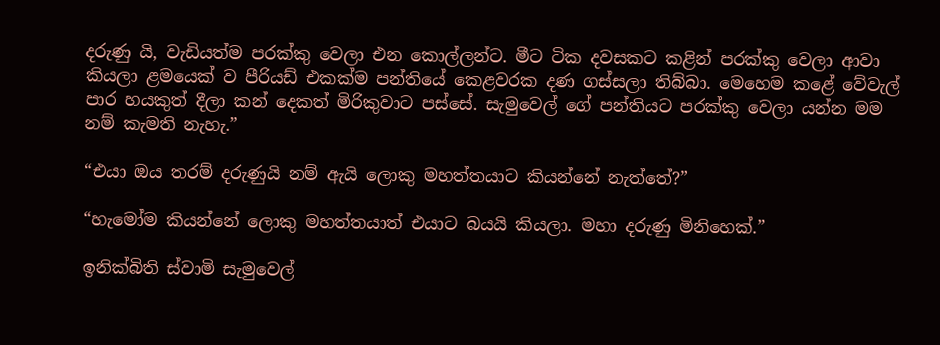දරුණු යි, වැඩියත්ම පරක්කු වෙලා එන කොල්ලන්ට. මීට ටික දවසකට කළින් පරක්කු වෙලා ආවා කියලා ළමයෙක් ව පීරියඩ් එකක්ම පන්තියේ කෙළවරක දණ ගස්සලා තිබ්බා. මෙහෙම කළේ වේවැල් පාර හයකුත් දීලා කන් දෙකත් මිරිකුවාට පස්සේ. සැමුවෙල් ගේ පන්තියට පරක්කු වෙලා යන්න මම නම් කැමති නැහැ.”

“එයා ඔය තරම් දරුණුයි නම් ඇයි ලොකු මහත්තයාට කියන්නේ නැත්තේ?”

“හැමෝම කියන්නේ ලොකු මහත්තයාත් එයාට බයයි කියලා. මහා දරුණු මිනිහෙක්.”

ඉනික්බිති ස්වාමි සැමුවෙල්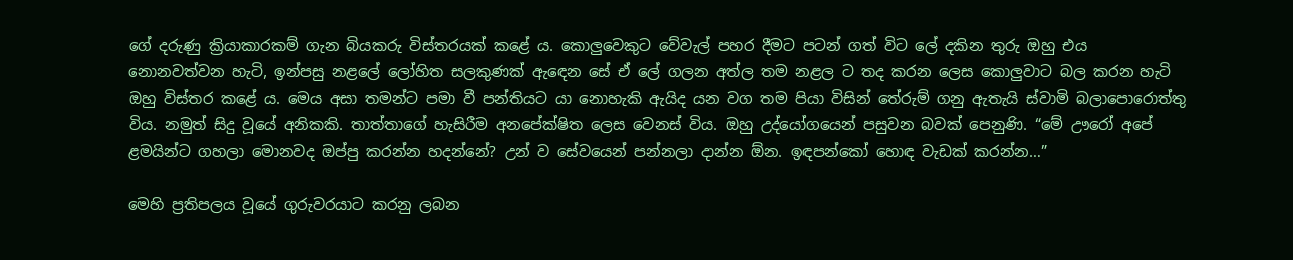ගේ දරුණු ක්‍රියාකාරකම් ගැන බියකරු විස්තරයක් කළේ ය. කොලුවෙකුට වේවැල් පහර දීමට පටන් ගත් විට ලේ දකින තුරු ඔහු එය නොනවත්වන හැටි, ඉන්පසු නළලේ ලෝහිත සලකුණක් ඇඳෙන සේ ඒ ලේ ගලන අත්ල තම නළල ට තද කරන ලෙස කොලුවාට බල කරන හැටි ඔහු විස්තර කළේ ය. මෙය අසා තමන්ට පමා වී පන්තියට යා නොහැකි ඇයිද යන වග තම පියා විසින් තේරුම් ගනු ඇතැයි ස්වාමි බලාපොරොත්තු විය. නමුත් සිදු වූයේ අනිකකි. තාත්තාගේ හැසිරීම අනපේක්ෂිත ලෙස වෙනස් විය. ඔහු උද්යෝගයෙන් පසුවන බවක් පෙනුණි. “මේ ඌරෝ අපේ ළමයින්ට ගහලා මොනවද ඔප්පු කරන්න හදන්නේ? උන් ව සේවයෙන් පන්නලා දාන්න ඕන. ඉඳපන්කෝ හොඳ වැඩක් කරන්න…”

මෙහි ප්‍රතිපලය වූයේ ගුරුවරයාට කරනු ලබන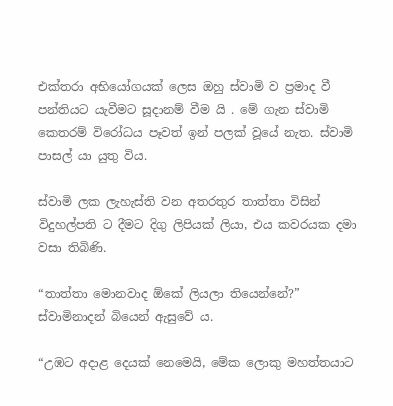එක්තරා අභියෝගයක් ලෙස ඔහු ස්වාමි ව ප්‍රමාද වී පන්තියට යැවීමට සූදානම් වීම යි . මේ ගැන ස්වාමි කෙතරම් විරෝධය පෑවත් ඉන් පලක් වූයේ නැත. ස්වාමි පාසල් යා යුතු විය.

ස්වාමි ලක ලැහැස්ති වන අතරතුර තාත්තා විසින් විදුහල්පති ට දීමට දිගු ලිපියක් ලියා, එය කවරයක දමා වසා තිබිණි.

“තාත්තා මොනවාද ඕකේ ලියලා තියෙන්නේ?” ස්වාමිනාදන් බියෙන් ඇසුවේ ය.

“උඹට අදාළ දෙයක් නෙමෙයි, මේක ලොකු මහත්තයාට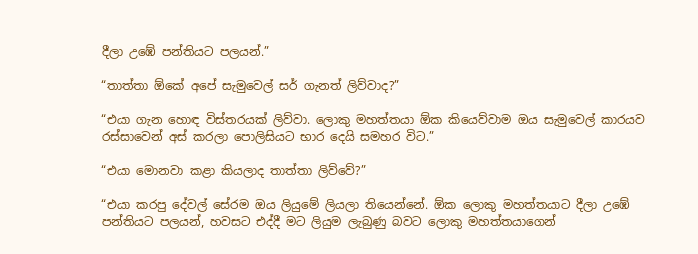දීලා උඹේ පන්තියට පලයන්.”

“තාත්තා ඕකේ අපේ සැමුවෙල් සර් ගැනත් ලිව්වාද?”

“එයා ගැන හොඳ විස්තරයක් ලිව්වා. ලොකු මහත්තයා ඕක කියෙව්වාම ඔය සැමුවෙල් කාරයව රස්සාවෙන් අස් කරලා පොලිසියට භාර දෙයි සමහර විට.”

“එයා මොනවා කළා කියලාද තාත්තා ලිව්වේ?”

“එයා කරපු දේවල් සේරම ඔය ලියුමේ ලියලා තියෙන්නේ. ඕක ලොකු මහත්තයාට දීලා උඹේ පන්තියට පලයන්, හවසට එද්දී මට ලියුම ලැබුණු බවට ලොකු මහත්තයාගෙන්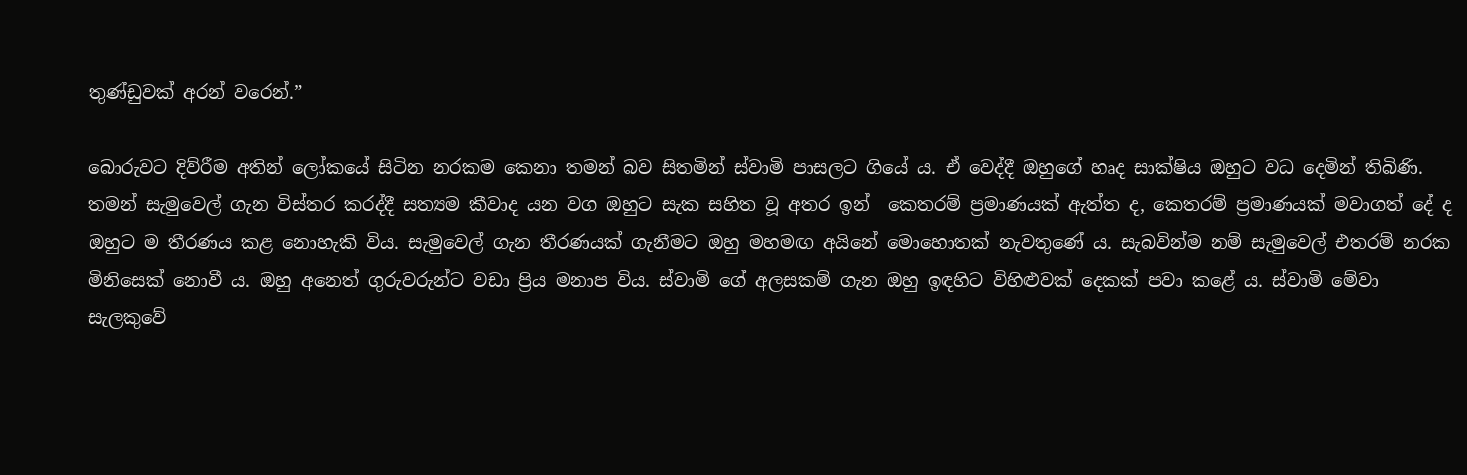තුණ්ඩුවක් අරන් වරෙන්.”

බොරුවට දිව්රීම අතින් ලෝකයේ සිටින නරකම කෙනා තමන් බව සිතමින් ස්වාමි පාසලට ගියේ ය. ඒ වෙද්දී ඔහුගේ හෘද සාක්ෂිය ඔහුට වධ දෙමින් තිබිණි. තමන් සැමුවෙල් ගැන විස්තර කරද්දී සත්‍යම කීවාද යන වග ඔහුට සැක සහිත වූ අතර ඉන්  කෙතරම් ප්‍රමාණයක් ඇත්ත ද, කෙතරම් ප්‍රමාණයක් මවාගත් දේ ද ඔහුට ම තීරණය කළ නොහැකි විය. සැමුවෙල් ගැන තීරණයක් ගැනීමට ඔහු මහමඟ අයිනේ මොහොතක් නැවතුණේ ය. සැබවින්ම නම් සැමුවෙල් එතරම් නරක මිනිසෙක් නොවී ය. ඔහු අනෙත් ගුරුවරුන්ට වඩා ප්‍රිය මනාප විය. ස්වාමි ගේ අලසකම් ගැන ඔහු ඉඳහිට විහිළුවක් දෙකක් පවා කළේ ය. ස්වාමි මේවා සැලකුවේ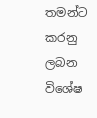තමන්ට කරනු ලබන විශේෂ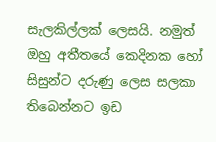සැලකිල්ලක් ලෙසයි. නමුත් ඔහු අතීතයේ කෙදිනක හෝ සිසුන්ට දරුණු ලෙස සලකා තිබෙන්නට ඉඩ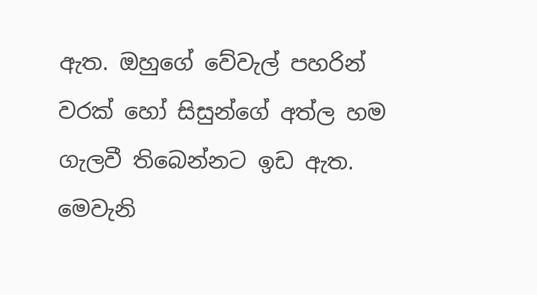ඇත. ඔහුගේ වේවැල් පහරින් වරක් හෝ සිසුන්ගේ අත්ල හම ගැලවී තිබෙන්නට ඉඩ ඇත. මෙවැනි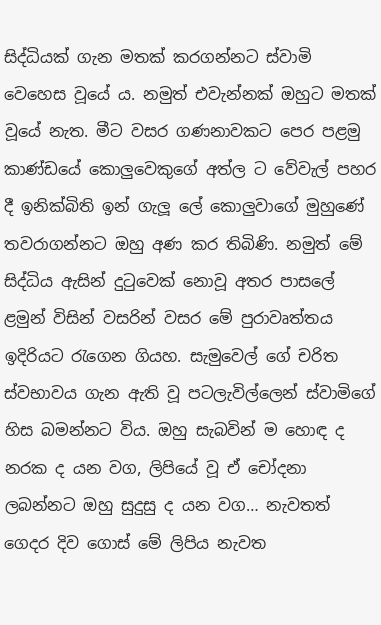සිද්ධියක් ගැන මතක් කරගන්නට ස්වාමි වෙහෙස වූයේ ය. නමුත් එවැන්නක් ඔහුට මතක් වූයේ නැත. මීට වසර ගණනාවකට පෙර පළමු කාණ්ඩයේ කොලුවෙකුගේ අත්ල ට වේවැල් පහර දී ඉනික්බිති ඉන් ගැලූ ලේ කොලුවාගේ මුහුණේ තවරාගන්නට ඔහු අණ කර තිබිණි. නමුත් මේ සිද්ධිය ඇසින් දුටුවෙක් නොවූ අතර පාසලේ ළමුන් විසින් වසරින් වසර මේ පුරාවෘත්තය ඉදිරියට රැගෙන ගියහ. සැමුවෙල් ගේ චරිත ස්වභාවය ගැන ඇති වූ පටලැවිල්ලෙන් ස්වාමිගේ හිස බමන්නට විය. ඔහු සැබවින් ම හොඳ ද නරක ද යන වග, ලිපියේ වූ ඒ චෝදනා ලබන්නට ඔහු සුදුසු ද යන වග… නැවතත් ගෙදර දිව ගොස් මේ ලිපිය නැවත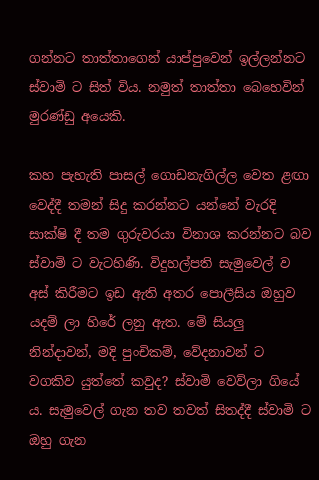ගන්නට තාත්තාගෙන් යාප්පුවෙන් ඉල්ලන්නට ස්වාමි ට සිත් විය. නමුත් තාත්තා බෙහෙවින් මුරණ්ඩු අයෙකි.

කහ පැහැති පාසල් ගොඩනැගිල්ල වෙත ළඟා වෙද්දී තමන් සිදු කරන්නට යන්නේ වැරදි සාක්ෂි දී තම ගුරුවරයා විනාශ කරන්නට බව ස්වාමි ට වැටහිණි. විදුහල්පති සැමුවෙල් ව අස් කිරීමට ඉඩ ඇති අතර පොලීසිය ඔහුව යදම් ලා හිරේ ලනු ඇත. මේ සියලු නින්දාවන්, මදි පුංචිකම්, වේදනාවන් ට වගකිව යුත්තේ කවුද? ස්වාමි වෙව්ලා ගියේ ය. සැමුවෙල් ගැන තව තවත් සිතද්දී ස්වාමි ට ඔහු ගැන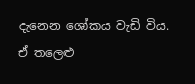දැනෙන ශෝකය වැඩි විය. ඒ තලෙළු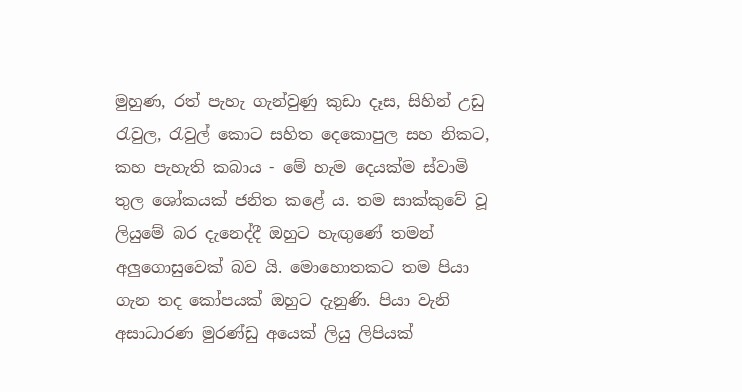මුහුණ, රත් පැහැ ගැන්වුණු කුඩා දෑස, සිහින් උඩු රැවුල, රැවුල් කොට සහිත දෙකොපුල සහ නිකට, කහ පැහැති කබාය - මේ හැම දෙයක්ම ස්වාමි තුල ශෝකයක් ජනිත කළේ ය. තම සාක්කුවේ වූ ලියුමේ බර දැනෙද්දී ඔහුට හැඟුණේ තමන් අලුගොසුවෙක් බව යි. මොහොතකට තම පියා ගැන තද කෝපයක් ඔහුට දැනුණි. පියා වැනි අසාධාරණ මුරණ්ඩු අයෙක් ලියු ලිපියක්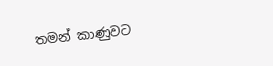තමන් කාණුවට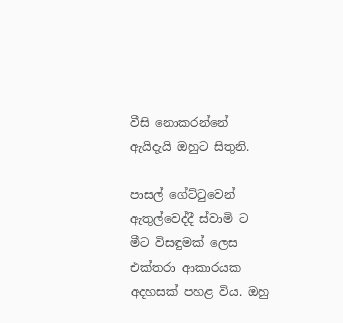වීසි නොකරන්නේ ඇයිදැයි ඔහුට සිතුනි.

පාසල් ගේට්ටුවෙන් ඇතුල්වෙද්දී ස්වාමි ට මීට විසඳුමක් ලෙස එක්තරා ආකාරයක අදහසක් පහළ විය. ඔහු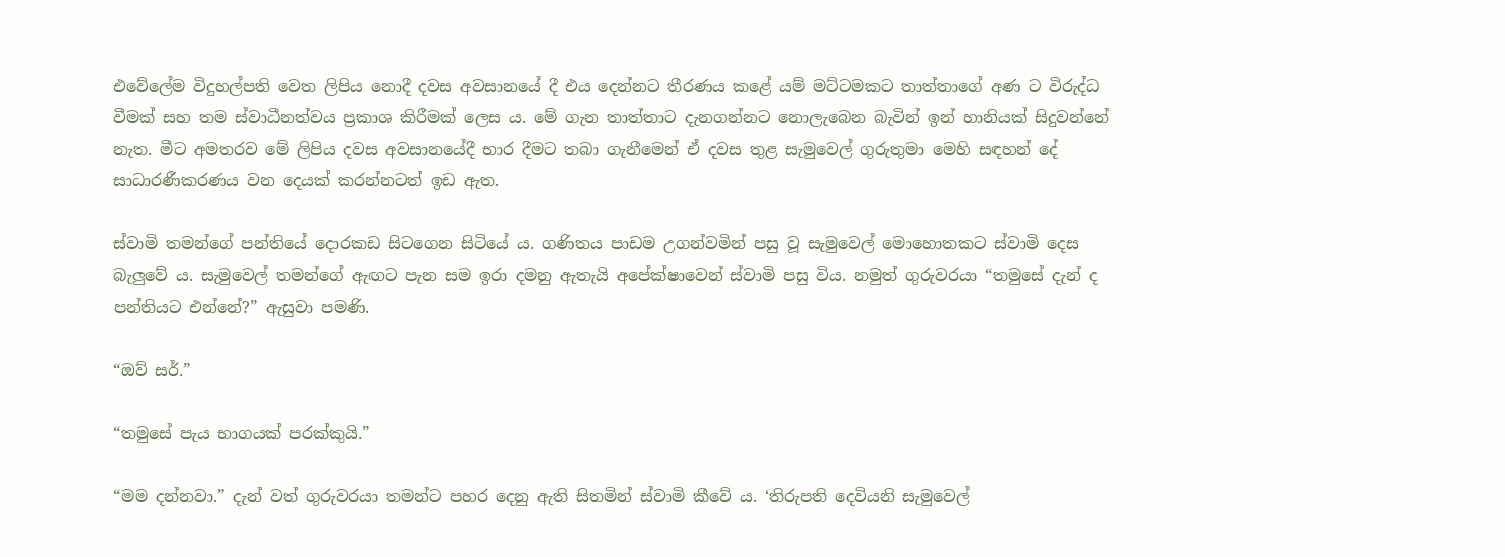එවේලේම විදුහල්පති වෙත ලිපිය නොදී දවස අවසානයේ දී එය දෙන්නට තීරණය කළේ යම් මට්ටමකට තාත්තාගේ අණ ට විරුද්ධ වීමක් සහ තම ස්වාධීනත්වය ප්‍රකාශ කිරීමක් ලෙස ය. මේ ගැන තාත්තාට දැනගන්නට නොලැබෙන බැවින් ඉන් හානියක් සිදුවන්නේ නැත. මීට අමතරව මේ ලිපිය දවස අවසානයේදී භාර දීමට තබා ගැනීමෙන් ඒ දවස තුළ සැමුවෙල් ගුරුතුමා මෙහි සඳහන් දේ සාධාරණීකරණය වන දෙයක් කරන්නටත් ඉඩ ඇත.

ස්වාමි තමන්ගේ පන්තියේ දොරකඩ සිටගෙන සිටියේ ය. ගණිතය පාඩම උගන්වමින් පසු වූ සැමුවෙල් මොහොතකට ස්වාමි දෙස බැලුවේ ය. සැමුවෙල් තමන්ගේ ඇඟට පැන සම ඉරා දමනු ඇතැයි අපේක්ෂාවෙන් ස්වාමි පසු විය. නමුත් ගුරුවරයා “තමුසේ දැන් ද පන්තියට එන්නේ?” ඇසුවා පමණි.

“ඔව් සර්.”

“තමුසේ පැය භාගයක් පරක්කුයි.”

“මම දන්නවා.” දැන් වත් ගුරුවරයා තමන්ට පහර දෙනු ඇති සිතමින් ස්වාමි කීවේ ය. ‘තිරුපති දෙවියනි සැමුවෙල්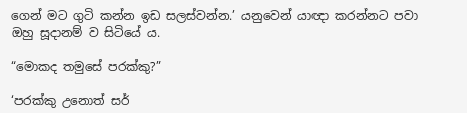ගෙන් මට ගුටි කන්න ඉඩ සලස්වන්න.’ යනුවෙන් යාඥා කරන්නට පවා ඔහු සූදානම් ව සිටියේ ය.

“මොකද තමුසේ පරක්කු?”

‘පරක්කු උනොත් සර්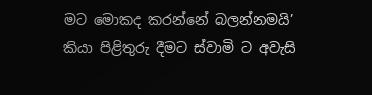මට මොකද කරන්නේ බලන්නමයි’ කියා පිළිතුරු දීමට ස්වාමි ට අවැසි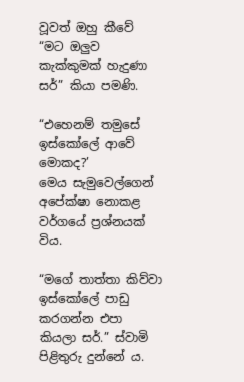වූවත් ඔහු කීවේ “මට ඔලුව කැක්කුමක් හැදුණා සර්” කියා පමණි.

“එහෙනම් තමුසේ ඉස්කෝලේ ආවේ මොකද?’
මෙය සැමුවෙල්ගෙන් අපේක්ෂා නොකළ වර්ගයේ ප්‍රශ්නයක් විය.

“මගේ තාත්තා කිව්වා ඉස්කෝලේ පාඩු කරගන්න එපා කියලා සර්.” ස්වාමි පිළිතුරු දුන්නේ ය.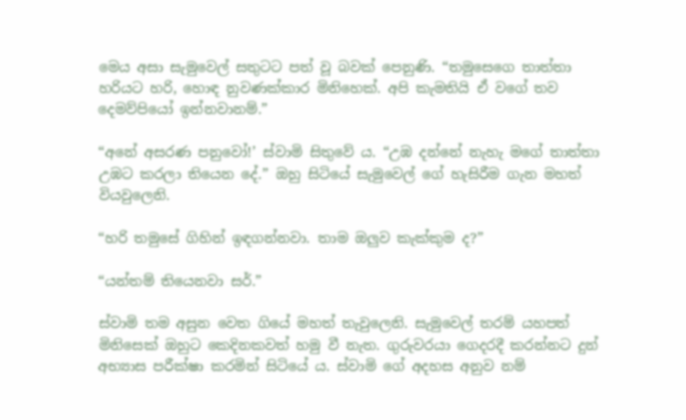මෙය අසා සැමුවෙල් සතුටට පත් වූ බවක් පෙනුණි. “තමුසෙගෙ තාත්තා හරියට හරි, හොඳ නුවණක්කාර මිනිහෙක්. අපි කැමතියි ඒ වගේ තව දෙමව්පියෝ ඉන්නවානම්.”

“අනේ අසරණ පනුවෝ!’ ස්වාමි සිතුවේ ය. “උඹ දන්නේ නැහැ මගේ තාත්තා උඹට කරලා තියෙන දේ.” ඔහු සිටියේ සැමුවෙල් ගේ හැසිරීම ගැන මහත් වියවුලෙනි.

“හරි තමුසේ ගිහින් ඉඳගන්නවා. තාම ඔලුව කැක්කුම ද?”

“යන්තම් තියෙනවා සර්.”

ස්වාමි තම අසුන වෙත ගියේ මහත් තැවුලෙනි. සැමුවෙල් තරම් යහපත් මිනිසෙක් ඔහුට කෙදිනකවත් හමු වී නැත. ගුරුවරයා ගෙදරදී කරන්නට දුන් අභ්‍යාස පරීක්ෂා කරමින් සිටියේ ය. ස්වාමි ගේ අදහස අනුව නම්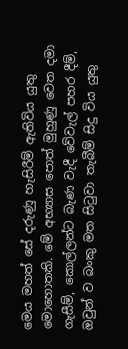මෙය මහත් සේ දරුණු හැසිරීම් ඇතිවිය යුතු මොහොතකි. මේ අභ්‍යාස පොත් මුහුණු වෙත දමා ගැසීම්, කොල්ලන්ට බැණ වැදී වේවැල් පහර දීම්, ඔවුන් ව බංකු මත සිටුවා තැබීම් සිදු විය යුතු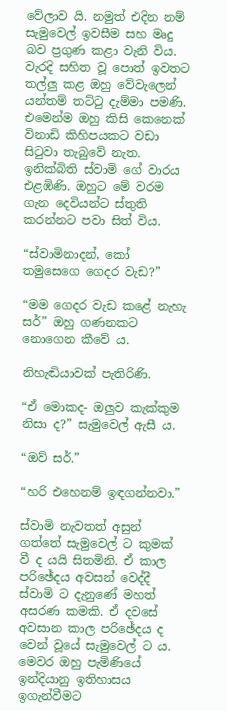වේලාව යි. නමුත් එදින නම් සැමුවෙල් ඉවසීම සහ මෘදු බව ප්‍රගුණ කළා වැනි විය. වැරදි සහිත වූ පොත් ඉවතට තල්ලු කළ ඔහු වේවැලෙන් යන්තම් තට්ටු දැම්මා පමණි. එමෙන්ම ඔහු කිසි කෙනෙක් විනාඩි කිහිපයකට වඩා සිටුවා තැබුවේ නැත. ඉනික්බිති ස්වාමි ගේ වාරය එළඹිණි. ඔහුට මේ වරම ගැන දෙවියන්ට ස්තුති කරන්නට පවා සිත් විය.

“ස්වාමිනාදන්, කෝ තමුසෙගෙ ගෙදර වැඩ?”

“මම ගෙදර වැඩ කළේ නැහැ සර්” ඔහු ගණනකට නොගෙන කීවේ ය.

නිහැඬියාවක් පැතිරිණි.

“ඒ මොකද- ඔලුව කැක්කුම නිසා ද?” සැමුවෙල් ඇසී ය.

“ඔව් සර්.”

“හරි එහෙනම් ඉඳගන්නවා.”

ස්වාමි නැවතත් අසුන් ගත්තේ සැමුවෙල් ට කුමක් වී ද යයි සිතමිනි. ඒ කාල පරිඡේදය අවසන් වෙද්දී ස්වාමි ට දැනුණේ මහත් අසරණ කමකි. ඒ දවසේ අවසාන කාල පරිඡේදය ද වෙන් වූයේ සැමුවෙල් ට ය. මෙවර ඔහු පැමිණියේ ඉන්දියානු ඉතිහාසය ඉගැන්වීමට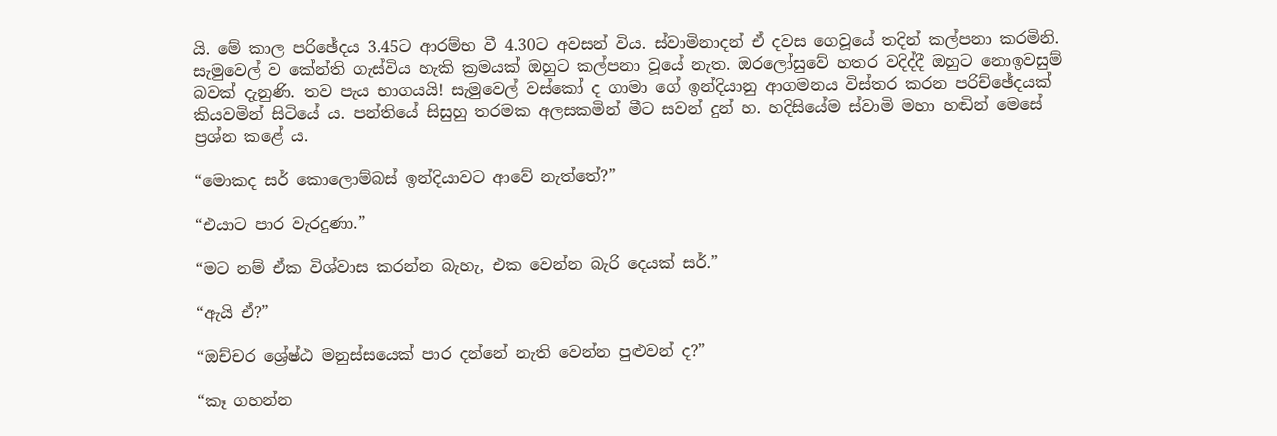යි. මේ කාල පරිඡේදය 3.45ට ආරම්භ වී 4.30ට අවසන් විය. ස්වාමිනාදන් ඒ දවස ගෙවූයේ තදින් කල්පනා කරමිනි. සැමුවෙල් ව කේන්ති ගැස්විය හැකි ක්‍රමයක් ඔහුට කල්පනා වූයේ නැත. ඔරලෝසුවේ හතර වදිද්දී ඔහුට නොඉවසුම් බවක් දැනුණි. තව පැය භාගයයි! සැමුවෙල් වස්කෝ ද ගාමා ගේ ඉන්දියානු ආගමනය විස්තර කරන පරිච්ඡේදයක් කියවමින් සිටියේ ය. පන්තියේ සිසුහු තරමක අලසකමින් මීට සවන් දුන් හ. හදිසියේම ස්වාමි මහා හඬින් මෙසේ ප්‍රශ්න කළේ ය.

“මොකද සර් කොලොම්බස් ඉන්දියාවට ආවේ නැත්තේ?”

“එයාට පාර වැරදුණා.”

“මට නම් ඒක විශ්වාස කරන්න බැහැ, එක වෙන්න බැරි දෙයක් සර්.”

“ඇයි ඒ?”

“ඔච්චර ශ්‍රේෂ්ඨ මනුස්සයෙක් පාර දන්නේ නැති වෙන්න පුළුවන් ද?”

“කෑ ගහන්න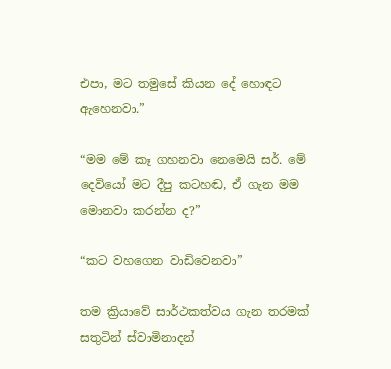එපා, මට තමුසේ කියන දේ හොඳට ඇහෙනවා.”

“මම මේ කෑ ගහනවා නෙමෙයි සර්. මේ දෙවියෝ මට දීපු කටහඬ, ඒ ගැන මම මොනවා කරන්න ද?”

“කට වහගෙන වාඩිවෙනවා”

තම ක්‍රියාවේ සාර්ථකත්වය ගැන තරමක් සතුටින් ස්වාමිනාදන්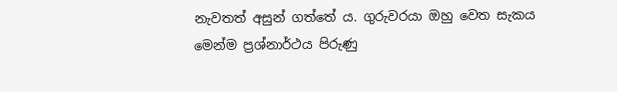නැවතත් අසුන් ගත්තේ ය. ගුරුවරයා ඔහු වෙත සැකය මෙන්ම ප්‍රශ්නාර්ථය පිරුණු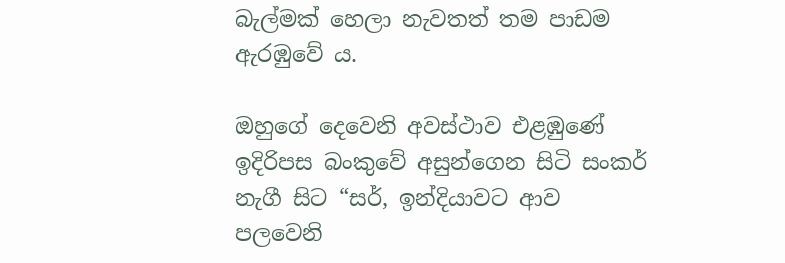බැල්මක් හෙලා නැවතත් තම පාඩම ඇරඹුවේ ය.

ඔහුගේ දෙවෙනි අවස්ථාව එළඹුණේ ඉදිරිපස බංකුවේ අසුන්ගෙන සිටි සංකර් නැගී සිට “සර්, ඉන්දියාවට ආව පලවෙනි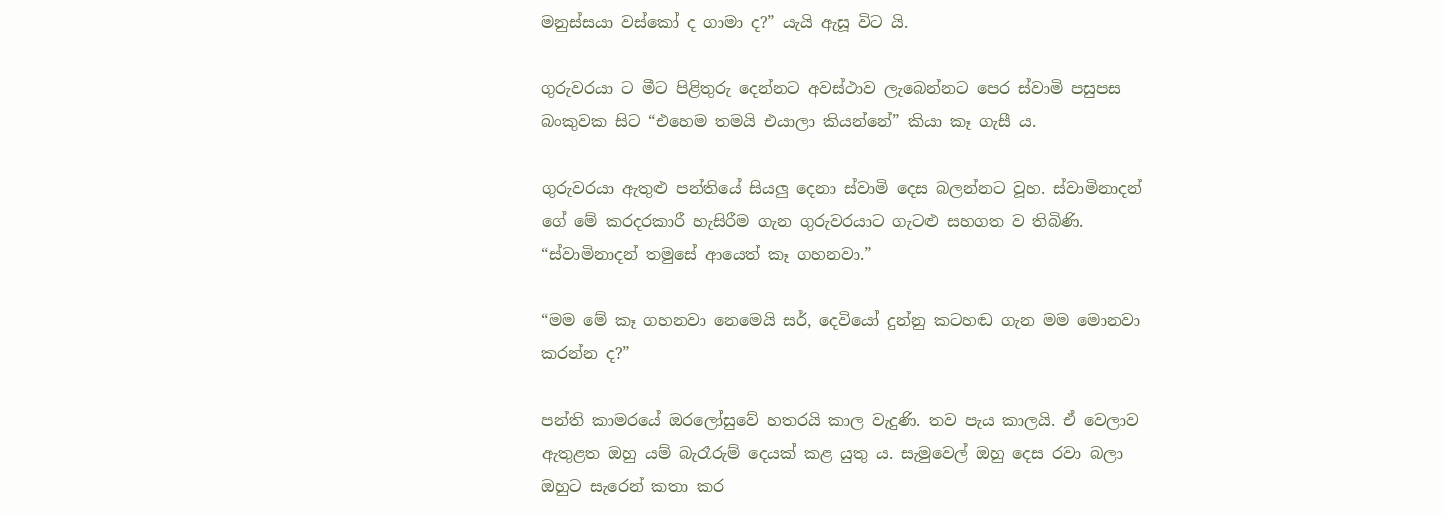මනුස්සයා වස්කෝ ද ගාමා ද?” යැයි ඇසූ විට යි.

ගුරුවරයා ට මීට පිළිතුරු දෙන්නට අවස්ථාව ලැබෙන්නට පෙර ස්වාමි පසුපස බංකුවක සිට “එහෙම තමයි එයාලා කියන්නේ” කියා කෑ ගැසී ය.

ගුරුවරයා ඇතුළු පන්තියේ සියලු දෙනා ස්වාමි දෙස බලන්නට වූහ. ස්වාමිනාදන් ගේ මේ කරදරකාරී හැසිරීම ගැන ගුරුවරයාට ගැටළු සහගත ව තිබිණි.
“ස්වාමිනාදන් තමුසේ ආයෙත් කෑ ගහනවා.”

“මම මේ කෑ ගහනවා නෙමෙයි සර්, දෙවියෝ දුන්නු කටහඬ ගැන මම මොනවා කරන්න ද?”

පන්ති කාමරයේ ඔරලෝසුවේ හතරයි කාල වැදුණි. තව පැය කාලයි. ඒ වෙලාව ඇතුළත ඔහු යම් බැරෑරුම් දෙයක් කළ යුතු ය. සැමුවෙල් ඔහු දෙස රවා බලා ඔහුට සැරෙන් කතා කර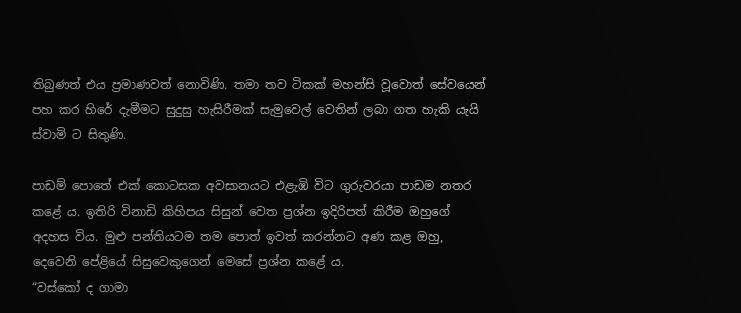තිබුණත් එය ප්‍රමාණවත් නොවිණි. තමා තව ටිකක් මහන්සි වූවොත් සේවයෙන් පහ කර හිරේ දැමීමට සුදුසු හැසිරීමක් සැමුවෙල් වෙතින් ලබා ගත හැකි යැයි ස්වාමි ට සිතුණි.

පාඩම් පොතේ එක් කොටසක අවසානයට එළැඹි විට ගුරුවරයා පාඩම නතර කළේ ය. ඉතිරි විනාඩි කිහිපය සිසුන් වෙත ප්‍රශ්න ඉදිරිපත් කිරීම ඔහුගේ අදහස විය. මුළු පන්තියටම තම පොත් ඉවත් කරන්නට අණ කළ ඔහු, දෙවෙනි පේළියේ සිසුවෙකුගෙන් මෙසේ ප්‍රශ්න කළේ ය.
“වස්කෝ ද ගාමා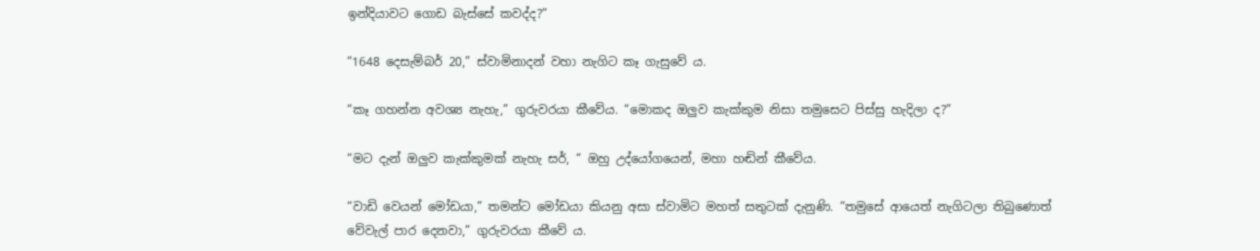ඉන්දියාවට ගොඩ බැස්සේ කවද්ද?”

“1648 දෙසැම්බර් 20,” ස්වාමිනාදන් වහා නැගිට කෑ ගැසුවේ ය.

“කෑ ගහන්න අවශ්‍ය නැහැ,” ගුරුවරයා කීවේය. “මොකද ඔලුව කැක්කුම නිසා තමුසෙට පිස්සු හැදිලා ද?”

“මට දැන් ඔලුව කැක්කුමක් නැහැ සර්, “ ඔහු උද්යෝගයෙන්, මහා හඬින් කීවේය.

“වාඩි වෙයන් මෝඩයා,” තමන්ට මෝඩයා කියනු අසා ස්වාමිට මහත් සතුටක් දැනුණි. “තමුසේ ආයෙත් නැගිටලා තිබුණොත් වේවැල් පාර දෙනවා,” ගුරුවරයා කීවේ ය.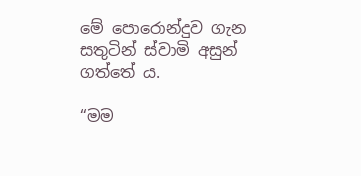මේ පොරොන්දුව ගැන සතුටින් ස්වාමි අසුන් ගත්තේ ය.

“මම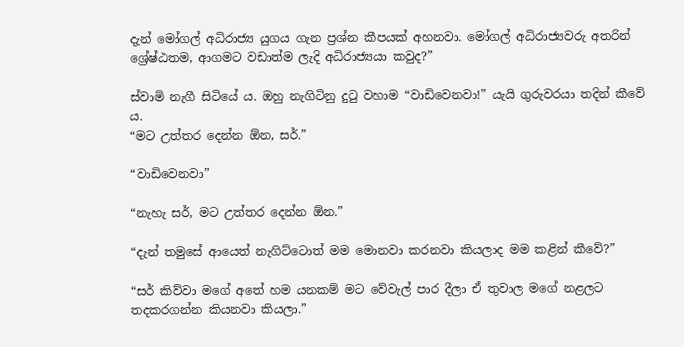දැන් මෝගල් අධිරාජ්‍ය යුගය ගැන ප්‍රශ්න කීපයක් අහනවා. මෝගල් අධිරාජ්‍යවරු අතරින් ශ්‍රේෂ්ඨතම, ආගමට වඩාත්ම ලැදි අධිරාජ්‍යයා කවුද?”

ස්වාමි නැගී සිටියේ ය. ඔහු නැගිටිනු දුටු වහාම “වාඩිවෙනවා!” යැයි ගුරුවරයා තදින් කීවේ ය.
“මට උත්තර දෙන්න ඕන, සර්.”

“වාඩිවෙනවා”

“නැහැ සර්, මට උත්තර දෙන්න ඕන.”

“දැන් තමුසේ ආයෙත් නැගිට්ටොත් මම මොනවා කරනවා කියලාද මම කළින් කීවේ?”

“සර් කිව්වා මගේ අතේ හම යනකම් මට වේවැල් පාර දීලා ඒ තුවාල මගේ නළලට තදකරගන්න කියනවා කියලා.”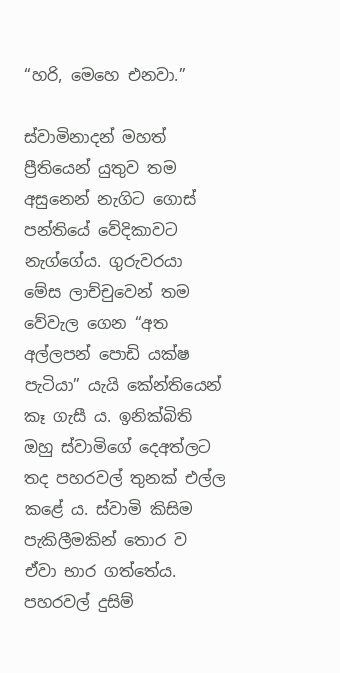“හරි, මෙහෙ එනවා.”

ස්වාමිනාදන් මහත් ප්‍රීතියෙන් යුතුව තම අසුනෙන් නැගිට ගොස් පන්තියේ වේදිකාවට නැග්ගේය. ගුරුවරයා මේස ලාච්චුවෙන් තම වේවැල ගෙන “අත අල්ලපන් පොඩි යක්ෂ පැටියා” යැයි කේන්තියෙන් කෑ ගැසී ය. ඉනික්බිති ඔහු ස්වාමිගේ දෙඅත්ලට තද පහරවල් තුනක් එල්ල කළේ ය. ස්වාමි කිසිම පැකිලීමකින් තොර ව ඒවා භාර ගත්තේය. පහරවල් දුසිම්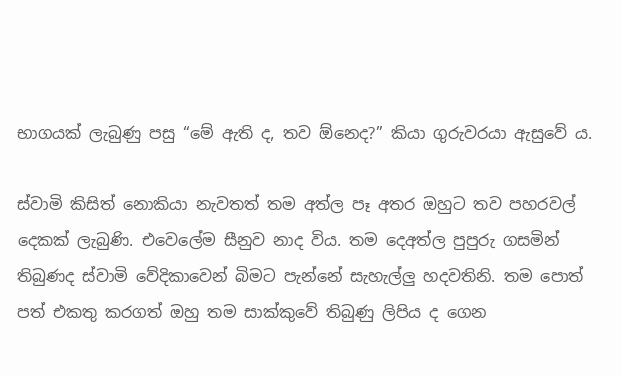භාගයක් ලැබුණු පසු “මේ ඇති ද, තව ඕනෙද?” කියා ගුරුවරයා ඇසුවේ ය.

ස්වාමි කිසිත් නොකියා නැවතත් තම අත්ල පෑ අතර ඔහුට තව පහරවල් දෙකක් ලැබුණි. එවෙලේම සීනුව නාද විය. තම දෙඅත්ල පුපුරු ගසමින් තිබුණද ස්වාමි වේදිකාවෙන් බිමට පැන්නේ සැහැල්ලු හදවතිනි. තම පොත් පත් එකතු කරගත් ඔහු තම සාක්කුවේ තිබුණු ලිපිය ද ගෙන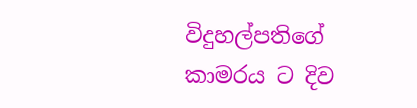විදුහල්පතිගේ කාමරය ට දිව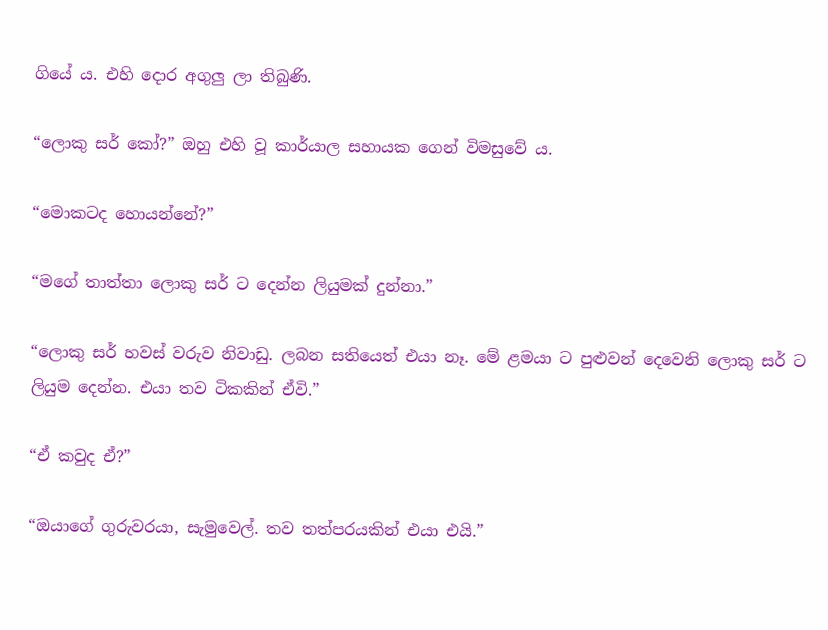ගියේ ය. එහි දොර අගුලු ලා තිබුණි.

“ලොකු සර් කෝ?” ඔහු එහි වූ කාර්යාල සහායක ගෙන් විමසුවේ ය.

“මොකටද හොයන්නේ?”

“මගේ තාත්තා ලොකු සර් ට දෙන්න ලියුමක් දුන්නා.”

“ලොකු සර් හවස් වරුව නිවාඩු. ලබන සතියෙත් එයා නෑ. මේ ළමයා ට පුළුවන් දෙවෙනි ලොකු සර් ට ලියුම දෙන්න. එයා තව ටිකකින් ඒවි.”

“ඒ කවුද ඒ?”

“ඔයාගේ ගුරුවරයා, සැමුවෙල්. තව තත්පරයකින් එයා එයි.”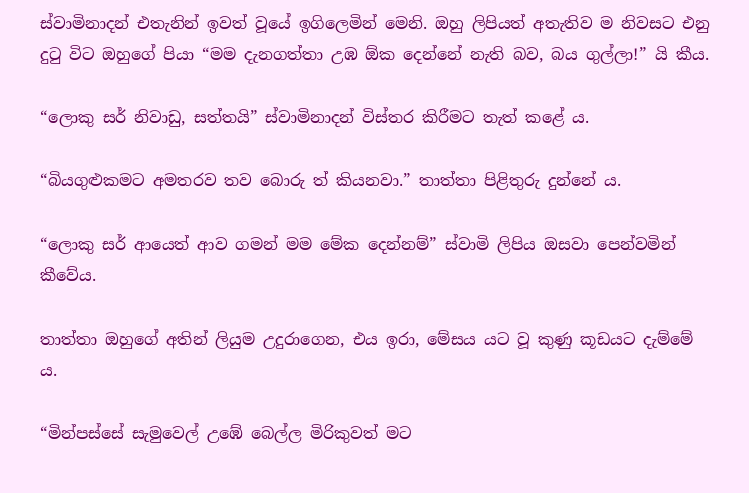ස්වාමිනාදන් එතැනින් ඉවත් වූයේ ඉගිලෙමින් මෙනි. ඔහු ලිපියත් අතැතිව ම නිවසට එනු දුටු විට ඔහුගේ පියා “මම දැනගත්තා උඹ ඕක දෙන්නේ නැති බව, බය ගුල්ලා!” යි කීය.

“ලොකු සර් නිවාඩු, සත්තයි” ස්වාමිනාදන් විස්තර කිරීමට තැත් කළේ ය.

“බියගුළුකමට අමතරව තව බොරු ත් කියනවා.” තාත්තා පිළිතුරු දුන්නේ ය.

“ලොකු සර් ආයෙත් ආව ගමන් මම මේක දෙන්නම්” ස්වාමි ලිපිය ඔසවා පෙන්වමින් කීවේය.

තාත්තා ඔහුගේ අතින් ලියුම උදුරාගෙන, එය ඉරා, මේසය යට වූ කුණු කූඩයට දැම්මේ ය.

“මින්පස්සේ සැමුවෙල් උඹේ බෙල්ල මිරිකුවත් මට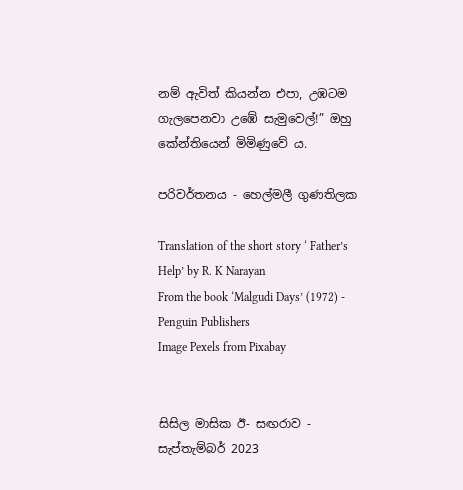නම් ඇවිත් කියන්න එපා, උඹටම ගැලපෙනවා උඹේ සැමුවෙල්!” ඔහු කේන්තියෙන් මිමිණුවේ ය.

පරිවර්තනය - හෙල්මලී ගුණතිලක

Translation of the short story ‘ Father’s Help’ by R. K Narayan
From the book ‘Malgudi Days’ (1972) - Penguin Publishers
Image Pexels from Pixabay


සිසිල මාසික ඊ- සඟරාව - සැප්තැම්බර් 2023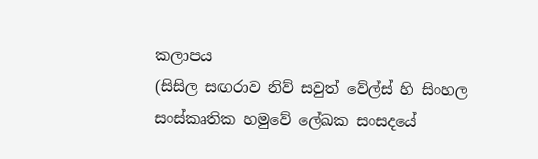කලාපය
(සිසිල සඟරාව නිව් සවුත් වේල්ස් හි සිංහල සංස්කෘතික හමුවේ ලේඛක සංසදයේ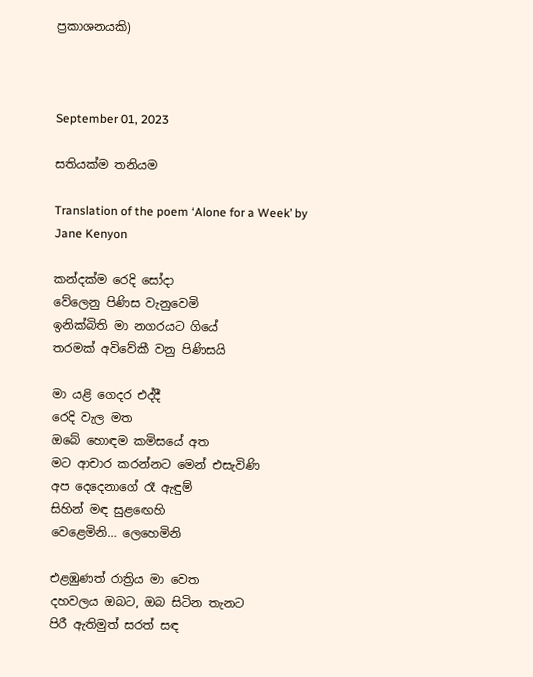ප්‍රකාශනයකි)



September 01, 2023

සතියක්ම තනියම

Translation of the poem ‘Alone for a Week’ by Jane Kenyon

කන්දක්ම රෙදි සෝදා
වේලෙනු පිණිස වැනුවෙමි
ඉනික්බිති මා නගරයට ගියේ
තරමක් අවිවේකී වනු පිණිසයි

මා යළි ගෙදර එද්දී
රෙදි වැල මත
ඔබේ හොඳම කමිසයේ අත
මට ආචාර කරන්නට මෙන් එසැවිණි
අප දෙදෙනාගේ රෑ ඇඳුම්
සිහින් මඳ සුළඟෙහි
වෙළෙමිනි… ලෙහෙමිනි

එළඹුණත් රාත්‍රිය මා වෙත
දහවලය ඔබට, ඔබ සිටින තැනට
පිරී ඇතිමුත් සරත් සඳ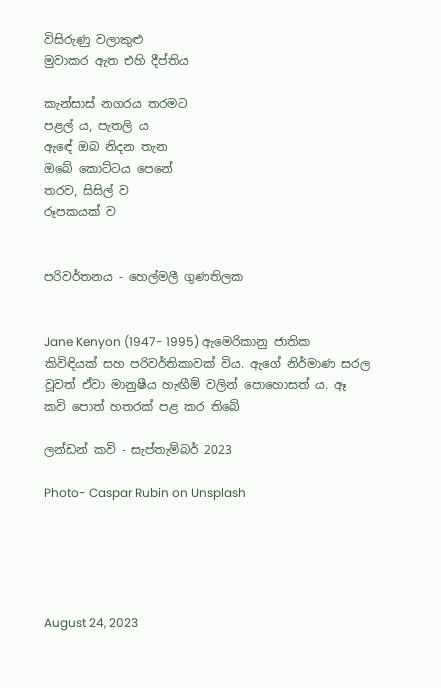විසිරුණු වලාකුළු
මුවාකර ඇත එහි දීප්තිය

කැන්සාස් නගරය තරමට
පළල් ය, පැතලි ය
ඇඳේ ඔබ නිදන තැන
ඔබේ කොට්ටය පෙනේ
තරව, සිසිල් ව
රූපකයක් ව


පරිවර්තනය - හෙල්මලී ගුණතිලක


Jane Kenyon (1947- 1995) ඇමෙරිකානු ජාතික කිවිඳියක් සහ පරිවර්තිකාවක් විය. ඇගේ නිර්මාණ සරල වූවත් ඒවා මානුෂීය හැඟීම් වලින් පොහොසත් ය. ඈ කවි පොත් හතරක් පළ කර තිබේ

ලන්ඩන් කවි - සැප්තැම්බර් 2023

Photo- Caspar Rubin on Unsplash





August 24, 2023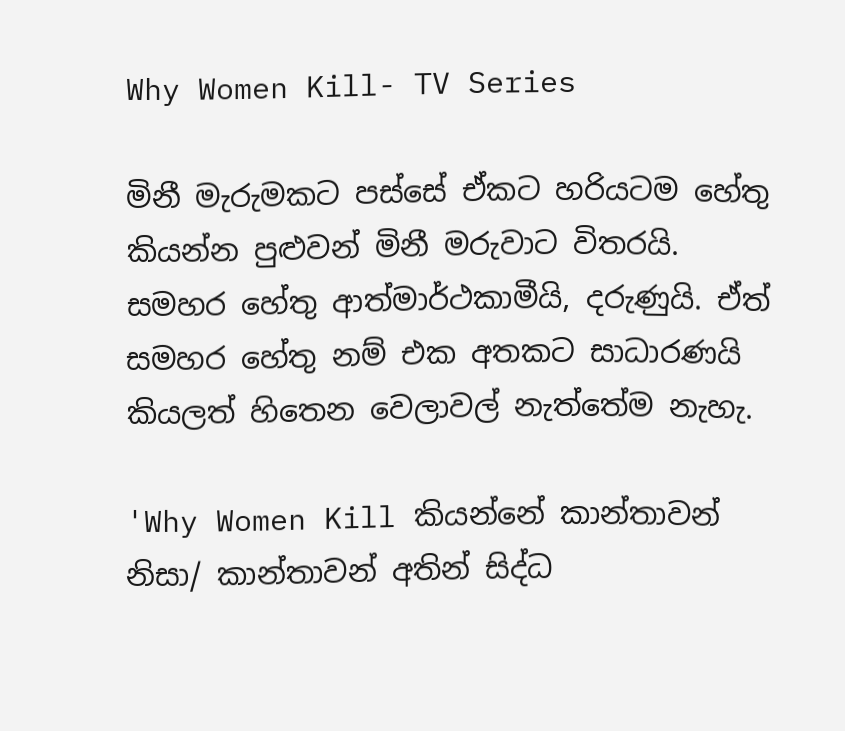Why Women Kill- TV Series

මිනී මැරුමකට පස්සේ ඒකට හරියටම හේතු කියන්න පුළුවන් මිනී මරුවාට විතරයි. සමහර හේතු ආත්මාර්ථකාමීයි, දරුණුයි. ඒත් සමහර හේතු නම් එක අතකට සාධාරණයි කියලත් හිතෙන වෙලාවල් නැත්තේම නැහැ.

'Why Women Kill කියන්නේ කාන්තාවන් නිසා/ කාන්තාවන් අතින් සිද්ධ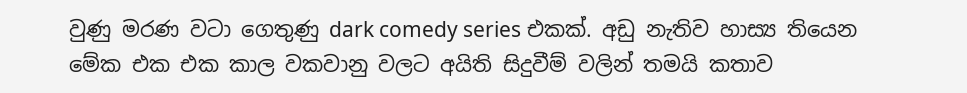වුණු මරණ වටා ගෙතුණු dark comedy series එකක්. අඩු නැතිව හාස්‍ය තියෙන මේක එක එක කාල වකවානු වලට අයිති සිදුවීම් වලින් තමයි කතාව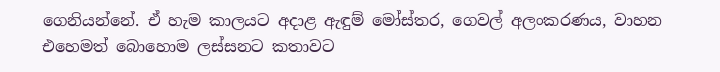ගෙනියන්නේ. ඒ හැම කාලයට අදාළ ඇඳුම් මෝස්‌තර, ගෙවල් අලංකරණය, වාහන එහෙමත් බොහොම ලස්සනට කතාවට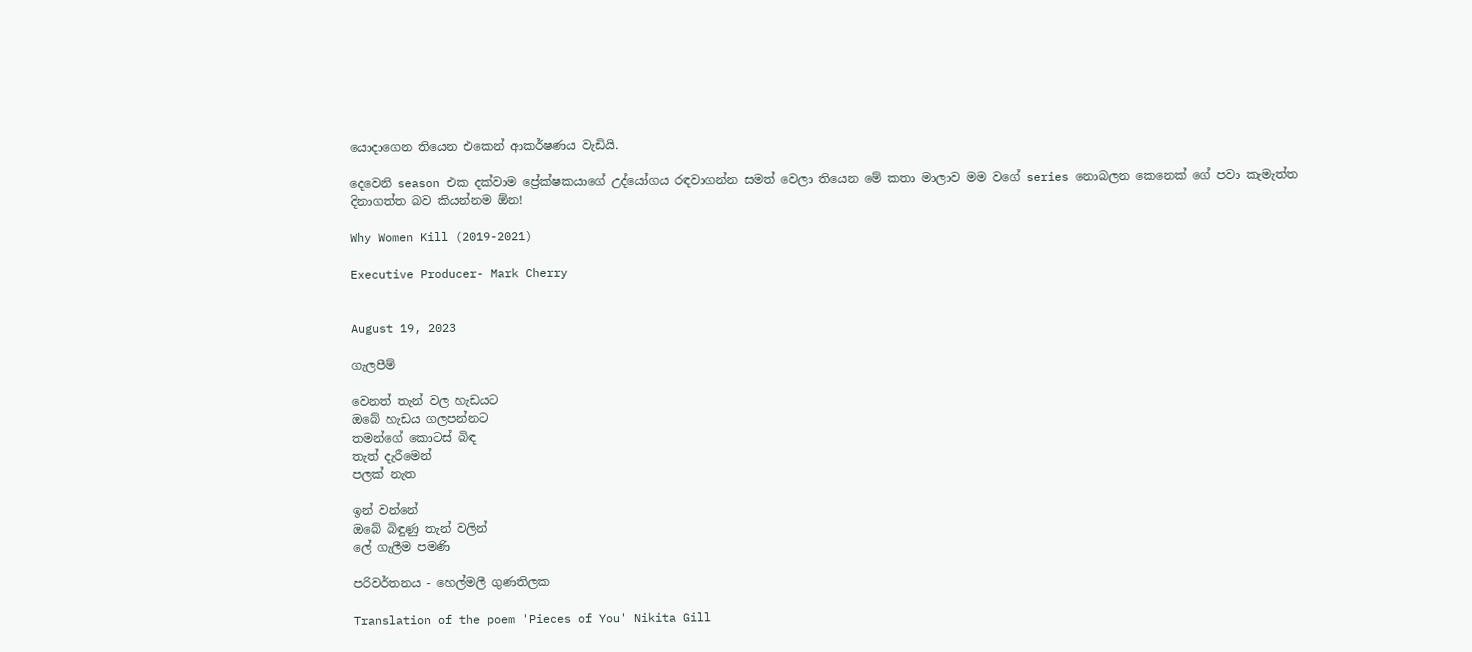යොදාගෙන තියෙන එකෙන් ආකර්ෂණය වැඩියි.

දෙවෙනි season එක දක්වාම ප්‍රේක්ෂකයාගේ උද්යෝගය රඳවාගන්න සමත් වෙලා තියෙන මේ කතා මාලාව මම වගේ series නොබලන කෙනෙක් ගේ පවා කැමැත්ත දිනාගත්ත බව කියන්නම ඕන!

Why Women Kill (2019-2021)

Executive Producer- Mark Cherry


August 19, 2023

ගැලපීම්

වෙනත් තැන් වල හැඩයට
ඔබේ හැඩය ගලපන්නට
තමන්ගේ කොටස් බිඳ
තැත් දැරීමෙන්
පලක් නැත

ඉන් වන්නේ
ඔබේ බිඳුණු තැන් වලින්
ලේ ගැලීම පමණි

පරිවර්තනය - හෙල්මලී ගුණතිලක

Translation of the poem 'Pieces of You' Nikita Gill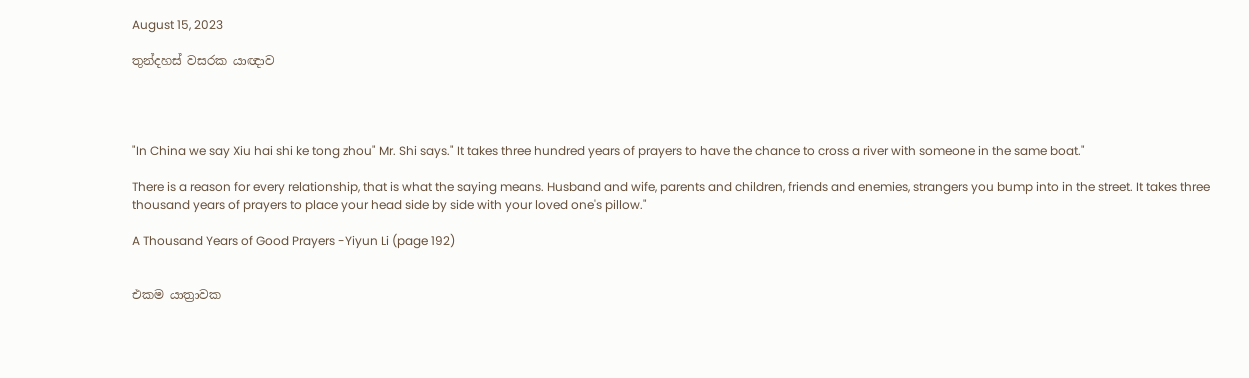August 15, 2023

තුන්දහස් වසරක යාඥාව




"In China we say Xiu hai shi ke tong zhou" Mr. Shi says." It takes three hundred years of prayers to have the chance to cross a river with someone in the same boat."

There is a reason for every relationship, that is what the saying means. Husband and wife, parents and children, friends and enemies, strangers you bump into in the street. It takes three thousand years of prayers to place your head side by side with your loved one's pillow."

A Thousand Years of Good Prayers -Yiyun Li (page 192)


එකම යාත්‍රාවක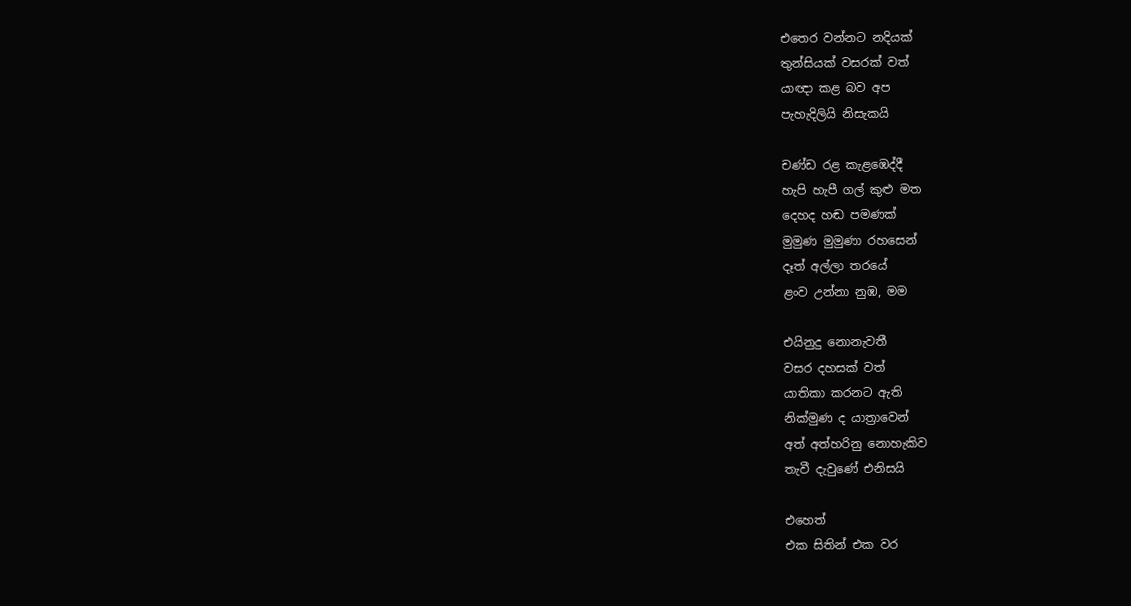එතෙර වන්නට නදියක්
තුන්සියක් වසරක් වත්
යාඥා කළ බව අප
පැහැදිලියි නිසැකයි

චණ්ඩ රළ කැළඹෙද්දී
හැපි හැපී ගල් කුළු මත
දෙහද හඬ පමණක්
මුමුණ මුමුණා රහසෙන්
දෑත් අල්ලා තරයේ
ළංව උන්නා නුඹ, මම

එයිනුදු නොනැවතී
වසර දහසක් වත්
යාතිකා කරනට ඇති
නික්මුණ ද යාත්‍රාවෙන්
අත් අත්හරිනු නොහැකිව
තැවී දැවුණේ එනිසයි

එහෙත්
එක සිතින් එක වර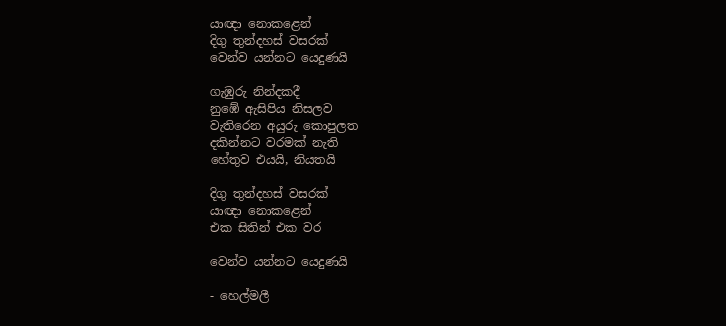යාඥා නොකළෙන්
දිගු තුන්දහස් වසරක්
වෙන්ව යන්නට යෙදුණයි

ගැඹුරු නින්දකදී
නුඹේ ඇසිපිය නිසලව
වැතිරෙන අයුරු කොපුලත
දකින්නට වරමක් නැති
හේතුව එයයි, නියතයි

දිගු තුන්දහස් වසරක්
යාඥා නොකළෙන්
එක සිතින් එක වර

වෙන්ව යන්නට යෙදුණයි

- හෙල්මලී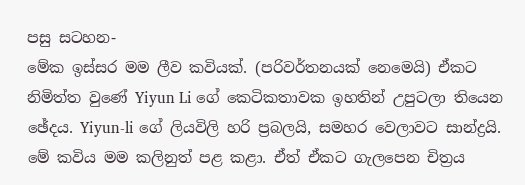පසු සටහන-
මේක ඉස්සර මම ලීව කවියක්. (පරිවර්තනයක් නෙමෙයි) ඒකට නිමිත්ත වුණේ Yiyun Li ගේ කෙටිකතාවක ඉහතින් උපුටලා තියෙන ඡේදය. Yiyun-li ගේ ලියවිලි හරි ප්‍රබලයි, සමහර වෙලාවට සාන්ද්‍රයි. මේ කවිය මම කලිනුත් පළ කළා. ඒත් ඒකට ගැලපෙන චිත්‍රය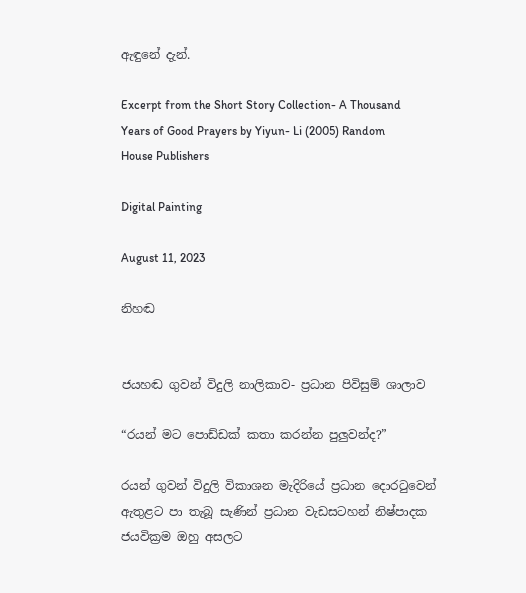ඇඳුනේ දැන්.

Excerpt from the Short Story Collection- A Thousand Years of Good Prayers by Yiyun- Li (2005) Random House Publishers

Digital Painting

August 11, 2023

නිහඬ


ජයහඬ ගුවන් විදුලි නාලිකාව- ප්‍රධාන පිවිසුම් ශාලාව

“රයන් මට පොඩ්ඩක් කතා කරන්න පුලුවන්ද?”

රයන් ගුවන් විදුලි විකාශන මැදිරියේ ප්‍රධාන දොරටුවෙන් ඇතුළට පා තැබූ සැණින් ප්‍රධාන වැඩසටහන් නිෂ්පාදක ජයවික්‍රම ඔහු අසලට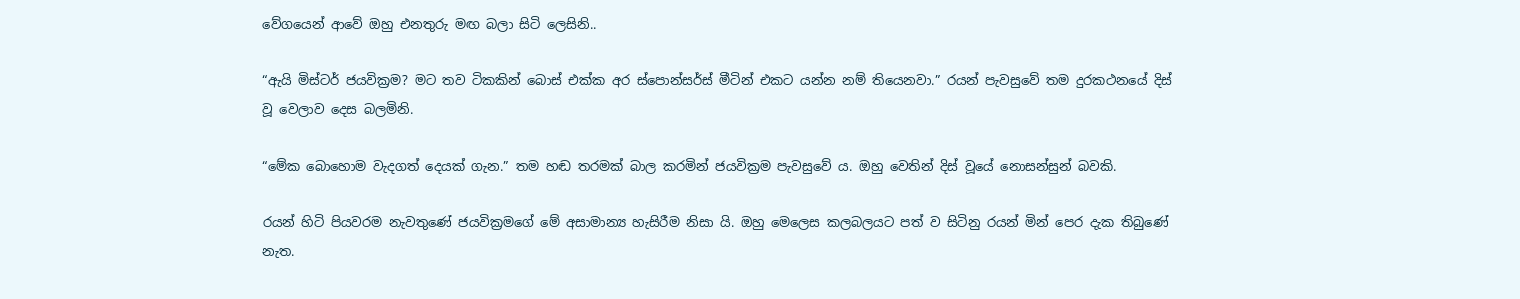වේගයෙන් ආවේ ඔහු එනතුරු මඟ බලා සිටි ලෙසිනි..

“ඇයි මිස්ටර් ජයවික්‍රම? මට තව ටිකකින් බොස් එක්ක අර ස්පොන්සර්ස් මීටින් එකට යන්න නම් තියෙනවා.” රයන් පැවසුවේ තම දුරකථනයේ දිස් වූ වෙලාව දෙස බලමිනි.

“මේක බොහොම වැදගත් දෙයක් ගැන.” තම හඬ තරමක් බාල කරමින් ජයවික්‍රම පැවසුවේ ය. ඔහු වෙතින් දිස් වූයේ නොසන්සුන් බවකි.

රයන් හිටි පියවරම නැවතුණේ ජයවික්‍රමගේ මේ අසාමාන්‍ය හැසිරීම නිසා යි. ඔහු මෙලෙස කලබලයට පත් ව සිටිනු රයන් මින් පෙර දැක තිබුණේ නැත.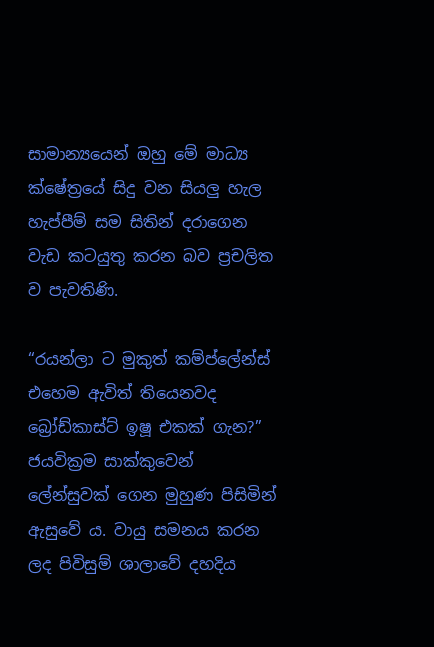සාමාන්‍යයෙන් ඔහු මේ මාධ්‍ය ක්ෂේත්‍රයේ සිදු වන සියලු හැල හැප්පීම් සම සිතින් දරාගෙන වැඩ කටයුතු කරන බව ප්‍රචලිත ව පැවතිණි.

“රයන්ලා ට මුකුත් කම්ප්ලේන්ස් එහෙම ඇවිත් තියෙනවද බ්‍රෝඩ්කාස්ට් ඉෂූ එකක් ගැන?” ජයවික්‍රම සාක්කුවෙන් ලේන්සුවක් ගෙන මුහුණ පිසිමින් ඇසුවේ ය. වායු සමනය කරන ලද පිවිසුම් ශාලාවේ දහදිය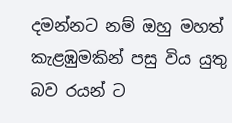දමන්නට නම් ඔහු මහත් කැළඹුමකින් පසු විය යුතු බව රයන් ට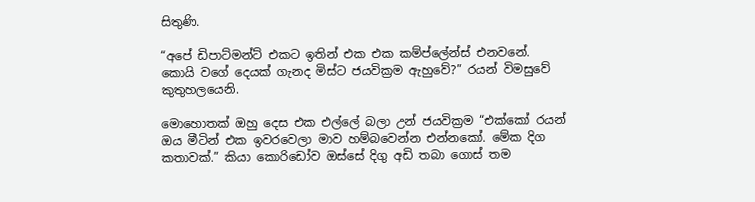සිතුණි.

“අපේ ඩිපාට්මන්ට් එකට ඉතින් එක එක කම්ප්ලේන්ස් එනවනේ. කොයි වගේ දෙයක් ගැනද මිස්ට ජයවික්‍රම ඇහුවේ?” රයන් විමසුවේ කුතුහලයෙනි.

මොහොතක් ඔහු දෙස එක එල්ලේ බලා උන් ජයවික්‍රම “එක්කෝ රයන් ඔය මීටින් එක ඉවරවෙලා මාව හම්බවෙන්න එන්නකෝ. මේක දිග කතාවක්.” කියා කොරිඩෝව ඔස්සේ දිගු අඩි තබා ගොස් තම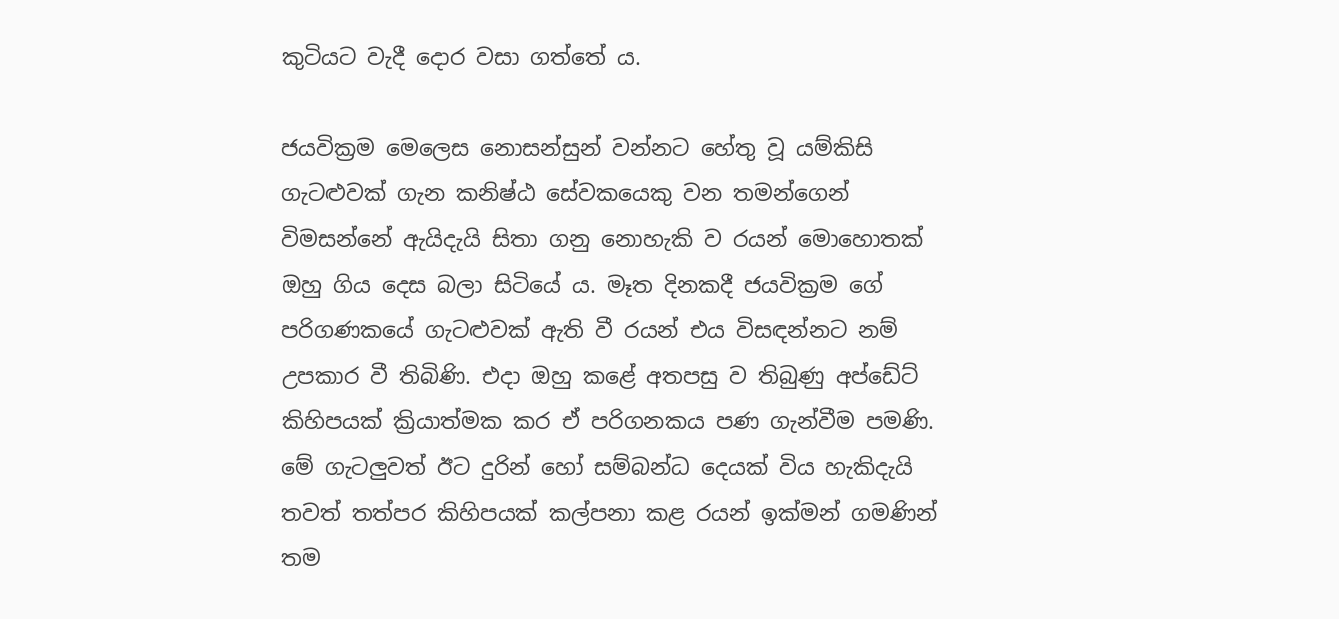කුටියට වැදී දොර වසා ගත්තේ ය.

ජයවික්‍රම මෙලෙස නොසන්සුන් වන්නට හේතු වූ යම්කිසි ගැටළුවක් ගැන කනිෂ්ඨ සේවකයෙකු වන තමන්ගෙන් විමසන්නේ ඇයිදැයි සිතා ගනු නොහැකි ව රයන් මොහොතක් ඔහු ගිය දෙස බලා සිටියේ ය. මෑත දිනකදී ජයවික්‍රම ගේ පරිගණකයේ ගැටළුවක් ඇති වී රයන් එය විසඳන්නට නම් උපකාර වී තිබිණි. එදා ඔහු කළේ අතපසු ව තිබුණු අප්ඩේට් කිහිපයක් ක්‍රියාත්මක කර ඒ පරිගනකය පණ ගැන්වීම පමණි. මේ ගැටලුවත් ඊට දුරින් හෝ සම්බන්ධ දෙයක් විය හැකිදැයි තවත් තත්පර කිහිපයක් කල්පනා කළ රයන් ඉක්මන් ගමණින් තම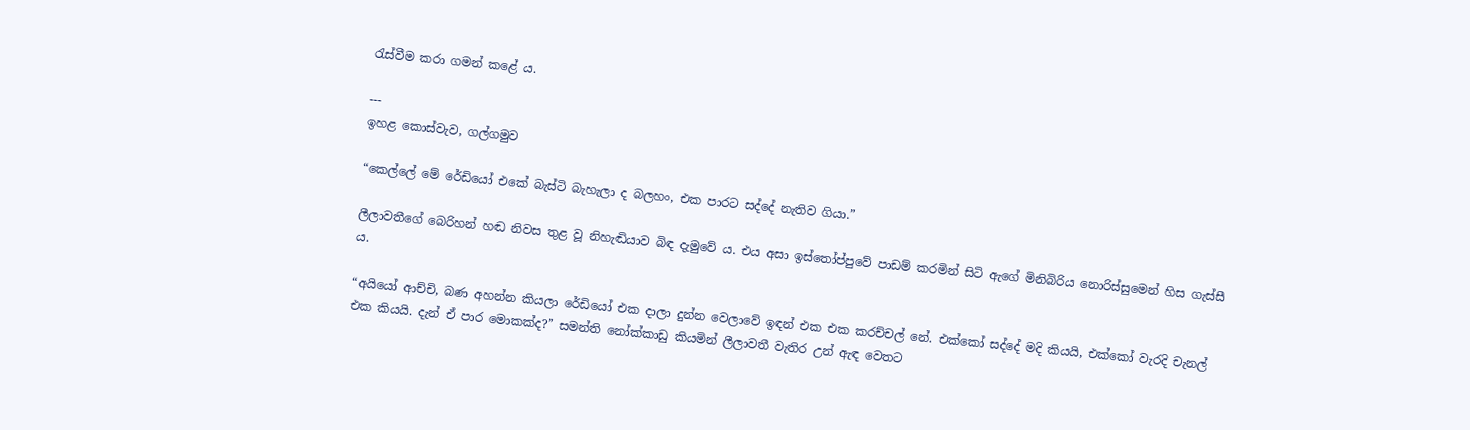රැස්වීම කරා ගමන් කළේ ය.

---
ඉහළ කොස්වැව, ගල්ගමුව

“කෙල්ලේ මේ රේඩියෝ එකේ බැස්ටි බැහැලා ද බලහං, එක පාරට සද්දේ නැතිව ගියා.”

ලීලාවතීගේ බෙරිහන් හඬ නිවස තුළ වූ නිහැඬියාව බිඳ දැමුවේ ය. එය අසා ඉස්තෝප්පුවේ පාඩම් කරමින් සිටි ඇගේ මිනිබිරිය නොරිස්සුමෙන් හිස ගැස්සී ය.

“අයියෝ ආච්චි, බණ අහන්න කියලා රේඩියෝ එක දාලා දුන්න වෙලාවේ ඉඳන් එක එක කරච්චල් නේ. එක්කෝ සද්දේ මදි කියයි, එක්කෝ වැරදි චැනල් එක කියයි. දැන් ඒ පාර මොකක්ද?” සමන්ති නෝක්කාඩු කියමින් ලීලාවතී වැතිර උන් ඇඳ වෙතට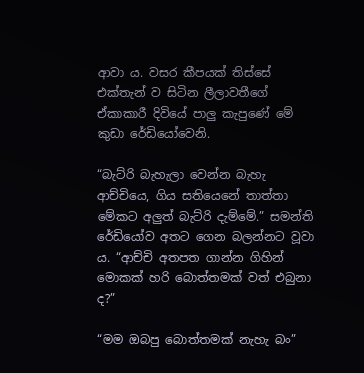ආවා ය. වසර කීපයක් තිස්සේ එක්තැන් ව සිටින ලීලාවතීගේ ඒකාකාරී දිවියේ පාලු කැපුණේ මේ කුඩා රේඩියෝවෙනි.

“බැට්රි බැහැලා වෙන්න බැහැ ආච්චියෙ, ගිය සතියෙනේ තාත්තා මේකට අලුත් බැට්රි දැම්මේ.” සමන්ති රේඩියෝව අතට ගෙන බලන්නට වූවා ය. “ආච්චි අතපත ගාන්න ගිහින් මොකක් හරි බොත්තමක් වත් එබුනා ද?”

“මම ඔබපු බොත්තමක් නැහැ බං”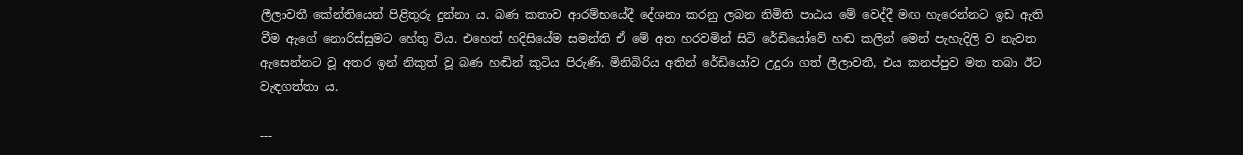ලීලාවතී කේන්තියෙන් පිළිතුරු දුන්නා ය. බණ කතාව ආරම්භයේදී දේශනා කරනු ලබන නිමිති පාඨය මේ වෙද්දී මඟ හැරෙන්නට ඉඩ ඇති වීම ඇගේ නොරිස්සුමට හේතු විය. එහෙත් හදිසියේම සමන්ති ඒ මේ අත හරවමින් සිටි රේඩියෝවේ හඬ කලින් මෙන් පැහැදිලි ව නැවත ඇසෙන්නට වූ අතර ඉන් නිකුත් වූ බණ හඬින් කුටිය පිරුණි. මිනිබිරිය අතින් රේඩියෝව උදුරා ගත් ලීලාවතී, එය කනප්පුව මත තබා ඊට වැඳගත්තා ය.

---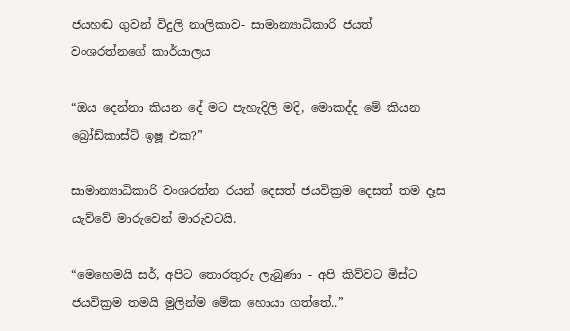ජයහඬ ගුවන් විදුලි නාලිකාව- සාමාන්‍යාධිකාරි ජයත් වංශරත්නගේ කාර්යාලය

“ඔය දෙන්නා කියන දේ මට පැහැදිලි මදි, මොකද්ද මේ කියන බ්‍රෝඩ්කාස්ට් ඉෂූ එක?”

සාමාන්‍යාධිකාරි වංශරත්න රයන් දෙසත් ජයවික්‍රම දෙසත් තම දෑස යැව්වේ මාරුවෙන් මාරුවටයි.

“මෙහෙමයි සර්, අපිට තොරතුරු ලැබුණා - අපි කිව්වට මිස්ට ජයවික්‍රම තමයි මුලින්ම මේක හොයා ගත්තේ..”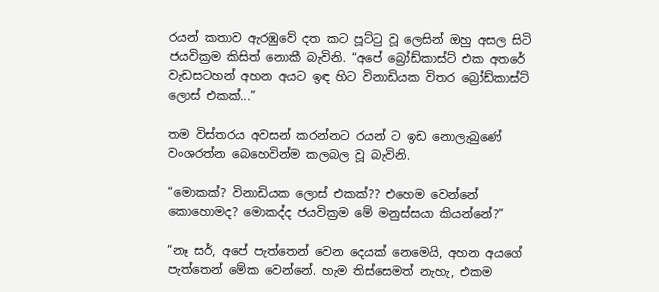රයන් කතාව ඇරඹුවේ දත කට පූට්ටු වූ ලෙසින් ඔහු අසල සිටි ජයවික්‍රම කිසිත් නොකී බැවිනි. “අපේ බ්‍රෝඩ්කාස්ට් එක අතරේ වැඩසටහන් අහන අයට ඉඳ හිට විනාඩියක විතර බ්‍රෝඩ්කාස්ට් ලොස් එකක්...”

තම විස්තරය අවසන් කරන්නට රයන් ට ඉඩ නොලැබුණේ වංශරත්න බෙහෙවින්ම කලබල වූ බැවිනි.

“මොකක්? විනාඩියක ලොස් එකක්?? එහෙම වෙන්නේ කොහොමද? මොකද්ද ජයවික්‍රම මේ මනුස්සයා කියන්නේ?”

“නෑ සර්, අපේ පැත්තෙන් වෙන දෙයක් නෙමෙයි, අහන අයගේ පැත්තෙන් මේක වෙන්නේ. හැම තිස්සෙමත් නැහැ, එකම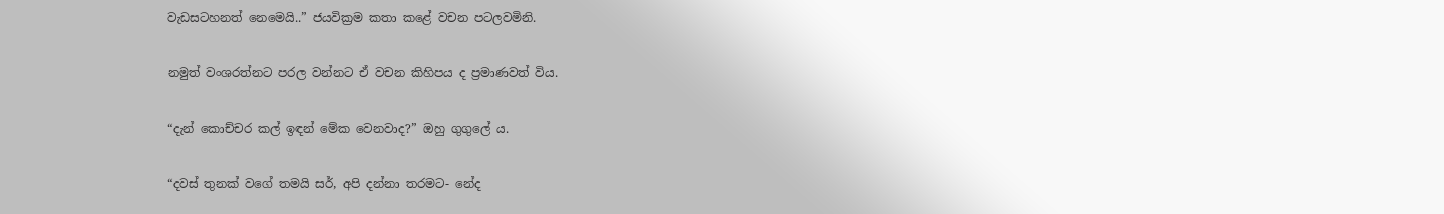වැඩසටහනත් නෙමෙයි..” ජයවික්‍රම කතා කළේ වචන පටලවමිනි.

නමුත් වංශරත්නට පරල වන්නට ඒ වචන කිහිපය ද ප්‍රමාණවත් විය.

“දැන් කොච්චර කල් ඉඳන් මේක වෙනවාද?” ඔහු ගුගුලේ ය.

“දවස් තුනක් වගේ තමයි සර්, අපි දන්නා තරමට- නේද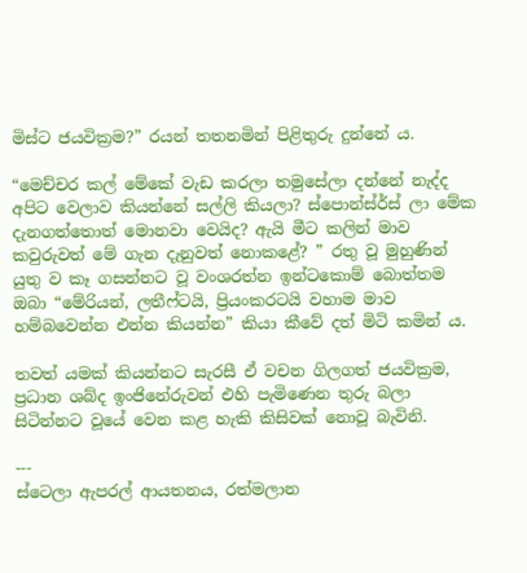මිස්ට ජයවික්‍රම?” රයන් තතනමින් පිළිතුරු දුන්නේ ය.

“මෙච්චර කල් මේකේ වැඩ කරලා තමුසේලා දන්නේ නැද්ද අපිට වෙලාව කියන්නේ සල්ලි කියලා? ස්පොන්ස්ර්ස් ලා මේක දැනගත්තොත් මොනවා වෙයිද? ඇයි මීට කලින් මාව කවුරුවත් මේ ගැන දැනුවත් නොකළේ? ” රතු වූ මුහුණින් යුතු ව කෑ ගසන්නට වූ වංශරත්න ඉන්ටකොම් බොත්තම ඔබා “මේරියන්, ලතීෆ්ටයි, ප්‍රියංකරටයි වහාම මාව හම්බවෙන්න එන්න කියන්න” කියා කීවේ දත් මිටි කමින් ය.

තවත් යමක් කියන්නට සැරසී ඒ වචන ගිලගත් ජයවික්‍රම, ප්‍රධාන ශබ්ද ඉංජිනේරුවන් එහි පැමිණෙන තුරු බලා සිටින්නට වූයේ වෙන කළ හැකි කිසිවක් නොවූ බැවිනි.

---
ස්ටෙලා ඇපරල් ආයතනය, රත්මලාන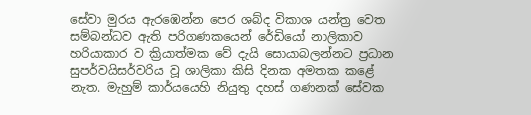සේවා මුරය ඇරඹෙන්න පෙර ශබ්ද විකාශ යන්ත්‍ර වෙත සම්බන්ධව ඇති පරිගණකයෙන් රේඩියෝ නාලිකාව හරියාකාර ව ක්‍රියාත්මක වේ දැයි සොයාබලන්නට ප්‍රධාන සුපර්වයිසර්වරිය වූ ශාලිකා කිසි දිනක අමතක කළේ නැත. මැහුම් කාර්යයෙහි නියුතු දහස් ගණනක් සේවක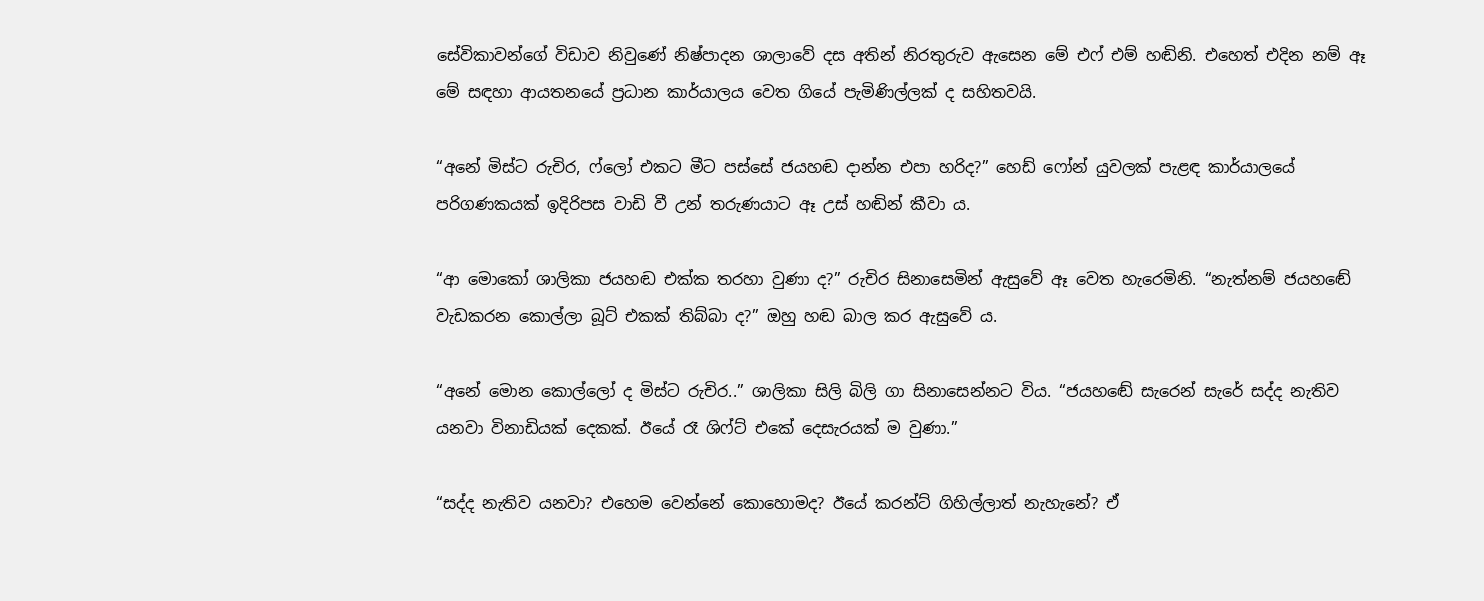සේවිකාවන්ගේ විඩාව නිවුණේ නිෂ්පාදන ශාලාවේ දස අතින් නිරතුරුව ඇසෙන මේ එෆ් එම් හඬිනි. එහෙත් එදින නම් ඈ මේ සඳහා ආයතනයේ ප්‍රධාන කාර්යාලය වෙත ගියේ පැමිණිල්ලක් ද සහිතවයි.

“අනේ මිස්ට රුචිර, ෆ්ලෝ එකට මීට පස්සේ ජයහඬ දාන්න එපා හරිද?” හෙඩ් ෆෝන් යුවලක් පැළඳ කාර්යාලයේ පරිගණකයක් ඉදිරිපස වාඩි වී උන් තරුණයාට ඈ උස් හඬින් කීවා ය.

“ආ මොකෝ ශාලිකා ජයහඬ එක්ක තරහා වුණා ද?” රුචිර සිනාසෙමින් ඇසුවේ ඈ වෙත හැරෙමිනි. “නැත්නම් ජයහඬේ වැඩකරන කොල්ලා බූට් එකක් තිබ්බා ද?” ඔහු හඬ බාල කර ඇසුවේ ය.

“අනේ මොන කොල්ලෝ ද මිස්ට රුචිර..” ශාලිකා සිලි බිලි ගා සිනාසෙන්නට විය. “ජයහඬේ සැරෙන් සැරේ සද්ද නැතිව යනවා විනාඩියක් දෙකක්. ඊයේ රෑ ශිෆ්ට් එකේ දෙසැරයක් ම වුණා.”

“සද්ද නැතිව යනවා? එහෙම වෙන්නේ කොහොමද? ඊයේ කරන්ට් ගිහිල්ලාත් නැහැනේ? ඒ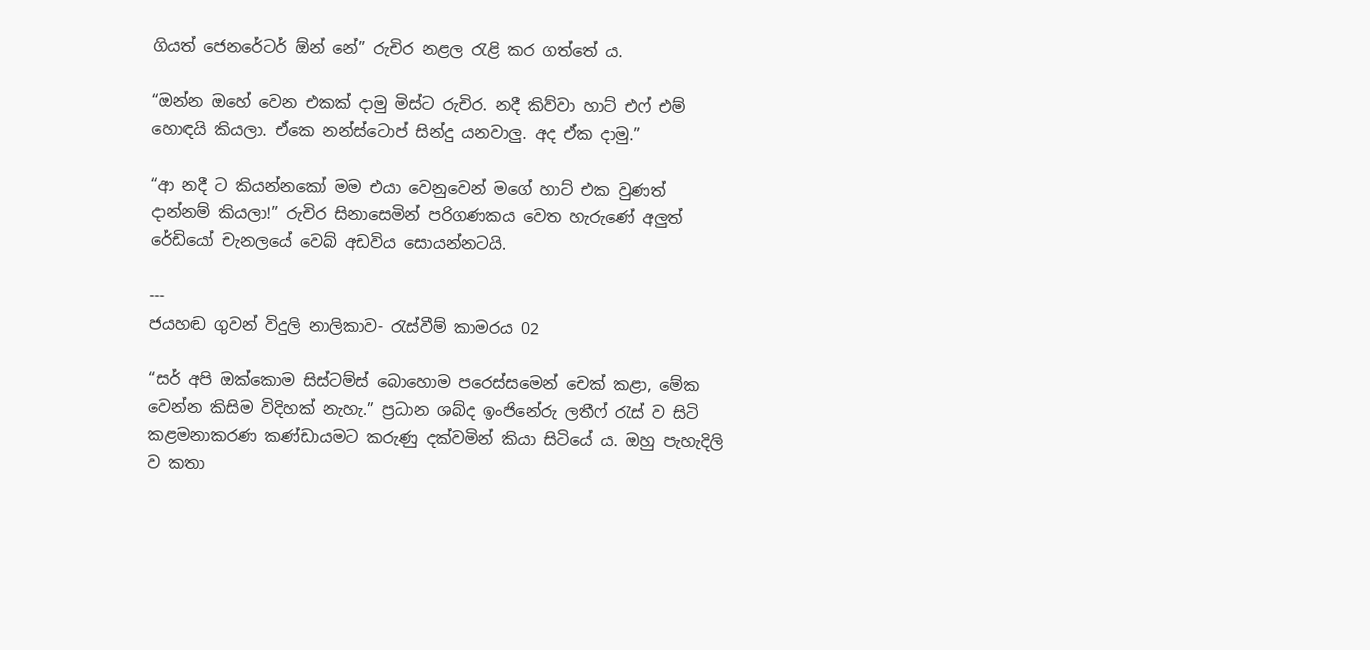ගියත් ජෙනරේටර් ඕන් නේ” රුචිර නළල රැළි කර ගත්තේ ය.

“ඔන්න ඔහේ වෙන එකක් දාමු මිස්ට රුචිර. නදී කිව්වා හාට් එෆ් එම් හොඳයි කියලා. ඒකෙ නන්ස්ටොප් සින්දු යනවාලු. අද ඒක දාමු.”

“ආ නදී ට කියන්නකෝ මම එයා වෙනුවෙන් මගේ හාට් එක වුණත් දාන්නම් කියලා!” රුචිර සිනාසෙමින් පරිගණකය වෙත හැරුණේ අලුත් රේඩියෝ චැනලයේ වෙබ් අඩවිය සොයන්නටයි.

---
ජයහඬ ගුවන් විදුලි නාලිකාව- රැස්වීම් කාමරය 02

“සර් අපි ඔක්කොම සිස්ටම්ස් බොහොම පරෙස්සමෙන් චෙක් කළා, මේක වෙන්න කිසිම විදිහක් නැහැ.” ප්‍රධාන ශබ්ද ඉංජිනේරු ලතීෆ් රැස් ව සිටි කළමනාකරණ කණ්ඩායමට කරුණු දක්වමින් කියා සිටියේ ය. ඔහු පැහැදිලි ව කතා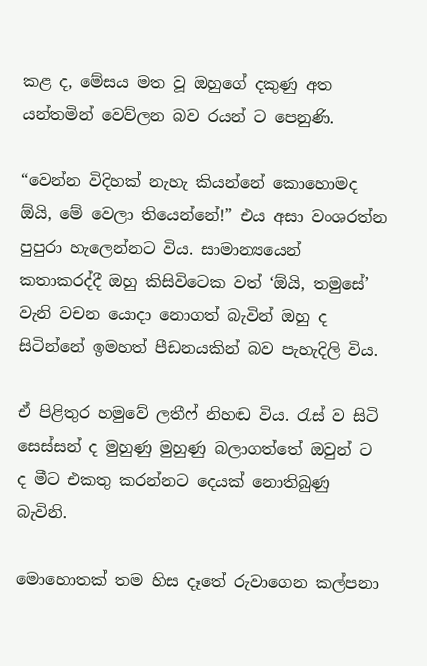කළ ද, මේසය මත වූ ඔහුගේ දකුණු අත යන්තමින් වෙව්ලන බව රයන් ට පෙනුණි.

“වෙන්න විදිහක් නැහැ කියන්නේ කොහොමද ඕයි, මේ වෙලා තියෙන්නේ!” එය අසා වංශරත්න පුපුරා හැලෙන්නට විය. සාමාන්‍යයෙන් කතාකරද්දී ඔහු කිසිවිටෙක වත් ‘ඕයි, තමුසේ’ වැනි වචන යොදා නොගත් බැවින් ඔහු ද සිටින්නේ ඉමහත් පීඩනයකින් බව පැහැදිලි විය.

ඒ පිළිතුර හමුවේ ලතීෆ් නිහඬ විය. රැස් ව සිටි සෙස්සන් ද මුහුණු මුහුණු බලාගත්තේ ඔවුන් ට ද මීට එකතු කරන්නට දෙයක් නොතිබුණු බැවිනි.

මොහොතක් තම හිස දෑතේ රුවාගෙන කල්පනා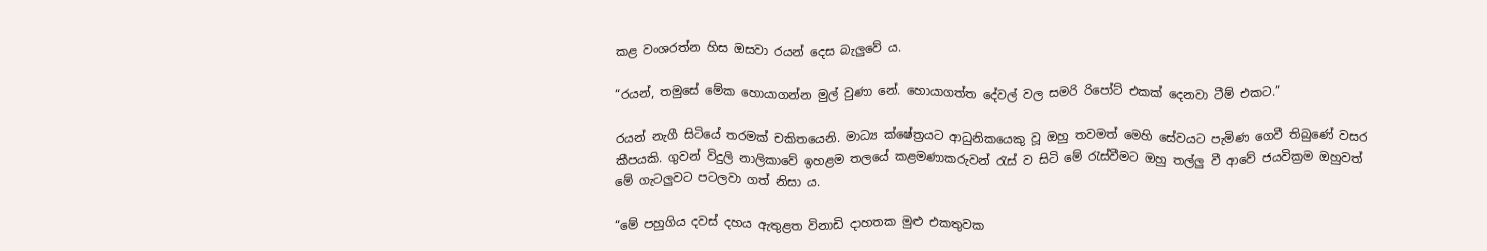කළ වංශරත්න හිස ඔසවා රයන් දෙස බැලුවේ ය.

“රයන්, තමුසේ මේක හොයාගන්න මුල් වුණා නේ. හොයාගත්ත දේවල් වල සමරි රිපෝට් එකක් දෙනවා ටීම් එකට.”

රයන් නැගී සිටියේ තරමක් චකිතයෙනි. මාධ්‍ය ක්ෂේත්‍රයට ආධුනිකයෙකු වූ ඔහු තවමත් මෙහි සේවයට පැමිණ ගෙවී තිබුණේ වසර කීපයකි. ගුවන් විදුලි නාලිකාවේ ඉහළම තලයේ කළමණාකරුවන් රැස් ව සිටි මේ රැස්වීමට ඔහු තල්ලු වී ආවේ ජයවික්‍රම ඔහුවත් මේ ගැටලුවට පටලවා ගත් නිසා ය.

“මේ පහුගිය දවස් දහය ඇතුළත විනාඩි දාහතක මුළු එකතුවක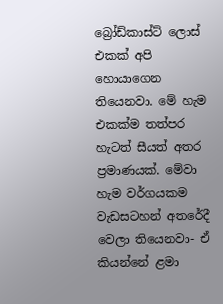බ්‍රෝඩ්කාස්ට් ලොස් එකක් අපි හොයාගෙන තියෙනවා. මේ හැම එකක්ම තත්පර හැටත් සීයත් අතර ප්‍රමාණයක්. මේවා හැම වර්ගයකම වැඩසටහන් අතරේදී වෙලා තියෙනවා- ඒ කියන්නේ ළමා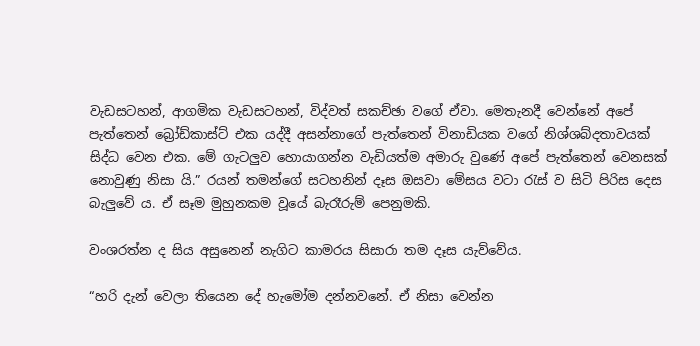වැඩසටහන්, ආගමික වැඩසටහන්, විද්වත් සකච්ඡා වගේ ඒවා. මෙතැනදී වෙන්නේ අපේ පැත්තෙන් බ්‍රෝඩ්කාස්ට් එක යද්දී අසන්නාගේ පැත්තෙන් විනාඩියක වගේ නිශ්ශබ්දතාවයක් සිද්ධ වෙන එක. මේ ගැටලුව හොයාගන්න වැඩියත්ම අමාරු වුණේ අපේ පැත්තෙන් වෙනසක් නොවුණු නිසා යි.” රයන් තමන්ගේ සටහනින් දෑස ඔසවා මේසය වටා රැස් ව සිටි පිරිස දෙස බැලුවේ ය. ඒ සෑම මුහුනකම වූයේ බැරෑරුම් පෙනුමකි.

වංශරත්න ද සිය අසුනෙන් නැගිට කාමරය සිසාරා තම දෑස යැව්වේය.

“හරි දැන් වෙලා තියෙන දේ හැමෝම දන්නවනේ. ඒ නිසා වෙන්න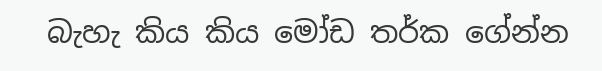බැහැ කිය කිය මෝඩ තර්ක ගේන්න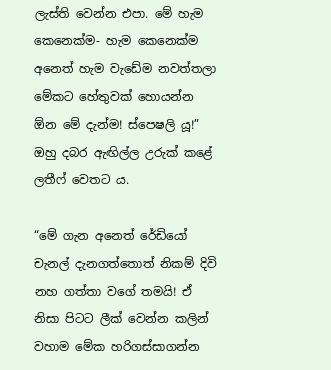ලැස්ති වෙන්න එපා. මේ හැම කෙනෙක්ම- හැම කෙනෙක්ම අනෙත් හැම වැඩේම නවත්තලා මේකට හේතුවක් හොයන්න ඕන මේ දැන්ම! ස්පෙෂලි යූ!” ඔහු දබර ඇඟිල්ල උරුක් කළේ ලතීෆ් වෙතට ය.

“මේ ගැන අනෙත් රේඩියෝ චැනල් දැනගත්තොත් නිකම් දිවි නහ ගත්තා වගේ තමයි! ඒ නිසා පිටට ලීක් වෙන්න කලින් වහාම මේක හරිගස්සාගන්න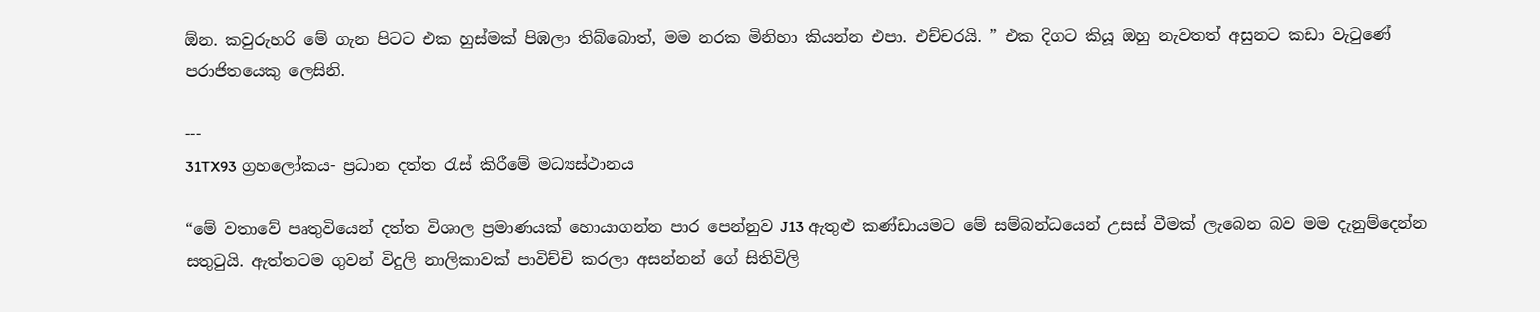ඕන. කවුරුහරි මේ ගැන පිටට එක හුස්මක් පිඹලා තිබ්බොත්, මම නරක මිනිහා කියන්න එපා. එච්චරයි. ” එක දිගට කියූ ඔහු නැවතත් අසුනට කඩා වැටුණේ පරාජිතයෙකු ලෙසිනි.

---
31TX93 ග්‍රහලෝකය- ප්‍රධාන දත්ත රැස් කිරීමේ මධ්‍යස්ථානය

“මේ වතාවේ පෘතුවියෙන් දත්ත විශාල ප්‍රමාණයක් හොයාගන්න පාර පෙන්නුව J13 ඇතුළු කණ්ඩායමට මේ සම්බන්ධයෙන් උසස් වීමක් ලැබෙන බව මම දැනුම්දෙන්න සතුටුයි. ඇත්තටම ගුවන් විදුලි නාලිකාවක් පාවිච්චි කරලා අසන්නන් ගේ සිතිවිලි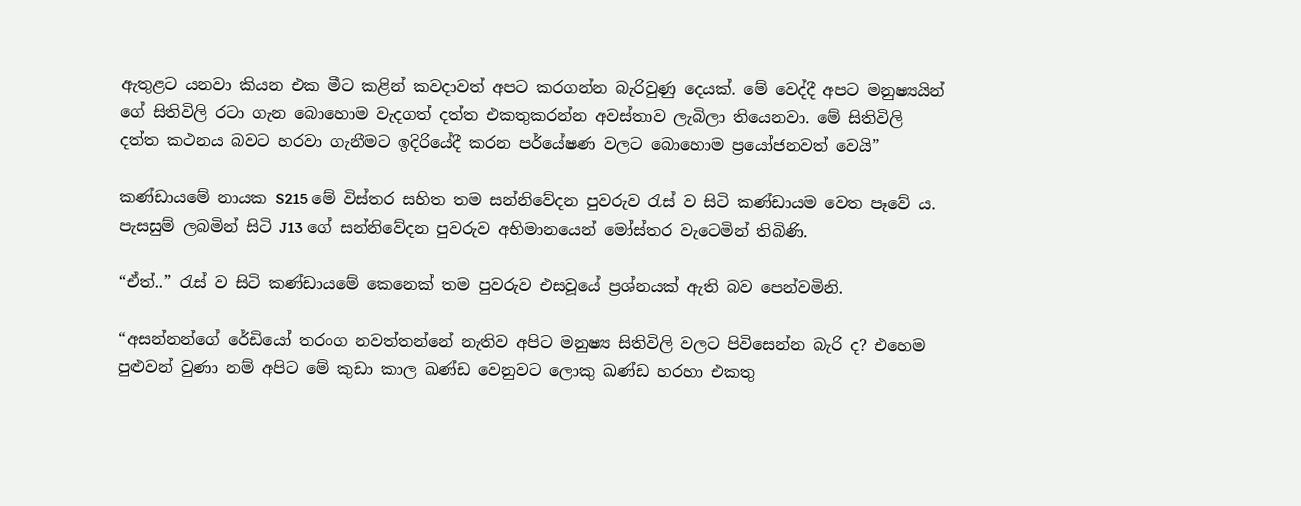ඇතුළට යනවා කියන එක මීට කළින් කවදාවත් අපට කරගන්න බැරිවුණු දෙයක්. මේ වෙද්දී අපට මනුෂ්‍යයින් ගේ සිතිවිලි රටා ගැන බොහොම වැදගත් දත්ත එකතුකරන්න අවස්තාව ලැබිලා තියෙනවා. මේ සිතිවිලි දත්ත කථනය බවට හරවා ගැනීමට ඉදිරියේදී කරන පර්යේෂණ වලට බොහොම ප්‍රයෝජනවත් වෙයි”

කණ්ඩායමේ නායක S215 මේ විස්තර සහිත තම සන්නිවේදන පුවරුව රැස් ව සිටි කණ්ඩායම වෙත පෑවේ ය. පැසසුම් ලබමින් සිටි J13 ගේ සන්නිවේදන පුවරුව අභිමානයෙන් මෝස්‌තර වැටෙමින් තිබිණි.

“ඒත්..” රැස් ව සිටි කණ්ඩායමේ කෙනෙක් තම පුවරුව එසවූයේ ප්‍රශ්නයක් ඇති බව පෙන්වමිනි.

“අසන්නන්ගේ රේඩියෝ තරංග නවත්තන්නේ නැතිව අපිට මනුෂ්‍ය සිතිවිලි වලට පිවිසෙන්න බැරි ද? එහෙම පුළුවන් වුණා නම් අපිට මේ කුඩා කාල ඛණ්ඩ වෙනුවට ලොකු ඛණ්ඩ හරහා එකතු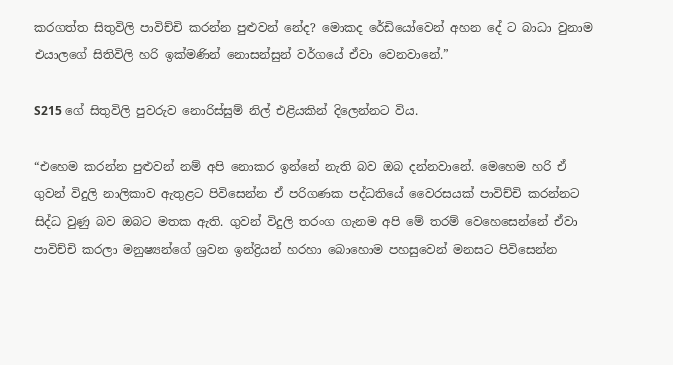කරගත්ත සිතුවිලි පාවිච්චි කරන්න පුළුවන් නේද? මොකද රේඩියෝවෙන් අහන දේ ට බාධා වුනාම එයාලගේ සිතිවිලි හරි ඉක්මණින් නොසන්සුන් වර්ගයේ ඒවා වෙනවානේ.”

S215 ගේ සිතුවිලි පුවරුව නොරිස්සුම් නිල් එළියකින් දිලෙන්නට විය.

“එහෙම කරන්න පුළුවන් නම් අපි නොකර ඉන්නේ නැති බව ඔබ දන්නවානේ. මෙහෙම හරි ඒ ගුවන් විදුලි නාලිකාව ඇතුළට පිවිසෙන්න ඒ පරිගණක පද්ධතියේ වෛරසයක් පාවිච්චි කරන්නට සිද්ධ වුණු බව ඔබට මතක ඇති. ගුවන් විදුලි තරංග ගැනම අපි මේ තරම් වෙහෙසෙන්නේ ඒවා පාවිච්චි කරලා මනුෂ්‍යන්ගේ ශ්‍රවන ඉන්ද්‍රියන් හරහා බොහොම පහසුවෙන් මනසට පිවිසෙන්න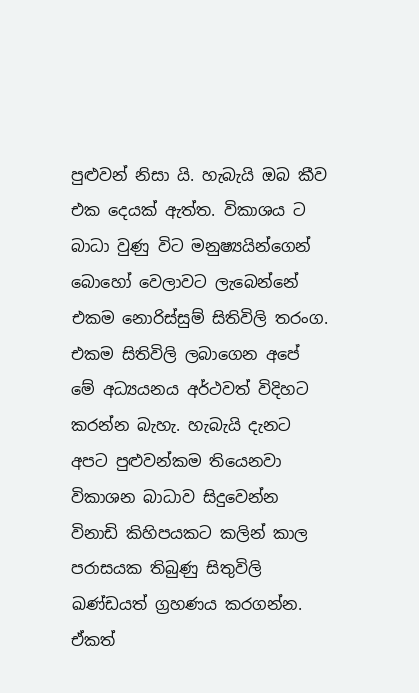පුළුවන් නිසා යි. හැබැයි ඔබ කීව එක දෙයක් ඇත්ත. විකාශය ට බාධා වුණු විට මනුෂ්‍යයින්ගෙන් බොහෝ වෙලාවට ලැබෙන්නේ එකම නොරිස්සුම් සිතිවිලි තරංග. එකම සිතිවිලි ලබාගෙන අපේ මේ අධ්‍යයනය අර්ථවත් විදිහට කරන්න බැහැ. හැබැයි දැනට අපට පුළුවන්කම තියෙනවා විකාශන බාධාව සිදුවෙන්න විනාඩි කිහිපයකට කලින් කාල පරාසයක තිබුණු සිතුවිලි ඛණ්ඩයත් ග්‍රහණය කරගන්න. ඒකත්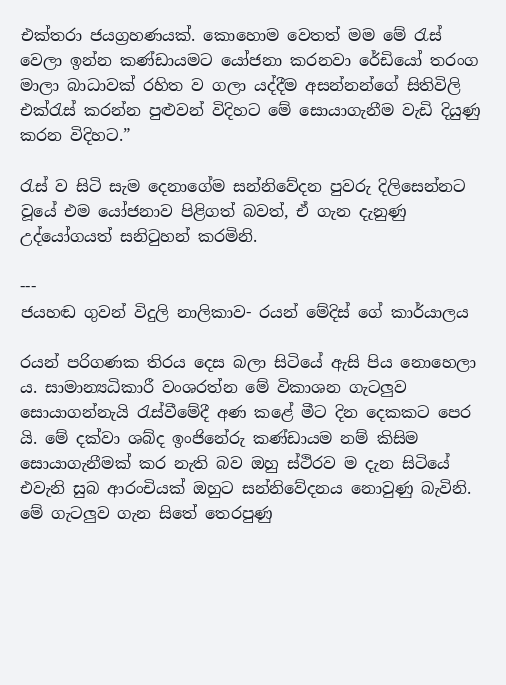එක්තරා ජයග්‍රහණයක්. කොහොම වෙතත් මම මේ රැස් වෙලා ඉන්න කණ්ඩායමට යෝජනා කරනවා රේඩියෝ තරංග මාලා බාධාවක් රහිත ව ගලා යද්දීම අසන්නන්ගේ සිතිවිලි එක්රැස් කරන්න පුළුවන් විදිහට මේ සොයාගැනීම වැඩි දියුණු කරන විදිහට.”

රැස් ව සිටි සැම දෙනාගේම සන්නිවේදන පුවරු දිලිසෙන්නට වූයේ එම යෝජනාව පිළිගත් බවත්, ඒ ගැන දැනුණු උද්යෝගයත් සනිටුහන් කරමිනි.

---
ජයහඬ ගුවන් විදුලි නාලිකාව- රයන් මේදිස් ගේ කාර්යාලය

රයන් පරිගණක තිරය දෙස බලා සිටියේ ඇසි පිය නොහෙලා ය. සාමාන්‍යධිකාරී වංශරත්න මේ විකාශන ගැටලුව සොයාගන්නැයි රැස්වීමේදී අණ කළේ මීට දින දෙකකට පෙර යි. මේ දක්වා ශබ්ද ඉංජිනේරු කණ්ඩායම නම් කිසිම සොයාගැනීමක් කර නැති බව ඔහු ස්ථිරව ම දැන සිටියේ එවැනි සුබ ආරංචියක් ඔහුට සන්නිවේදනය නොවුණු බැවිනි. මේ ගැටලුව ගැන සිතේ තෙරපුණු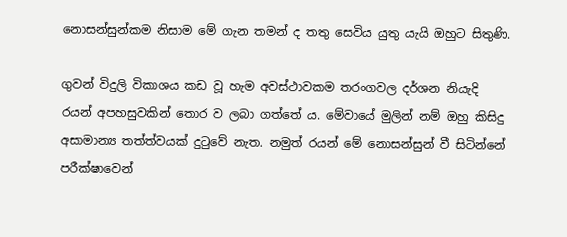නොසන්සුන්කම නිසාම මේ ගැන තමන් ද තතු සෙවිය යුතු යැයි ඔහුට සිතුණි.

ගුවන් විදුලි විකාශය කඩ වූ හැම අවස්ථාවකම තරංගවල දර්ශන නියැදි රයන් අපහසුවකින් තොර ව ලබා ගත්තේ ය. මේවායේ මුලින් නම් ඔහු කිසිදු අසාමාන්‍ය තත්ත්වයක් දුටුවේ නැත. නමුත් රයන් මේ නොසන්සුන් වී සිටින්නේ පරීක්ෂාවෙන්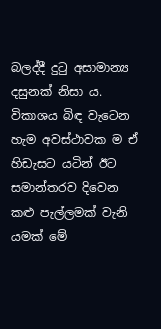බලද්දී දුටු අසාමාන්‍ය දසුනක් නිසා ය. විකාශය බිඳ වැටෙන හැම අවස්ථාවක ම ඒ හිඩැසට යටින් ඊට සමාන්තරව දිවෙන කළු පැල්ලමක් වැනි යමක් මේ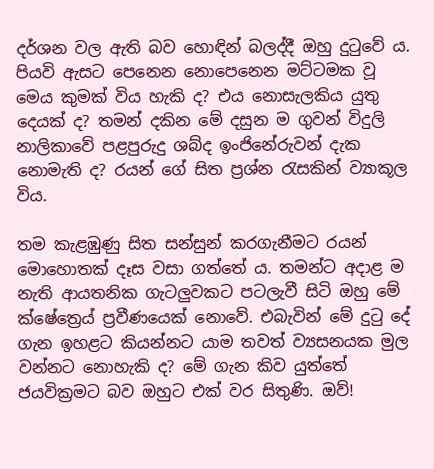දර්ශන වල ඇති බව හොඳින් බලද්දී ඔහු දුටුවේ ය. පියවි ඇසට පෙනෙන නොපෙනෙන මට්ටමක වූ මෙය කුමක් විය හැකි ද? එය නොසැලකිය යුතු දෙයක් ද? තමන් දකින මේ දසුන ම ගුවන් විදුලි නාලිකාවේ පළපුරුදු ශබ්ද ඉංජිනේරුවන් දැක නොමැති ද? රයන් ගේ සිත ප්‍රශ්න රැසකින් ව්‍යාකූල විය.

තම කැළඹුණු සිත සන්සුන් කරගැනීමට රයන් මොහොතක් දෑස වසා ගත්තේ ය. තමන්ට අදාළ ම නැති ආයතනික ගැටලුවකට පටලැවී සිටි ඔහු මේ ක්ෂේත්‍රෙය් ප්‍රවීණයෙක් නොවේ. එබැවින් මේ දුටු දේ ගැන ඉහළට කියන්නට යාම තවත් ව්‍යසනයක මුල වන්නට නොහැකි ද? මේ ගැන කිව යුත්තේ ජයවික්‍රමට බව ඔහුට එක් වර සිතුණි. ඔව්!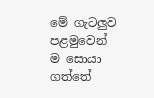මේ ගැටලුව පළමුවෙන් ම සොයා ගත්තේ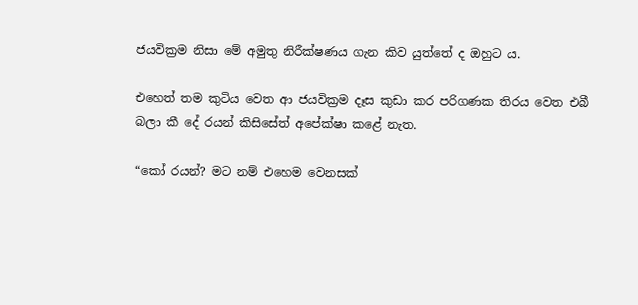ජයවික්‍රම නිසා මේ අමුතු නිරීක්ෂණය ගැන කිව යුත්තේ ද ඔහුට ය.

එහෙත් තම කුටිය වෙත ආ ජයවික්‍රම දෑස කුඩා කර පරිගණක තිරය වෙත එබී බලා කී දේ රයන් කිසිසේත් අපේක්ෂා කළේ නැත.

“කෝ රයන්? මට නම් එහෙම වෙනසක්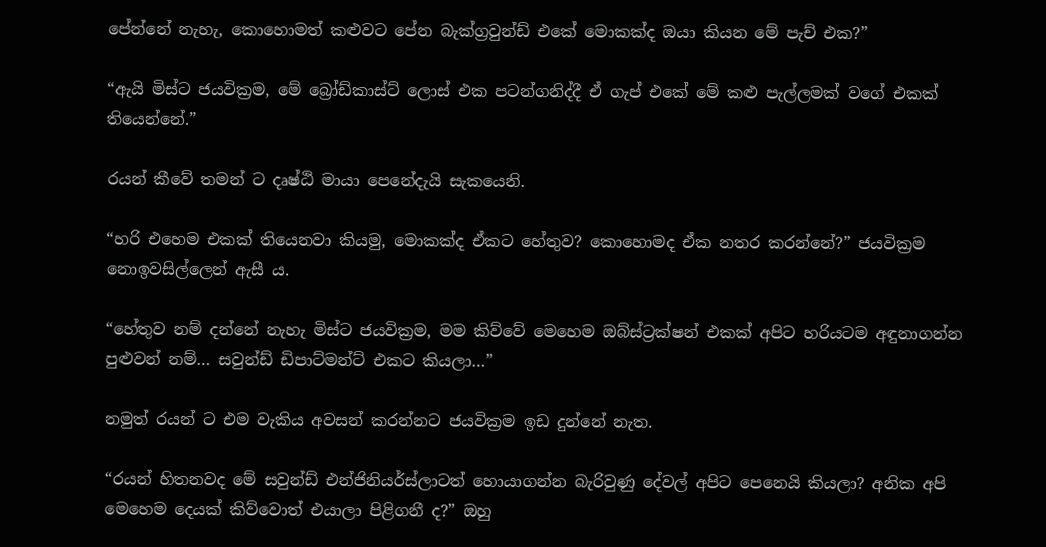පේන්නේ නැහැ, කොහොමත් කළුවට පේන බැක්ග්‍රවුන්ඩ් එකේ මොකක්ද ඔයා කියන මේ පැච් එක?”

“ඇයි මිස්ට ජයවික්‍රම, මේ බ්‍රෝඩ්කාස්ට් ලොස් එක පටන්ගනිද්දී ඒ ගැප් එකේ මේ කළු පැල්ලමක් වගේ එකක් තියෙන්නේ.”

රයන් කීවේ තමන් ට දෘෂ්ඨි මායා පෙනේදැයි සැකයෙනි.

“හරි එහෙම එකක් තියෙනවා කියමු, මොකක්ද ඒකට හේතුව? කොහොමද ඒක නතර කරන්නේ?” ජයවික්‍රම නොඉවසිල්ලෙන් ඇසී ය.

“හේතුව නම් දන්නේ නැහැ මිස්ට ජයවික්‍රම, මම කිව්වේ මෙහෙම ඔබ්ස්ට්‍රක්ෂන් එකක් අපිට හරියටම අඳුනාගන්න පුළුවන් නම්… සවුන්ඩ් ඩිපාට්මන්ට් එකට කියලා…”

නමුත් රයන් ට එම වැකිය අවසන් කරන්නට ජයවික්‍රම ඉඩ දුන්නේ නැත.

“රයන් හිතනවද මේ සවුන්ඩ් එන්ජිනියර්ස්ලාටත් හොයාගන්න බැරිවුණු දේවල් අපිට පෙනෙයි කියලා? අනික අපි මෙහෙම දෙයක් කිව්වොත් එයාලා පිළිගනී ද?” ඔහු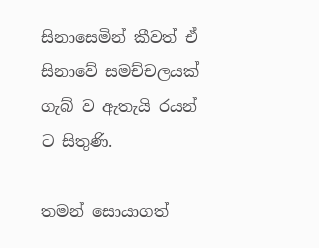සිනාසෙමින් කීවත් ඒ සිනාවේ සමච්චලයක් ගැබ් ව ඇතැයි රයන් ට සිතුණි.

තමන් සොයාගත්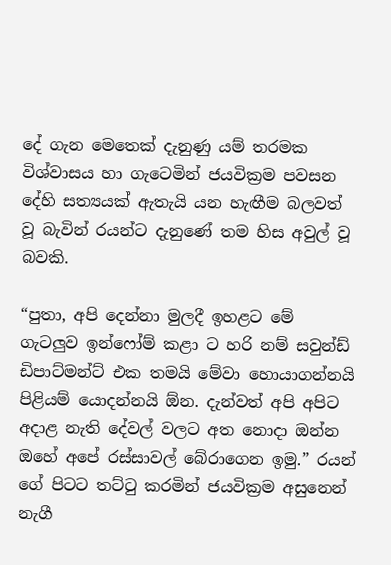දේ ගැන මෙතෙක් දැනුණු යම් තරමක විශ්වාසය හා ගැටෙමින් ජයවික්‍රම පවසන දේහි සත්‍යයක් ඇතැයි යන හැඟීම බලවත් වූ බැවින් රයන්ට දැනුණේ තම හිස අවුල් වූ බවකි.

“පුතා, අපි දෙන්නා මුලදී ඉහළට මේ ගැටලුව ඉන්ෆෝම් කළා ට හරි නම් සවුන්ඩ් ඩිපාට්මන්ට් එක තමයි මේවා හොයාගන්නයි පිළියම් යොදන්නයි ඕන. දැන්වත් අපි අපිට අදාළ නැති දේවල් වලට අත නොදා ඔන්න ඔහේ අපේ රස්සාවල් බේරාගෙන ඉමු.” රයන් ගේ පිටට තට්ටු කරමින් ජයවික්‍රම අසුනෙන් නැගී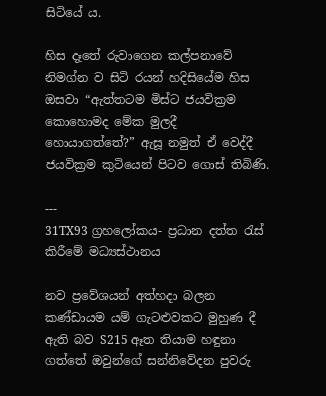සිටියේ ය.

හිස දෑතේ රුවාගෙන කල්පනාවේ නිමග්න ව සිටි රයන් හදිසියේම හිස ඔසවා “ඇත්තටම මිස්ට ජයවික්‍රම කොහොමද මේක මුලදී හොයාගත්තේ?” ඇසූ නමුත් ඒ වෙද්දී ජයවික්‍රම කුටියෙන් පිටව ගොස් තිබිණි.

---
31TX93 ග්‍රහලෝකය- ප්‍රධාන දත්ත රැස් කිරීමේ මධ්‍යස්ථානය

නව ප්‍රවේශයන් අත්හදා බලන කණ්ඩායම යම් ගැටළුවකට මුහුණ දී ඇති බව S215 ඈත තියාම හඳුනා ගත්තේ ඔවුන්ගේ සන්නිවේදන පුවරු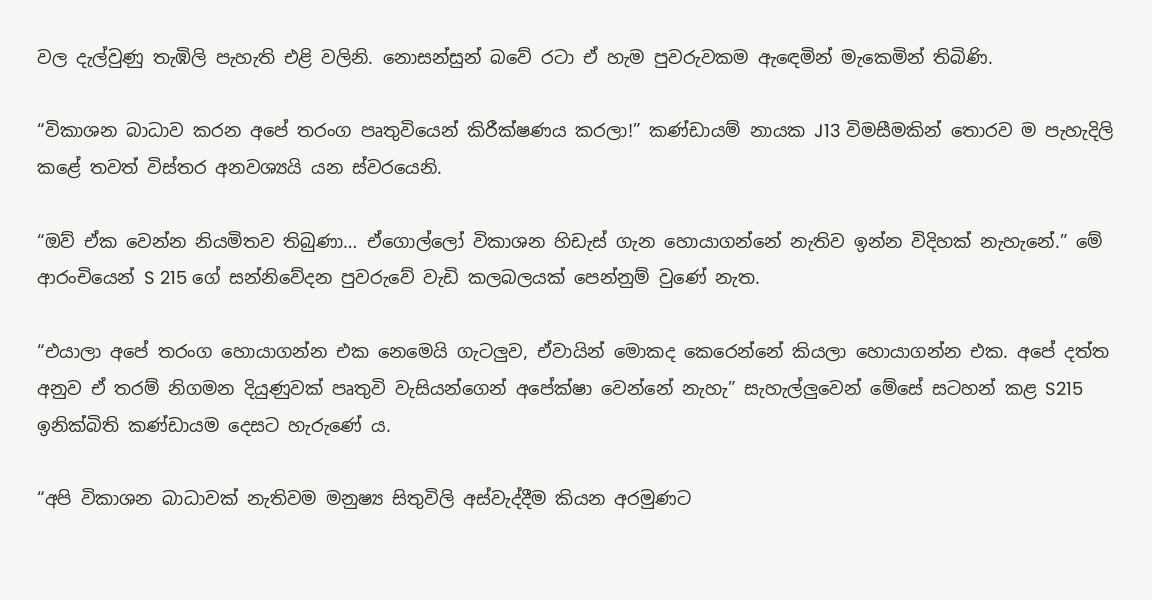වල දැල්වුණු තැඹිලි පැහැති එළි වලිනි. නොසන්සුන් බවේ රටා ඒ හැම පුවරුවකම ඇඳෙමින් මැකෙමින් තිබිණි.

“විකාශන බාධාව කරන අපේ තරංග පෘතුවියෙන් කිරීක්ෂණය කරලා!” කණ්ඩායම් නායක J13 විමසීමකින් තොරව ම පැහැදිලි කළේ තවත් විස්තර අනවශ්‍යයි යන ස්වරයෙනි.

“ඔව් ඒක වෙන්න නියමිතව තිබුණා… ඒගොල්ලෝ විකාශන හිඩැස් ගැන හොයාගන්නේ නැතිව ඉන්න විදිහක් නැහැනේ.” මේ ආරංචියෙන් S 215 ගේ සන්නිවේදන පුවරුවේ වැඩි කලබලයක් පෙන්නුම් වුණේ නැත.

“එයාලා අපේ තරංග හොයාගන්න එක නෙමෙයි ගැටලුව, ඒවායින් මොකද කෙරෙන්නේ කියලා හොයාගන්න එක. අපේ දත්ත අනුව ඒ තරම් නිගමන දියුණුවක් පෘතුවි වැසියන්ගෙන් අපේක්ෂා වෙන්නේ නැහැ” සැහැල්ලුවෙන් මේසේ සටහන් කළ S215 ඉනික්බිති කණ්ඩායම දෙසට හැරුණේ ය.

“අපි විකාශන බාධාවක් නැතිවම මනුෂ්‍ය සිතුවිලි අස්වැද්දීම කියන අරමුණට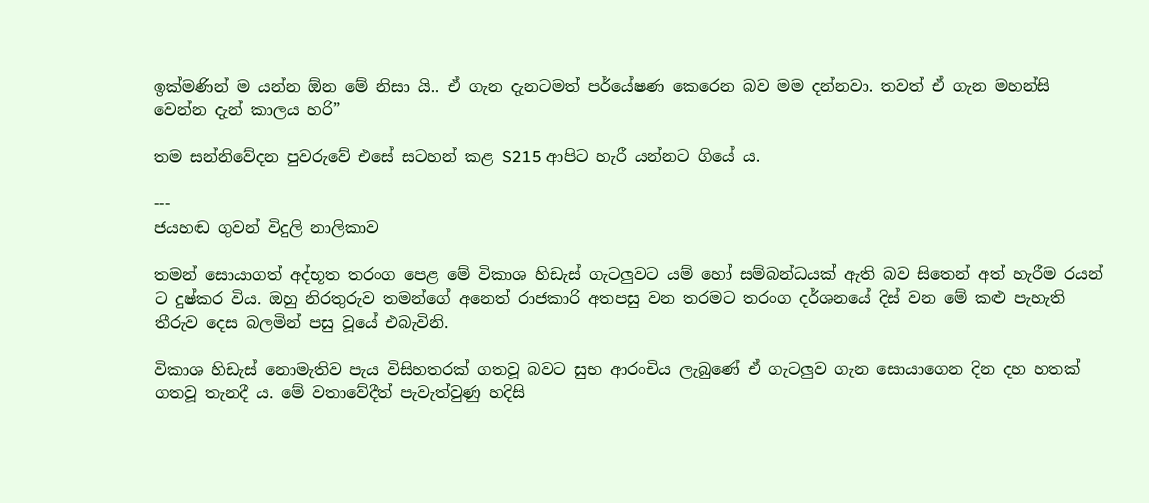ඉක්මණින් ම යන්න ඕන මේ නිසා යි.. ඒ ගැන දැනටමත් පර්යේෂණ කෙරෙන බව මම දන්නවා. තවත් ඒ ගැන මහන්සි වෙන්න දැන් කාලය හරි”

තම සන්නිවේදන පුවරුවේ එසේ සටහන් කළ S215 ආපිට හැරී යන්නට ගියේ ය.

---
ජයහඬ ගුවන් විදුලි නාලිකාව

තමන් සොයාගත් අද්භූත තරංග පෙළ මේ විකාශ හිඩැස් ගැටලුවට යම් හෝ සම්බන්ධයක් ඇති බව සිතෙන් අත් හැරීම රයන් ට දුෂ්කර විය. ඔහු නිරතුරුව තමන්ගේ අනෙත් රාජකාරි අතපසු වන තරමට තරංග දර්ශනයේ දිස් වන මේ කළු පැහැති තීරුව දෙස බලමින් පසු වූයේ එබැවිනි.

විකාශ හිඩැස් නොමැතිව පැය විසිහතරක් ගතවූ බවට සුභ ආරංචිය ලැබුණේ ඒ ගැටලුව ගැන සොයාගෙන දින දහ හතක් ගතවූ තැනදී ය. මේ වතාවේදීත් පැවැත්වුණු හදිසි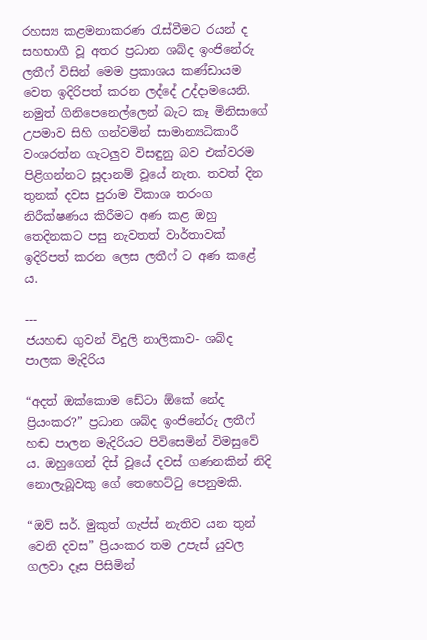රහස්‍ය කළමනාකරණ රැස්වීමට රයන් ද සහභාගී වූ අතර ප්‍රධාන ශබ්ද ඉංජිනේරු ලතීෆ් විසින් මෙම ප්‍රකාශය කණ්ඩායම වෙත ඉදිරිපත් කරන ලද්දේ උද්දාමයෙනි. නමුත් ගිනිපෙනෙල්ලෙන් බැට කෑ මිනිසාගේ උපමාව සිහි ගන්වමින් සාමාන්‍යධිකාරී වංශරත්න ගැටලුව විසඳුනු බව එක්වරම පිළිගන්නට සූදානම් වූයේ නැත. තවත් දින තුනක් දවස පුරාම විකාශ තරංග නිරීක්ෂණය කිරීමට අණ කළ ඔහු තෙදිනකට පසු නැවතත් වාර්තාවක් ඉදිරිපත් කරන ලෙස ලතීෆ් ට අණ කළේ ය.

---
ජයහඬ ගුවන් විදුලි නාලිකාව- ශබ්ද පාලක මැදිරිය

“අදත් ඔක්කොම ඩේටා ඕකේ නේද ප්‍රියංකර?” ප්‍රධාන ශබ්ද ඉංජිනේරු ලතීෆ් හඬ පාලන මැදිරියට පිවිසෙමින් විමසුවේ ය. ඔහුගෙන් දිස් වූයේ දවස් ගණනකින් නිදි නොලැබූවකු ගේ තෙහෙට්ටු පෙනුමකි.

“ඔව් සර්. මුකුත් ගැප්ස් නැතිව යන තුන් වෙනි දවස” ප්‍රියංකර තම උපැස් යුවල ගලවා දෑස පිසිමින්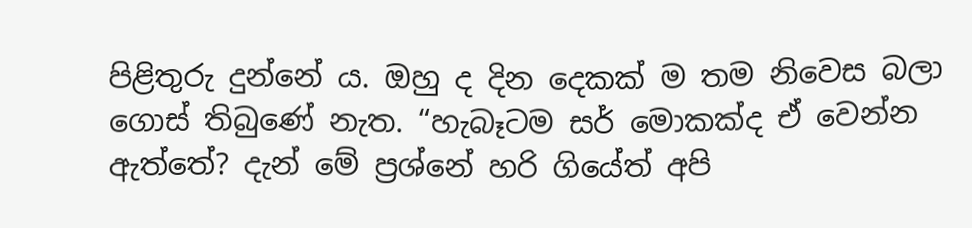පිළිතුරු දුන්නේ ය. ඔහු ද දින දෙකක් ම තම නිවෙස බලා ගොස් තිබුණේ නැත. “හැබෑටම සර් මොකක්ද ඒ වෙන්න ඇත්තේ? දැන් මේ ප්‍රශ්නේ හරි ගියේත් අපි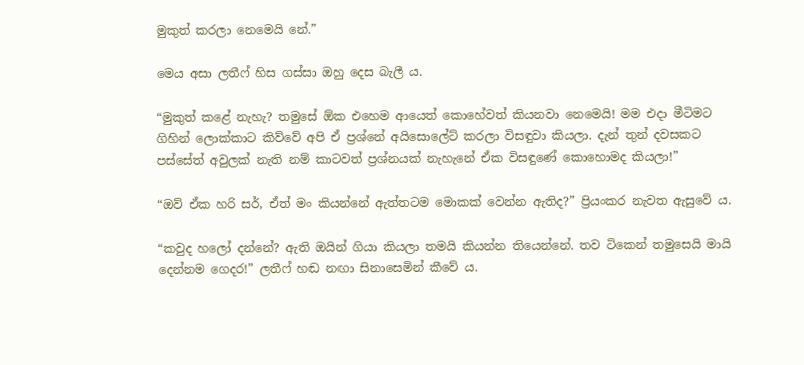මුකුත් කරලා නෙමෙයි නේ.”

මෙය අසා ලතීෆ් හිස ගස්සා ඔහු දෙස බැලී ය.

“මුකුත් කළේ නැහැ? තමුසේ ඕක එහෙම ආයෙත් කොහේවත් කියනවා නෙමෙයි! මම එදා මීටිමට ගිහින් ලොක්කාට කිව්වේ අපි ඒ ප්‍රශ්නේ අයිසොලේට් කරලා විසඳුවා කියලා. දැන් තුන් දවසකට පස්සේත් අවුලක් නැති නම් කාටවත් ප්‍රශ්නයක් නැහැනේ ඒක විසඳුණේ කොහොමද කියලා!”

“ඔව් ඒක හරි සර්, ඒත් මං කියන්නේ ඇත්තටම මොකක් වෙන්න ඇතිද?” ප්‍රියංකර නැවත ඇසුවේ ය.

“කවුද හලෝ දන්නේ? ඇති ඔයින් ගියා කියලා තමයි කියන්න තියෙන්නේ. තව ටිකෙන් තමුසෙයි මායි දෙන්නම ගෙදර!” ලතීෆ් හඬ නඟා සිනාසෙමින් කීවේ ය.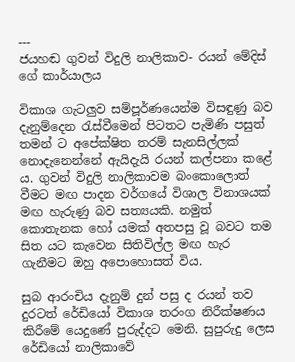---
ජයහඬ ගුවන් විදුලි නාලිකාව- රයන් මේදිස් ගේ කාර්යාලය

විකාශ ගැටලුව සම්පූර්ණයෙන්ම විසඳුණු බව දැනුම්දෙන රැස්වීමෙන් පිටතට පැමිණි පසුත් තමන් ට අපේක්ෂිත තරම් සැනසිල්ලක් නොදැනෙන්නේ ඇයිදැයි රයන් කල්පනා කළේ ය. ගුවන් විදුලි නාලිකාවම බංකොලොත් වීමට මඟ පාදන වර්ගයේ විශාල විනාශයක් මඟ හැරුණු බව සත්‍යයකි. නමුත් කොතැනක හෝ යමක් අතපසු වූ බවට තම සිත යට කැවෙන සිතිවිල්ල මඟ හැර ගැනීමට ඔහු අපොහොසත් විය.

සුබ ආරංචිය දැනුම් දුන් පසු ද රයන් තව දුරටත් රේඩියෝ විකාශ තරංග නිරීක්ෂණය කිරීමේ යෙදුණේ පුරුද්දට මෙනි. සුපුරුදු ලෙස රේඩියෝ නාලිකාවේ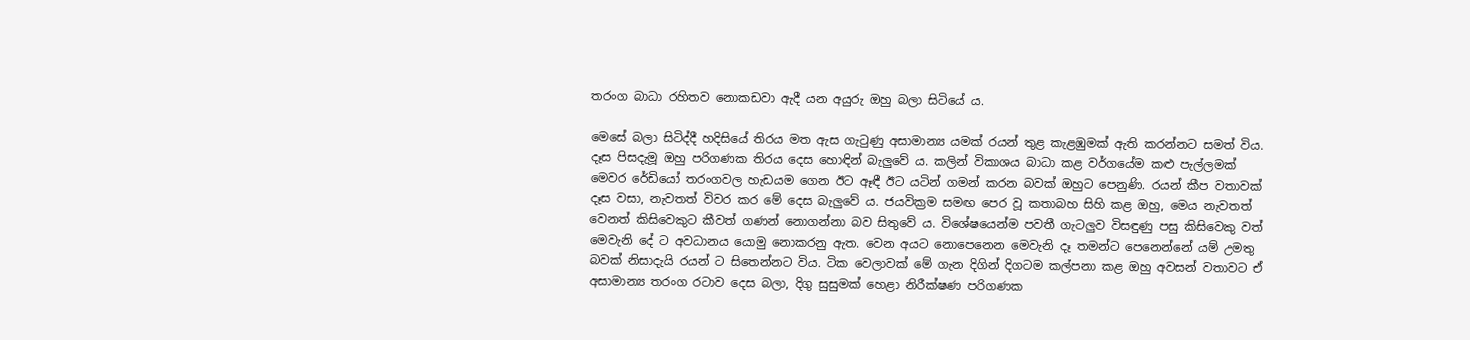තරංග බාධා රහිතව නොකඩවා ඇදී යන අයුරු ඔහු බලා සිටියේ ය.

මෙසේ බලා සිටිද්දී හදිසියේ තිරය මත ඇස ගැටුණු අසාමාන්‍ය යමක් රයන් තුළ කැළඹුමක් ඇති කරන්නට සමත් විය. දෑස පිසදැමූ ඔහු පරිගණක තිරය දෙස හොඳින් බැලුවේ ය. කලින් විකාශය බාධා කළ වර්ගයේම කළු පැල්ලමක් මෙවර රේඩියෝ තරංගවල හැඩයම ගෙන ඊට ඈඳී ඊට යටින් ගමන් කරන බවක් ඔහුට පෙනුණි. රයන් කීප වතාවක් දෑස වසා, නැවතත් විවර කර මේ දෙස බැලුවේ ය. ජයවික්‍රම සමඟ පෙර වූ කතාබහ සිහි කළ ඔහු, මෙය නැවතත් වෙනත් කිසිවෙකුට කීවත් ගණන් නොගන්නා බව සිතුවේ ය. විශේෂයෙන්ම පවතී ගැටලුව විසඳුණු පසු කිසිවෙකු වත් මෙවැනි දේ ට අවධානය යොමු නොකරනු ඇත. වෙන අයට නොපෙනෙන මෙවැනි දෑ තමන්ට පෙනෙන්නේ යම් උමතු බවක් නිසාදැයි රයන් ට සිතෙන්නට විය. ටික වෙලාවක් මේ ගැන දිගින් දිගටම කල්පනා කළ ඔහු අවසන් වතාවට ඒ අසාමාන්‍ය තරංග රටාව දෙස බලා, දිගු සුසුමක් හෙළා නිරීක්ෂණ පරිගණක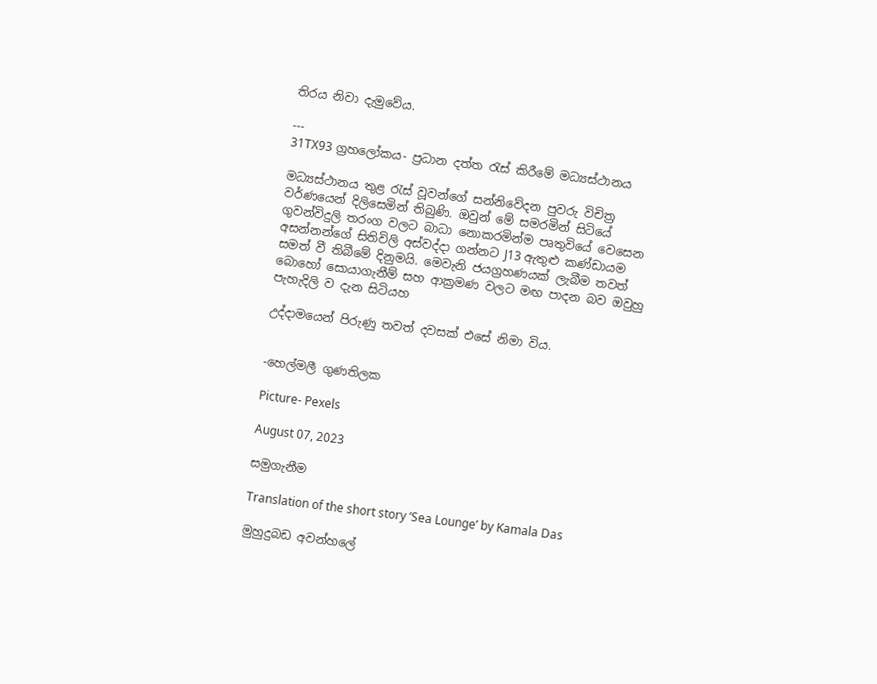තිරය නිවා දැමුවේය.

---
31TX93 ග්‍රහලෝකය- ප්‍රධාන දත්ත රැස් කිරීමේ මධ්‍යස්ථානය

මධ්‍යස්ථානය තුළ රැස් වූවන්ගේ සන්නිවේදන පුවරු විචිත්‍ර වර්ණයෙන් දිලිසෙමින් තිබුණි. ඔවුන් මේ සමරමින් සිටියේ ගුවන්විදුලි තරංග වලට බාධා නොකරමින්ම පෘතුවියේ වෙසෙන අසන්නන්ගේ සිතිවිලි අස්වද්දා ගන්නට J13 ඇතුළු කණ්ඩායම සමත් වී තිබීමේ දිනුමයි. මෙවැනි ජයග්‍රහණයක් ලැබීම තවත් බොහෝ සොයාගැනීම් සහ ආක්‍රමණ වලට මඟ පාදන බව ඔවුහු පැහැදිලි ව දැන සිටියහ

උද්දාමයෙන් පිරුණු තවත් දවසක් එසේ නිමා විය.


-හෙල්මලී ගුණතිලක

Picture- Pexels

August 07, 2023

සමුගැනීම

Translation of the short story ‘Sea Lounge’ by Kamala Das

මුහුදුබඩ අවන්හලේ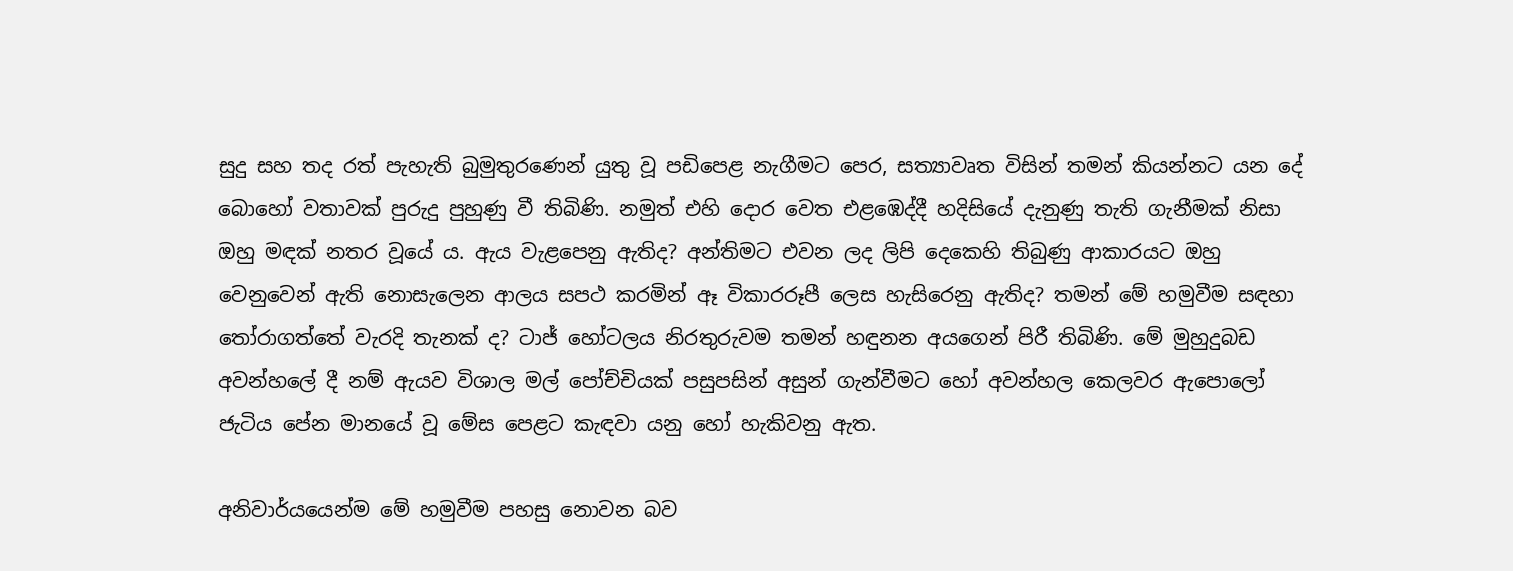සුදු සහ තද රත් පැහැති බුමුතුරණෙන් යුතු වූ පඩිපෙළ නැගීමට පෙර, සත්‍යාවෘත විසින් තමන් කියන්නට යන දේ බොහෝ වතාවක් පුරුදු පුහුණු වී තිබිණි. නමුත් එහි දොර වෙත එළඹෙද්දී හදිසියේ දැනුණු තැති ගැනීමක් නිසා ඔහු මඳක් නතර වූයේ ය. ඇය වැළපෙනු ඇතිද? අන්තිමට එවන ලද ලිපි දෙකෙහි තිබුණු ආකාරයට ඔහු වෙනුවෙන් ඇති නොසැලෙන ආලය සපථ කරමින් ඈ විකාරරූපී ලෙස හැසිරෙනු ඇතිද? තමන් මේ හමුවීම සඳහා තෝරාගත්තේ වැරදි තැනක් ද? ටාජ් හෝටලය නිරතුරුවම තමන් හඳුනන අයගෙන් පිරී තිබිණි. මේ මුහුදුබඩ අවන්හලේ දී නම් ඇයව විශාල මල් පෝච්චියක් පසුපසින් අසුන් ගැන්වීමට හෝ අවන්හල කෙලවර ඇපොලෝ ජැටිය පේන මානයේ වූ මේස පෙළට කැඳවා යනු හෝ හැකිවනු ඇත.

අනිවාර්යයෙන්ම මේ හමුවීම පහසු නොවන බව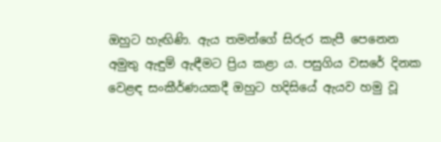ඔහුට හැඟිණි. ඇය තමන්ගේ සිරුර කැපී පෙනෙන අමුතු ඇඳුම් ඇඳීමට ප්‍රිය කළා ය. පසුගිය වසරේ දිනක වෙළඳ සංකීර්ණයකදී ඔහුට හදිසියේ ඇයව හමු වූ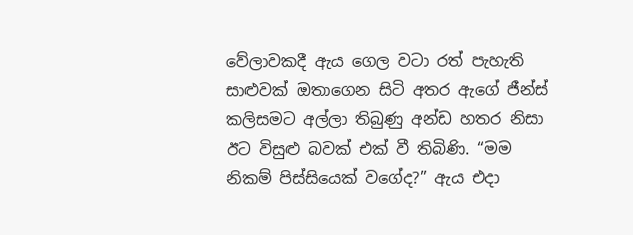වේලාවකදී ඇය ගෙල වටා රත් පැහැති සාළුවක් ඔතාගෙන සිටි අතර ඇගේ ජීන්ස් කලිසමට අල්ලා තිබුණු අන්ඩ හතර නිසා ඊට විසුළු බවක් එක් වී තිබිණි. “මම නිකම් පිස්සියෙක් වගේද?” ඇය එදා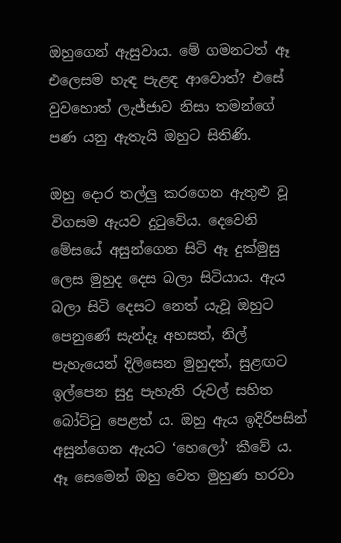ඔහුගෙන් ඇසුවාය. මේ ගමනටත් ඈ එලෙසම හැඳ පැළඳ ආවොත්? එසේ වුවහොත් ලැජ්ජාව නිසා තමන්ගේ පණ යනු ඇතැයි ඔහුට සිතිණි.

ඔහු දොර තල්ලු කරගෙන ඇතුළු වූ විගසම ඇයව දුටුවේය. දෙවෙනි මේසයේ අසුන්ගෙන සිටි ඈ දුක්මුසු ලෙස මුහුද දෙස බලා සිටියාය. ඇය බලා සිටි දෙසට නෙත් යැවූ ඔහුට පෙනුණේ සැන්දෑ අහසත්, නිල් පැහැයෙන් දිලිසෙන මුහුදත්, සුළඟට ඉල්පෙන සුදු පැහැති රුවල් සහිත බෝට්ටු පෙළත් ය. ඔහු ඇය ඉදිරිපසින් අසුන්ගෙන ඇයට ‘හෙලෝ’ කීවේ ය. ඈ සෙමෙන් ඔහු වෙත මුහුණ හරවා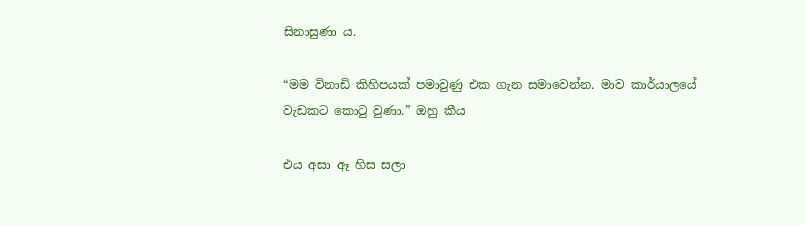සිනාසුණා ය.

“මම විනාඩි කිහිපයක් පමාවුණු එක ගැන සමාවෙන්න. මාව කාර්යාලයේ වැඩකට කොටු වුණා.” ඔහු කීය

එය අසා ඈ හිස සලා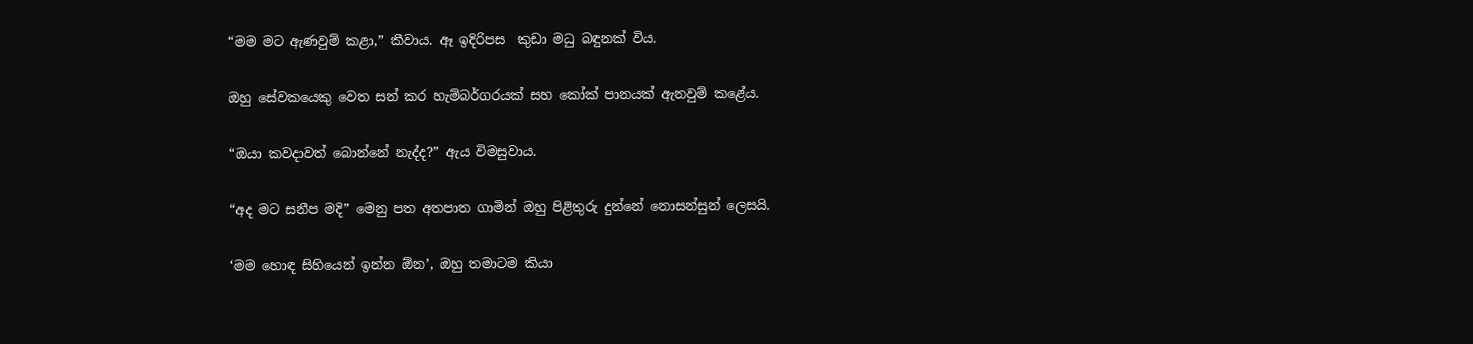“මම මට ඇණවුම් කළා,” කීවාය. ඈ ඉදිරිපස  කුඩා මධු බඳුනක් විය.

ඔහු සේවකයෙකු වෙත සන් කර හැම්බර්ගරයක් සහ කෝක් පානයක් ඇනවුම් කළේය.

“ඔයා කවදාවත් බොන්නේ නැද්ද?” ඇය විමසුවාය.

“අද මට සනීප මදි” මෙනු පත අතපාත ගාමින් ඔහු පිළිතුරු දුන්නේ නොසන්සුන් ලෙසයි.

‘මම හොඳ සිහියෙන් ඉන්න ඕන’, ඔහු තමාටම කියා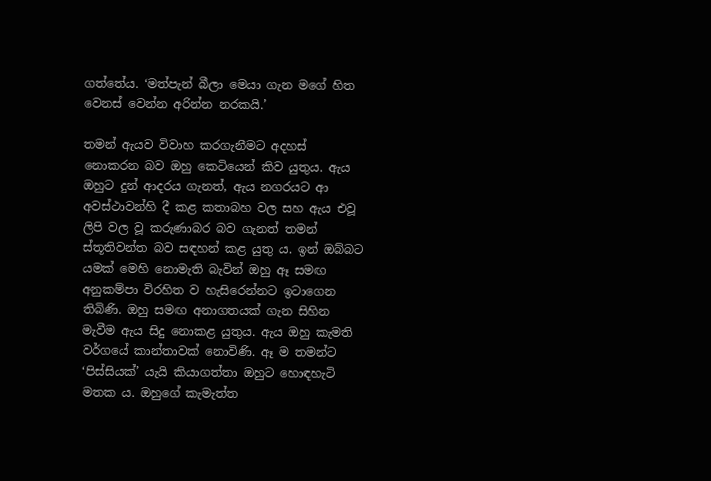ගත්තේය. ‘මත්පැන් බීලා මෙයා ගැන මගේ හිත වෙනස් වෙන්න අරින්න නරකයි.’

තමන් ඇයව විවාහ කරගැනීමට අදහස් නොකරන බව ඔහු කෙටියෙන් කිව යුතුය. ඇය ඔහුට දුන් ආදරය ගැනත්, ඇය නගරයට ආ අවස්ථාවන්හි දී කළ කතාබහ වල සහ ඇය එවූ ලිපි වල වූ කරුණාබර බව ගැනත් තමන් ස්තූතිවන්ත බව සඳහන් කළ යුතු ය. ඉන් ඔබ්බට යමක් මෙහි නොමැති බැවින් ඔහු ඈ සමඟ අනුකම්පා විරහිත ව හැසිරෙන්නට ඉටාගෙන තිබිණි. ඔහු සමඟ අනාගතයක් ගැන සිහින මැවීම ඇය සිදු නොකළ යුතුය. ඇය ඔහු කැමති වර්ගයේ කාන්තාවක් නොවිණි. ඈ ම තමන්ට ‘පිස්සියක්’ යැයි කියාගත්තා ඔහුට හොඳහැටි මතක ය. ඔහුගේ කැමැත්ත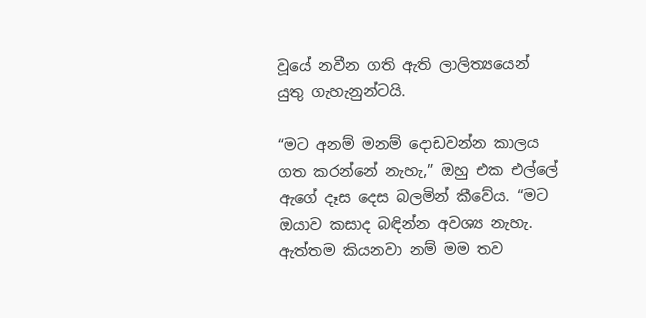වූයේ නවීන ගති ඇති ලාලිත්‍යයෙන් යුතු ගැහැනුන්ටයි.

“මට අනම් මනම් දොඩවන්න කාලය ගත කරන්නේ නැහැ,” ඔහු එක එල්ලේ ඇගේ දෑස දෙස බලමින් කීවේය. “මට ඔයාව කසාද බඳින්න අවශ්‍ය නැහැ. ඇත්තම කියනවා නම් මම තව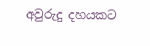අවුරුදු දහයකට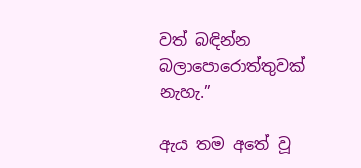වත් බඳින්න බලාපොරොත්තුවක් නැහැ.”

ඇය තම අතේ වූ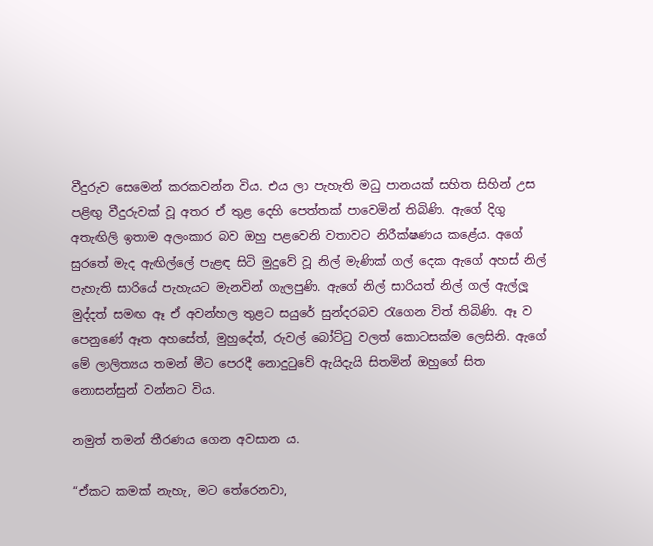වීදුරුව සෙමෙන් කරකවන්න විය. එය ලා පැහැති මධු පානයක් සහිත සිහින් උස පළිඟු වීදුරුවක් වූ අතර ඒ තුළ දෙහි පෙත්තක් පාවෙමින් තිබිණි. ඇගේ දිගු අතැඟිලි ඉතාම අලංකාර බව ඔහු පළවෙනි වතාවට නිරීක්ෂණය කළේය. අගේ සුරතේ මැද ඇඟිල්ලේ පැළඳ සිටි මුදුවේ වූ නිල් මැණික් ගල් දෙක ඇගේ අහස් නිල් පැහැති සාරියේ පැහැයට මැනවින් ගැලපුණි. ඇගේ නිල් සාරියත් නිල් ගල් ඇල්ලූ මුද්දත් සමඟ ඈ ඒ අවන්හල තුළට සයුරේ සුන්දරබව රැගෙන විත් තිබිණි. ඈ ව පෙනුණේ ඈත අහසේත්, මුහුදේත්, රුවල් බෝට්ටු වලත් කොටසක්ම ලෙසිනි. ඇගේ මේ ලාලිත්‍යය තමන් මීට පෙරදී නොදුටුවේ ඇයිදැයි සිතමින් ඔහුගේ සිත නොසන්සුන් වන්නට විය.

නමුත් තමන් තීරණය ගෙන අවසාන ය.

“ඒකට කමක් නැහැ, මට තේරෙනවා,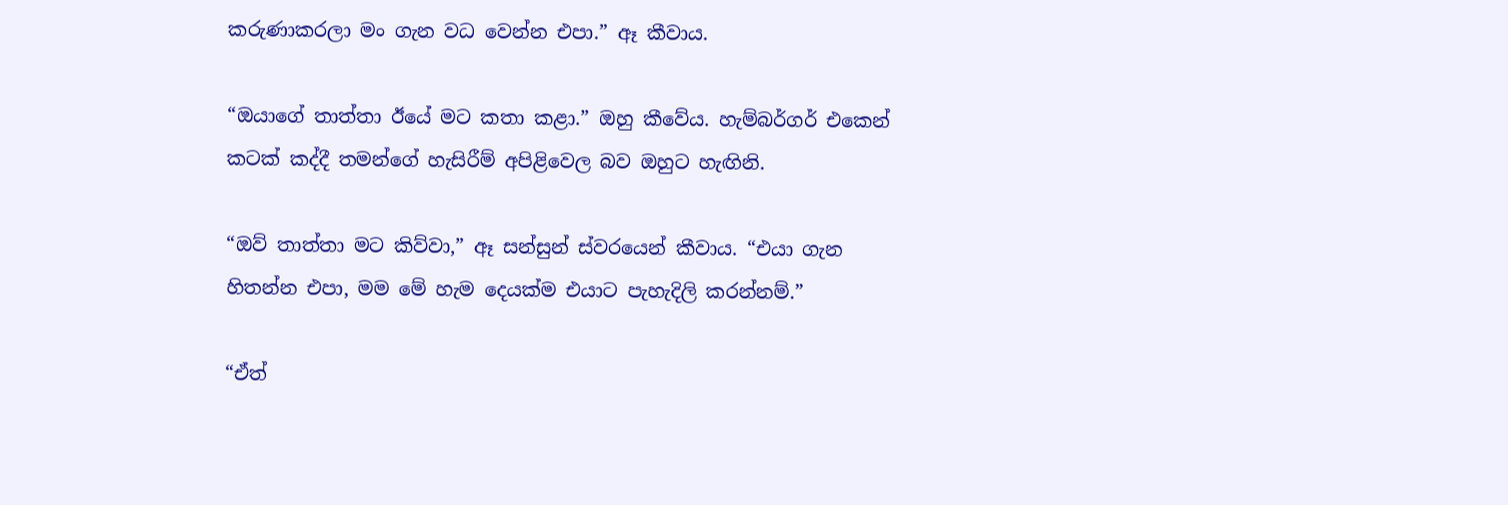කරුණාකරලා මං ගැන වධ වෙන්න එපා.” ඈ කීවාය.

“ඔයාගේ තාත්තා ඊයේ මට කතා කළා.” ඔහු කීවේය. හැම්බර්ගර් එකෙන් කටක් කද්දී තමන්ගේ හැසිරීම් අපිළිවෙල බව ඔහුට හැඟිනි.

“ඔව් තාත්තා මට කිව්වා,” ඈ සන්සුන් ස්වරයෙන් කීවාය. “එයා ගැන හිතන්න එපා, මම මේ හැම දෙයක්ම එයාට පැහැදිලි කරන්නම්.”

“ඒත්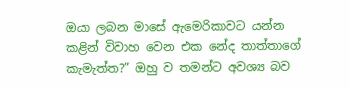ඔයා ලබන මාසේ ඇමෙරිකාවට යන්න කළින් විවාහ වෙන එක නේද තාත්තාගේ කැමැත්ත?” ඔහු ව තමන්ට අවශ්‍ය බව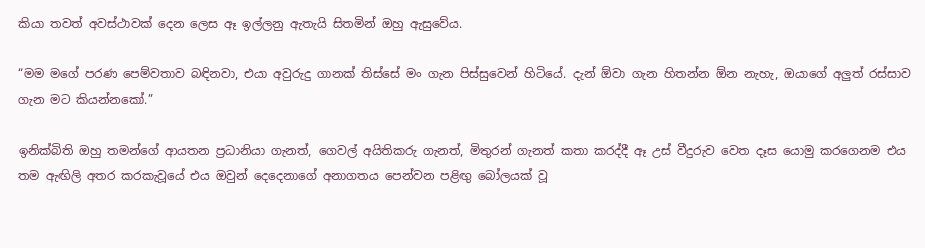කියා තවත් අවස්ථාවක් දෙන ලෙස ඈ ඉල්ලනු ඇතැයි සිතමින් ඔහු ඇසුවේය.

“මම මගේ පරණ පෙම්වතාව බඳිනවා, එයා අවුරුදු ගානක් තිස්සේ මං ගැන පිස්සුවෙන් හිටියේ. දැන් ඕවා ගැන හිතන්න ඕන නැහැ, ඔයාගේ අලුත් රස්සාව ගැන මට කියන්නකෝ.”

ඉනික්බිති ඔහු තමන්ගේ ආයතන ප්‍රධානියා ගැනත්, ගෙවල් අයිතිකරු ගැනත්, මිතුරන් ගැනත් කතා කරද්දී ඈ උස් වීදුරුව වෙත දෑස යොමු කරගෙනම එය තම ඇඟිලි අතර කරකැවූයේ එය ඔවුන් දෙදෙනාගේ අනාගතය පෙන්වන පළිඟු බෝලයක් වූ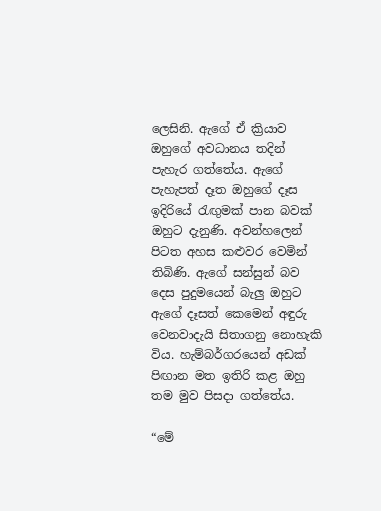ලෙසිනි. ඇගේ ඒ ක්‍රියාව ඔහුගේ අවධානය තදින් පැහැර ගත්තේය. ඇගේ පැහැපත් දෑත ඔහුගේ දෑස ඉදිරියේ රැඟුමක් පාන බවක් ඔහුට දැනුණි. අවන්හලෙන් පිටත අහස කළුවර වෙමින් තිබිණි. ඇගේ සන්සුන් බව දෙස පුදුමයෙන් බැලු ඔහුට ඇගේ දෑසත් කෙමෙන් අඳුරු වෙනවාදැයි සිතාගනු නොහැකි විය. හැම්බර්ගරයෙන් අඩක් පිඟාන මත ඉතිරි කළ ඔහු තම මුව පිසදා ගත්තේය.

“මේ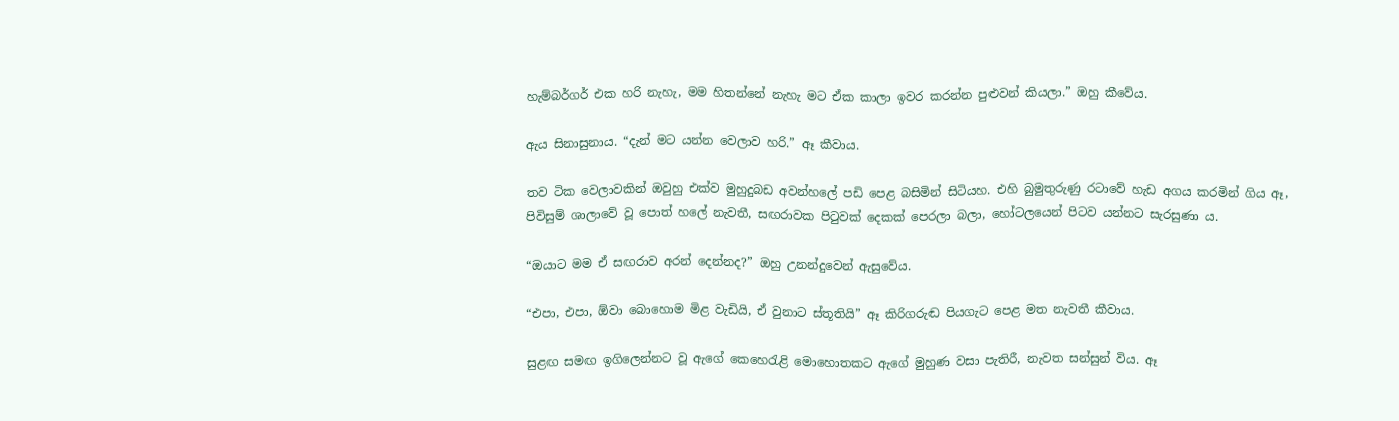හැම්බර්ගර් එක හරි නැහැ, මම හිතන්නේ නැහැ මට ඒක කාලා ඉවර කරන්න පුළුවන් කියලා.” ඔහු කීවේය.

ඇය සිනාසුනාය. “දැන් මට යන්න වෙලාව හරි.” ඈ කීවාය.

තව ටික වෙලාවකින් ඔවුහු එක්ව මුහුදුබඩ අවන්හලේ පඩි පෙළ බසිමින් සිටියහ. එහි බුමුතුරුණු රටාවේ හැඩ අගය කරමින් ගිය ඈ, පිවිසුම් ශාලාවේ වූ පොත් හලේ නැවතී, සඟරාවක පිටුවක් දෙකක් පෙරලා බලා, හෝටලයෙන් පිටව යන්නට සැරසුණා ය.

“ඔයාට මම ඒ සඟරාව අරන් දෙන්නද?” ඔහු උනන්දුවෙන් ඇසුවේය.

“එපා, එපා, ඕවා බොහොම මිළ වැඩියි, ඒ වුනාට ස්තූතියි” ඈ කිරිගරුඬ පියගැට පෙළ මත නැවතී කීවාය.

සුළඟ සමඟ ඉගිලෙන්නට වූ ඇගේ කෙහෙරැළි මොහොතකට ඇගේ මුහුණ වසා පැතිරී, නැවත සන්සුන් විය. ඈ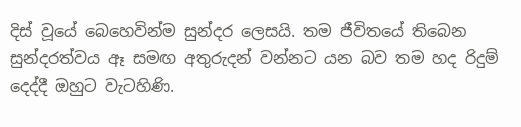දිස් වූයේ බෙහෙවින්ම සුන්දර ලෙසයි. තම ජීවිතයේ තිබෙන සුන්දරත්වය ඈ සමඟ අතුරුදන් වන්නට යන බව තම හද රිදුම් දෙද්දී ඔහුට වැටහිණි.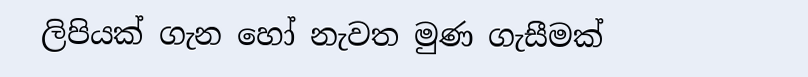ලිපියක් ගැන හෝ නැවත මුණ ගැසීමක්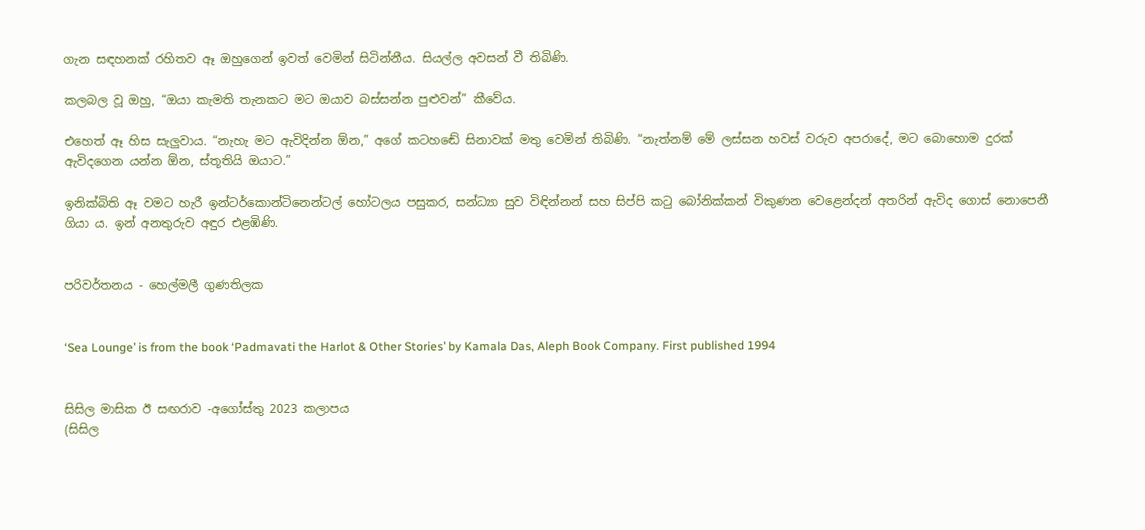ගැන සඳහනක් රහිතව ඈ ඔහුගෙන් ඉවත් වෙමින් සිටින්නීය. සියල්ල අවසන් වී තිබිණි.

කලබල වූ ඔහු, “ඔයා කැමති තැනකට මට ඔයාව බස්සන්න පුළුවන්” කීවේය.

එහෙත් ඈ හිස සැලුවාය. “නැහැ මට ඇවිදින්න ඕන,” අගේ කටහඬේ සිනාවක් මතු වෙමින් තිබිණි. “නැත්නම් මේ ලස්සන හවස් වරුව අපරාදේ, මට බොහොම දුරක් ඇවිදගෙන යන්න ඕන, ස්තූතියි ඔයාට.”

ඉනික්බිති ඈ වමට හැරී ඉන්ටර්කොන්ටිනෙන්ටල් හෝටලය පසුකර, සන්ධ්‍යා සුව විඳින්නන් සහ සිප්පි කටු බෝනික්කන් විකුණන වෙළෙන්දන් අතරින් ඇවිද ගොස් නොපෙනී ගියා ය. ඉන් අනතුරුව අඳුර එළඹිණි.


පරිවර්තනය - හෙල්මලී ගුණතිලක


‘Sea Lounge’ is from the book ‘Padmavati the Harlot & Other Stories’ by Kamala Das, Aleph Book Company. First published 1994


සිසිල මාසික ඊ සඟරාව -අගෝස්තු 2023 කලාපය
(සිසිල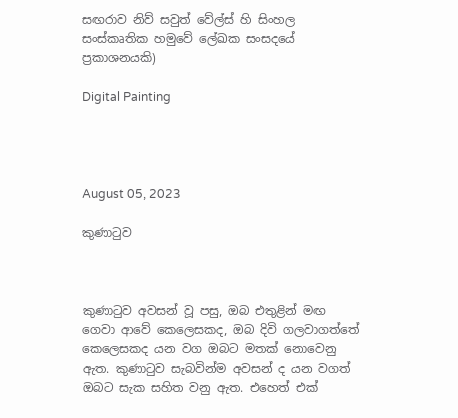සඟරාව නිව් සවුත් වේල්ස් හි සිංහල සංස්කෘතික හමුවේ ලේඛක සංසදයේ ප්‍රකාශනයකි)

Digital Painting




August 05, 2023

කුණාටුව



කුණාටුව අවසන් වූ පසු, ඔබ එතුළින් මඟ ගෙවා ආවේ කෙලෙසකද, ඔබ දිවි ගලවාගත්තේ කෙලෙසකද යන වග ඔබට මතක් නොවෙනු ඇත. කුණාටුව සැබවින්ම අවසන් ද යන වගත් ඔබට සැක සහිත වනු ඇත. එහෙත් එක්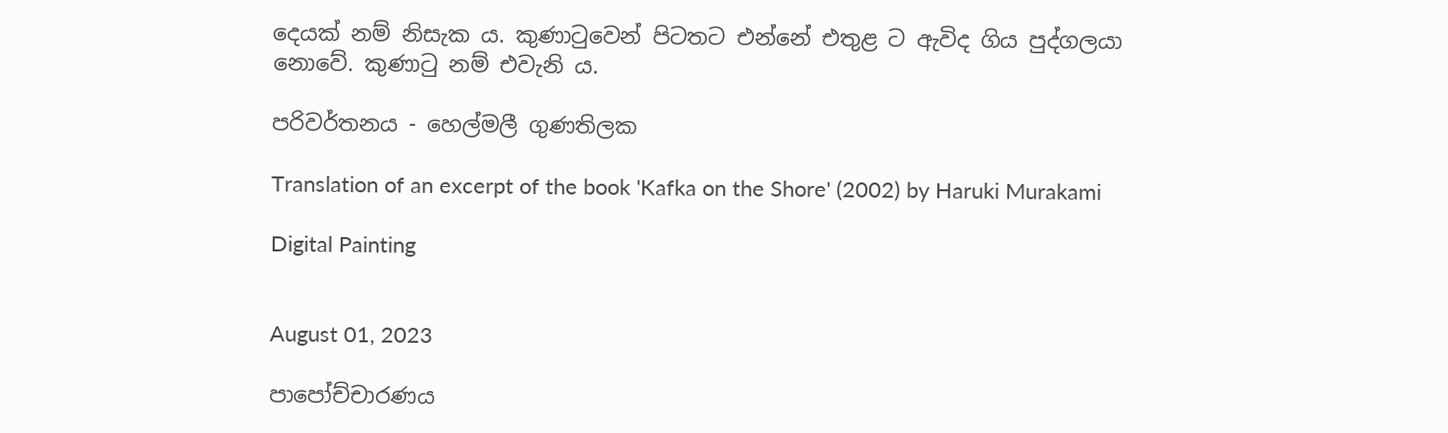දෙයක් නම් නිසැක ය. කුණාටුවෙන් පිටතට එන්නේ එතුළ ට ඇවිද ගිය පුද්ගලයා නොවේ. කුණාටු නම් එවැනි ය.

පරිවර්තනය - හෙල්මලී ගුණතිලක

Translation of an excerpt of the book 'Kafka on the Shore' (2002) by Haruki Murakami

Digital Painting


August 01, 2023

පාපෝච්චාරණය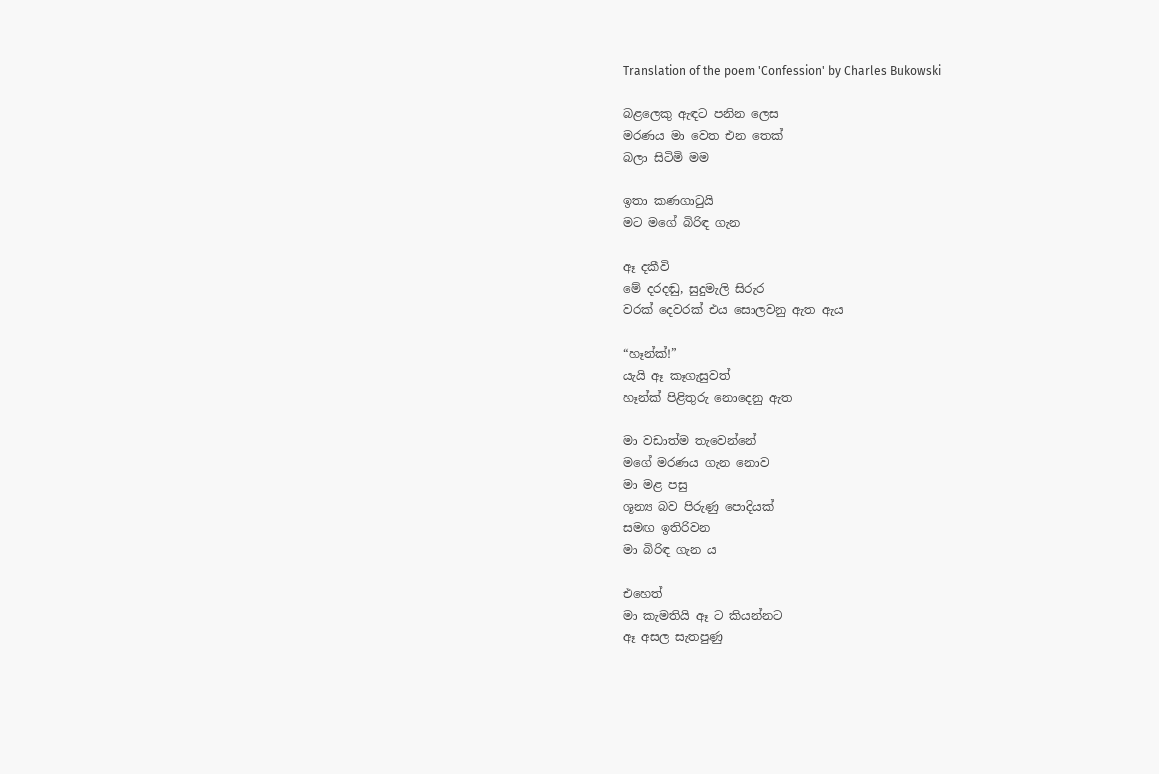Translation of the poem 'Confession' by Charles Bukowski

බළලෙකු ඇඳට පනින ලෙස
මරණය මා වෙත එන තෙක්
බලා සිටිමි මම

ඉතා කණගාටුයි
මට මගේ බිරිඳ ගැන

ඈ දකීවි
මේ දරදඬු, සුදුමැලි සිරුර
වරක් දෙවරක් එය සොලවනු ඇත ඇය

“හෑන්ක්!”
යැයි ඈ කෑගැසුවත්
හෑන්ක් පිළිතුරු නොදෙනු ඇත

මා වඩාත්ම තැවෙන්නේ
මගේ මරණය ගැන නොව
මා මළ පසු
ශූන්‍ය බව පිරුණු පොදියක්
සමඟ ඉතිරිවන
මා බිරිඳ ගැන ය

එහෙත්
මා කැමතියි ඈ ට කියන්නට
ඈ අසල සැතපුණු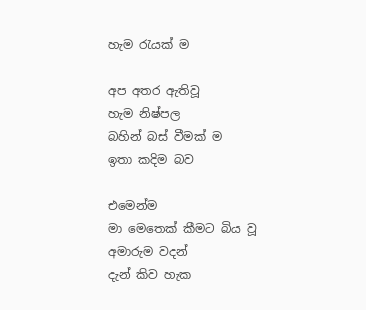හැම රැයක් ම

අප අතර ඇතිවූ
හැම නිෂ්පල
බහින් බස් වීමක් ම
ඉතා කදිම බව

එමෙන්ම
මා මෙතෙක් කීමට බිය වූ
අමාරුම වදන්
දැන් කිව හැක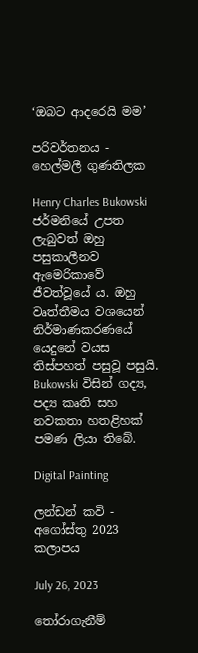‘ඔබට ආදරෙයි මම’

පරිවර්තනය - හෙල්මලී ගුණතිලක

Henry Charles Bukowski ජර්මනියේ උපත ලැබුවත් ඔහු පසුකාලීනව ඇමෙරිකාවේ ජීවත්වූයේ ය. ඔහු වෘත්තීමය වශයෙන් නිර්මාණකරණයේ යෙදුනේ වයස තිස්පහත් පසුවූ පසුයි. Bukowski විසින් ගද්‍ය, පද්‍ය කෘති සහ නවකතා හතළිහක් පමණ ලියා තිබේ.

Digital Painting

ලන්ඩන් කවි - අගෝස්තු 2023 කලාපය

July 26, 2023

තෝරාගැනීම්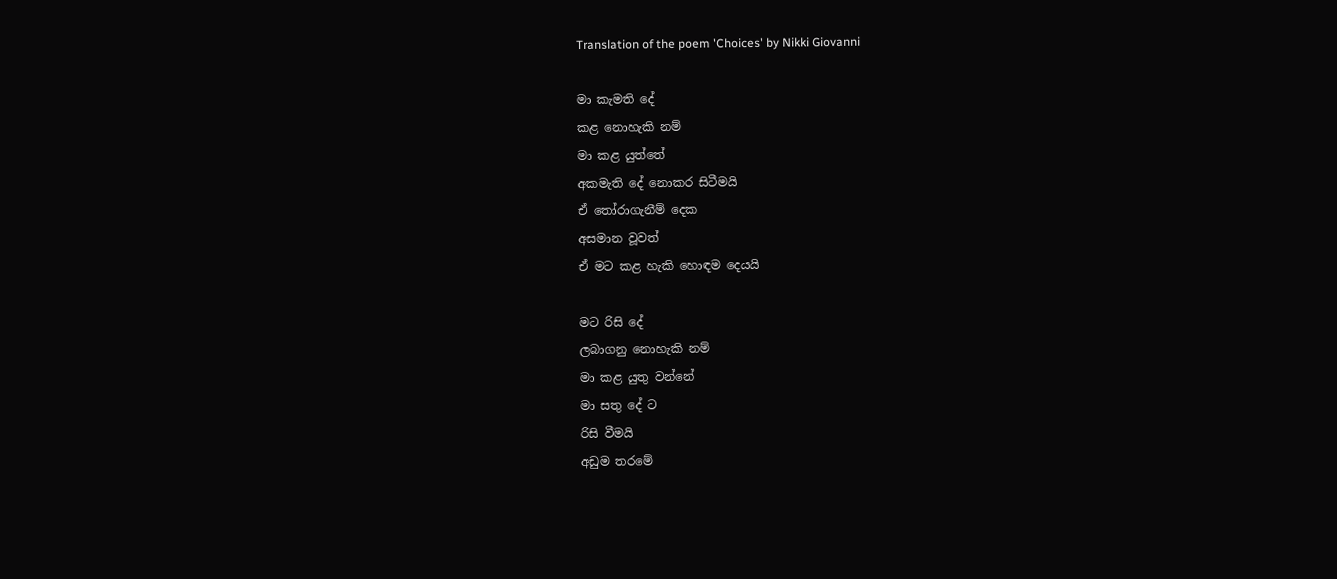Translation of the poem 'Choices' by Nikki Giovanni

මා කැමති දේ
කළ නොහැකි නම්
මා කළ යුත්තේ
අකමැති දේ නොකර සිටීමයි
ඒ තෝරාගැනීම් දෙක
අසමාන වූවත්
ඒ මට කළ හැකි හොඳම දෙයයි

මට රිසි දේ
ලබාගනු නොහැකි නම්
මා කළ යුතු වන්නේ
මා සතු දේ ට
රිසි වීමයි
අඩුම තරමේ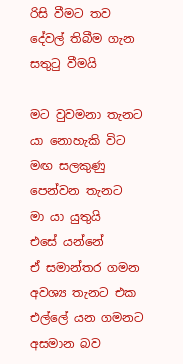රිසි වීමට තව දේවල් තිබීම ගැන
සතුටු වීමයි

මට වුවමනා තැනට යා නොහැකි විට
මඟ සලකුණු පෙන්වන තැනට
මා යා යුතුයි
එසේ යන්නේ
ඒ සමාන්තර ගමන
අවශ්‍ය තැනට එක එල්ලේ යන ගමනට
අසමාන බව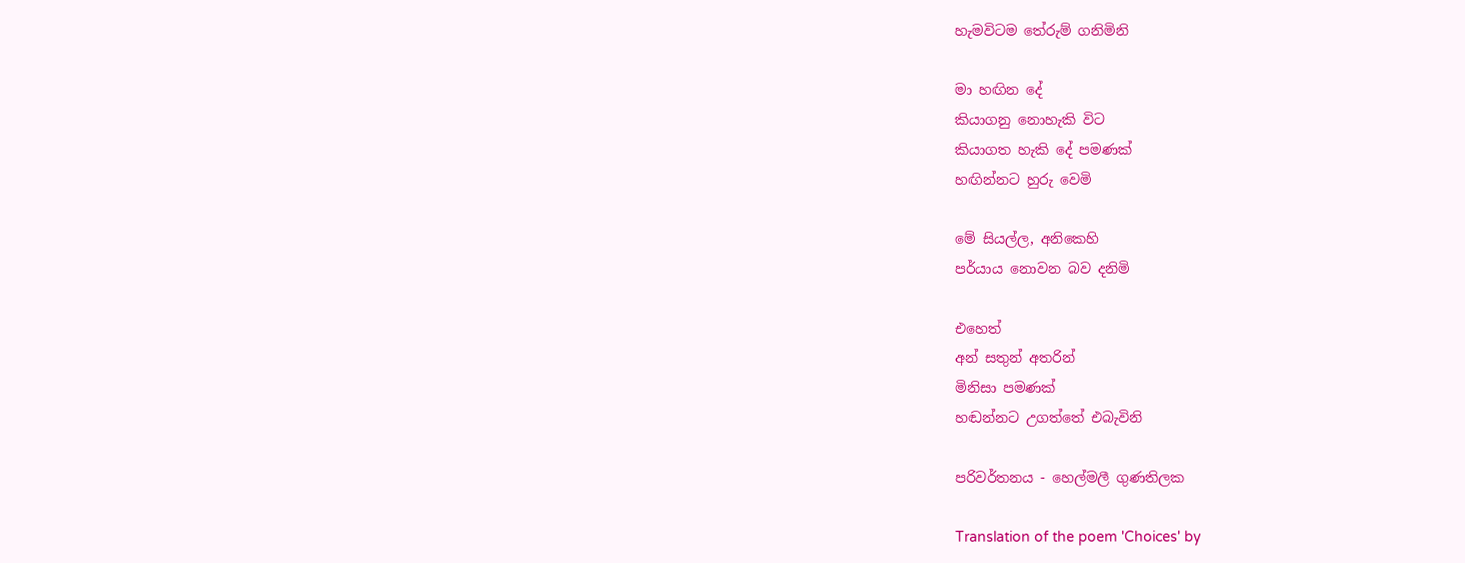හැමවිටම තේරුම් ගනිමිනි

මා හඟින දේ
කියාගනු නොහැකි විට
කියාගත හැකි දේ පමණක්
හඟින්නට හුරු වෙමි

මේ සියල්ල, අනිකෙහි
පර්යාය නොවන බව දනිමි

එහෙත්
අන් සතුන් අතරින්
මිනිසා පමණක්
හඬන්නට උගත්තේ එබැවිනි

පරිවර්තනය - හෙල්මලී ගුණතිලක

Translation of the poem 'Choices' by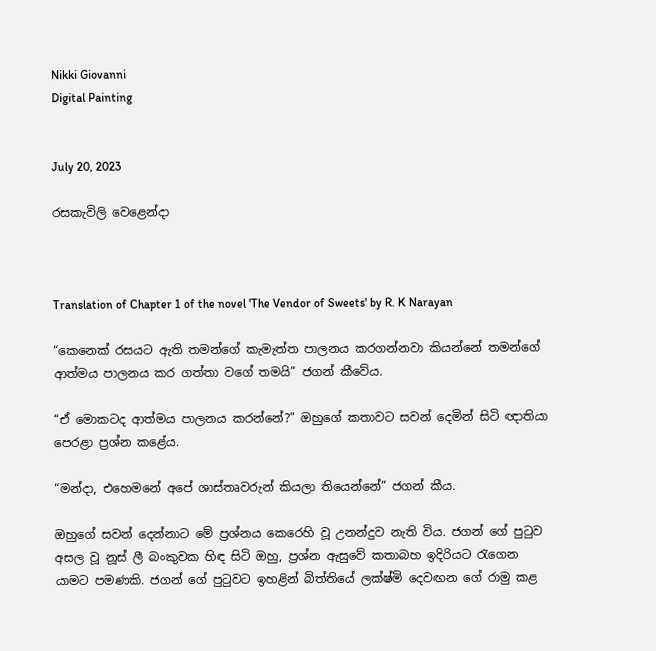Nikki Giovanni
Digital Painting


July 20, 2023

රසකැවිලි වෙළෙන්දා



Translation of Chapter 1 of the novel 'The Vendor of Sweets' by R. K Narayan

“කෙනෙක් රසයට ඇති තමන්ගේ කැමැත්ත පාලනය කරගන්නවා කියන්නේ තමන්ගේ ආත්මය පාලනය කර ගත්තා වගේ තමයි” ජගන් කීවේය.

“ඒ මොකටද ආත්මය පාලනය කරන්නේ?” ඔහුගේ කතාවට සවන් දෙමින් සිටි ඥාතියා පෙරළා ප්‍රශ්න කළේය.

“මන්දා, එහෙමනේ අපේ ශාස්තෘවරුන් කියලා තියෙන්නේ” ජගන් කීය.

ඔහුගේ සවන් දෙන්නාට මේ ප්‍රශ්නය කෙරෙහි වූ උනන්දුව නැති විය. ජගන් ගේ පුටුව අසල වූ නූස් ලී බංකුවක හිඳ සිටි ඔහු, ප්‍රශ්න ඇසුවේ කතාබහ ඉදිරියට රැගෙන යාමට පමණකි. ජගන් ගේ පුටුවට ඉහළින් බිත්තියේ ලක්ෂ්මි දෙවඟන ගේ රාමු කළ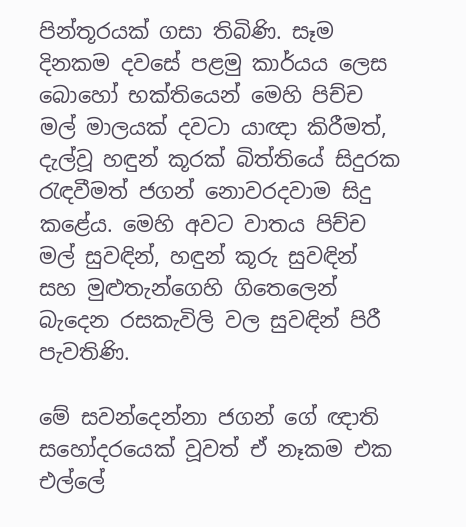පින්තූරයක් ගසා තිබිණි. සෑම දිනකම දවසේ පළමු කාර්යය ලෙස බොහෝ භක්තියෙන් මෙහි පිච්ච මල් මාලයක් දවටා යාඥා කිරීමත්, දැල්වූ හඳුන් කූරක් බිත්තියේ සිදුරක රැඳවීමත් ජගන් නොවරදවාම සිදු කළේය. මෙහි අවට වාතය පිච්ච මල් සුවඳින්, හඳුන් කූරු සුවඳින් සහ මුළුතැන්ගෙහි ගිතෙලෙන් බැදෙන රසකැවිලි වල සුවඳින් පිරී පැවතිණි.

මේ සවන්දෙන්නා ජගන් ගේ ඥාති සහෝදරයෙක් වූවත් ඒ නෑකම එක එල්ලේ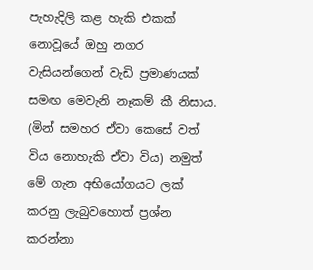පැහැදිලි කළ හැකි එකක් නොවූයේ ඔහු නගර වැසියන්ගෙන් වැඩි ප්‍රමාණයක් සමඟ මෙවැනි නෑකම් කී නිසාය. (මින් සමහර ඒවා කෙසේ වත් විය නොහැකි ඒවා විය) නමුත් මේ ගැන අභියෝගයට ලක් කරනු ලැබුවහොත් ප්‍රශ්න කරන්නා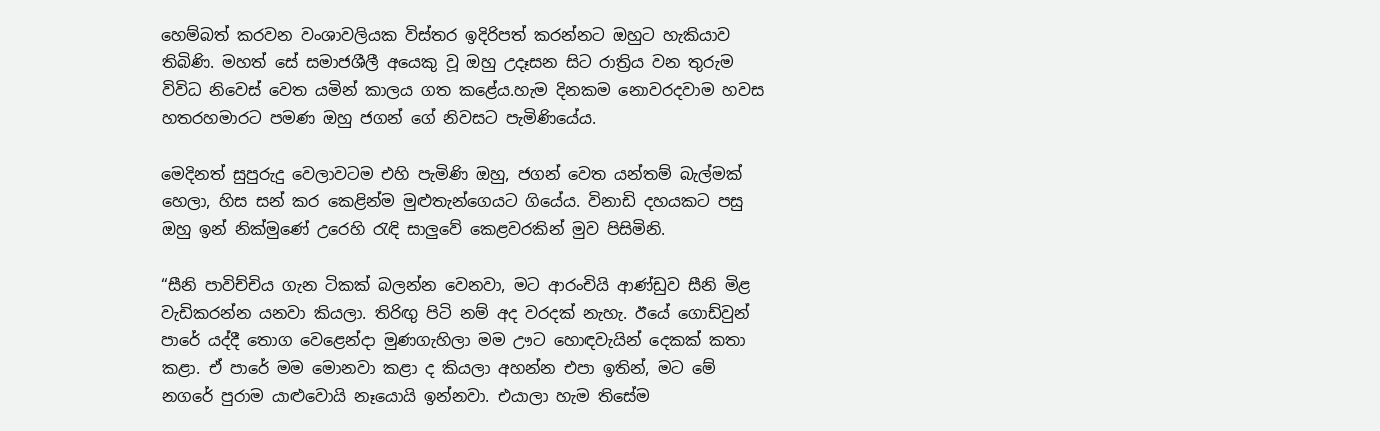හෙම්බත් කරවන වංශාවලියක විස්තර ඉදිරිපත් කරන්නට ඔහුට හැකියාව තිබිණි. මහත් සේ සමාජශීලී අයෙකු වූ ඔහු උදෑසන සිට රාත්‍රිය වන තුරුම විවිධ නිවෙස් වෙත යමින් කාලය ගත කළේය.හැම දිනකම නොවරදවාම හවස හතරහමාරට පමණ ඔහු ජගන් ගේ නිවසට පැමිණියේය.

මෙදිනත් සුපුරුදු වෙලාවටම එහි පැමිණි ඔහු, ජගන් වෙත යන්තම් බැල්මක් හෙලා, හිස සන් කර කෙළින්ම මුළුතැන්ගෙයට ගියේය. විනාඩි දහයකට පසු ඔහු ඉන් නික්මුණේ උරෙහි රැඳි සාලුවේ කෙළවරකින් මුව පිසිමිනි.

“සීනි පාවිච්චිය ගැන ටිකක් බලන්න වෙනවා, මට ආරංචියි ආණ්ඩුව සීනි මිළ වැඩිකරන්න යනවා කියලා. තිරිඟු පිටි නම් අද වරදක් නැහැ. ඊයේ ගොඩ්වුන් පාරේ යද්දී තොග වෙළෙන්දා මුණගැහිලා මම ඌට හොඳවැයින් දෙකක් කතා කළා. ඒ පාරේ මම මොනවා කළා ද කියලා අහන්න එපා ඉතින්, මට මේ නගරේ පුරාම යාළුවොයි නෑයොයි ඉන්නවා. එයාලා හැම තිසේම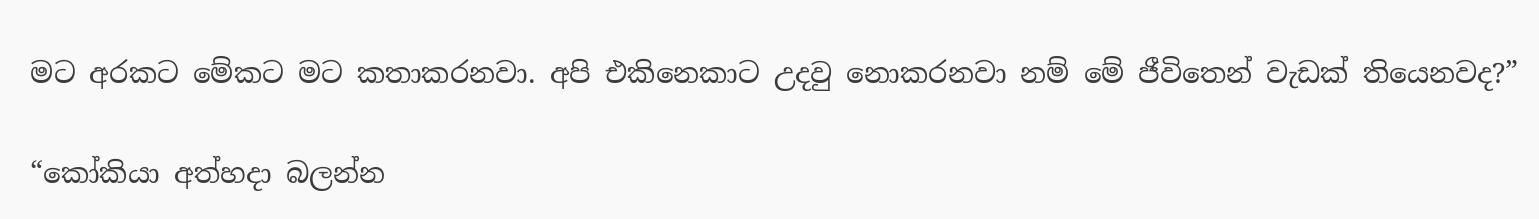මට අරකට මේකට මට කතාකරනවා. අපි එකිනෙකාට උදවු නොකරනවා නම් මේ ජීවිතෙන් වැඩක් තියෙනවද?”

“කෝකියා අත්හදා බලන්න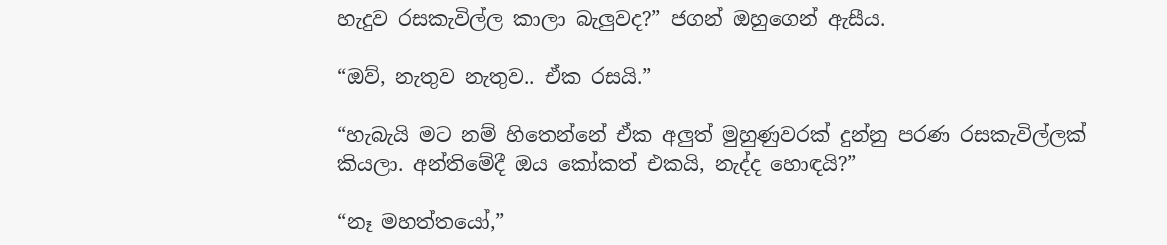හැදුව රසකැවිල්ල කාලා බැලුවද?” ජගන් ඔහුගෙන් ඇසීය.

“ඔව්, නැතුව නැතුව.. ඒක රසයි.”

“හැබැයි මට නම් හිතෙන්නේ ඒක අලුත් මුහුණුවරක් දුන්නු පරණ රසකැවිල්ලක් කියලා. අන්තිමේදී ඔය කෝකත් එකයි, නැද්ද හොඳයි?”

“නෑ මහත්තයෝ,”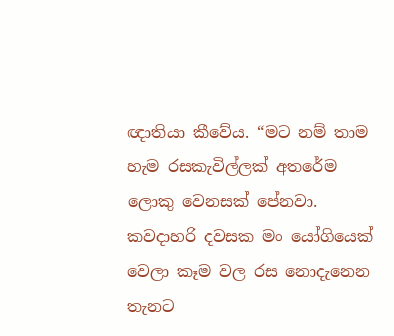ඥාතියා කීවේය. “මට නම් තාම හැම රසකැවිල්ලක් අතරේම ලොකු වෙනසක් පේනවා. කවදාහරි දවසක මං යෝගියෙක් වෙලා කෑම වල රස නොදැනෙන තැනට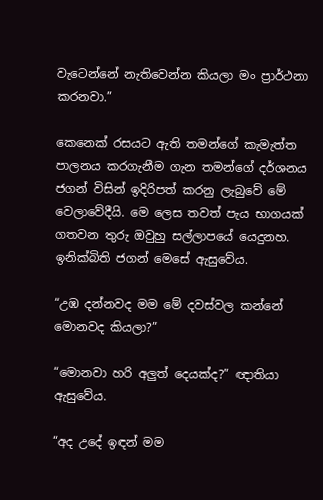වැටෙන්නේ නැතිවෙන්න කියලා මං ප්‍රාර්ථනා කරනවා.”

කෙනෙක් රසයට ඇති තමන්ගේ කැමැත්ත පාලනය කරගැනීම ගැන තමන්ගේ දර්ශනය ජගන් විසින් ඉදිරිපත් කරනු ලැබුවේ මේ වෙලාවේදීයි. මෙ ලෙස තවත් පැය භාගයක් ගතවන තුරු ඔවුහු සල්ලාපයේ යෙදුනහ. ඉනික්බිති ජගන් මෙසේ ඇසුවේය.

“උඹ දන්නවද මම මේ දවස්වල කන්නේ මොනවද කියලා?”

“මොනවා හරි අලුත් දෙයක්ද?” ඥාතියා ඇසුවේය.

“අද උදේ ඉඳන් මම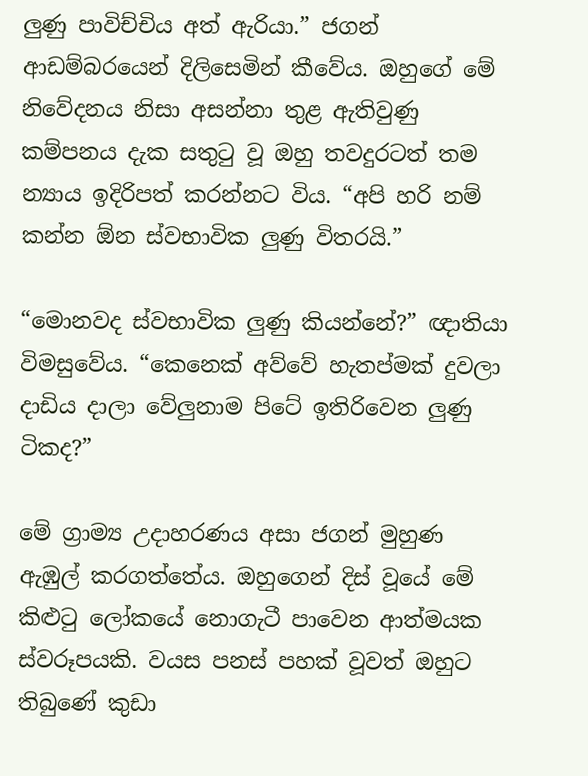ලුණු පාවිච්චිය අත් ඇරියා.” ජගන් ආඩම්බරයෙන් දිලිසෙමින් කීවේය. ඔහුගේ මේ නිවේදනය නිසා අසන්නා තුළ ඇතිවුණු කම්පනය දැක සතුටු වූ ඔහු තවදුරටත් තම න්‍යාය ඉදිරිපත් කරන්නට විය. “අපි හරි නම් කන්න ඕන ස්වභාවික ලුණු විතරයි.”

“මොනවද ස්වභාවික ලුණු කියන්නේ?” ඥාතියා විමසුවේය. “කෙනෙක් අව්වේ හැතප්මක් දුවලා දාඩිය දාලා වේලුනාම පිටේ ඉතිරිවෙන ලුණු ටිකද?”

මේ ග්‍රාම්‍ය උදාහරණය අසා ජගන් මුහුණ ඇඹුල් කරගත්තේය. ඔහුගෙන් දිස් වූයේ මේ කිළුටු ලෝකයේ නොගැටී පාවෙන ආත්මයක ස්වරූපයකි. වයස පනස් පහක් වූවත් ඔහුට තිබුණේ කුඩා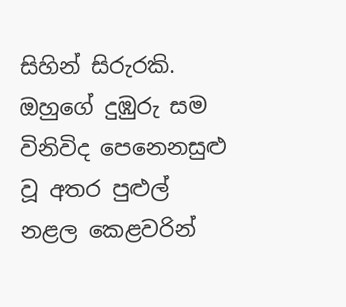සිහින් සිරුරකි. ඔහුගේ දුඹුරු සම විනිවිද පෙනෙනසුළු වූ අතර පුළුල් නළල කෙළවරින්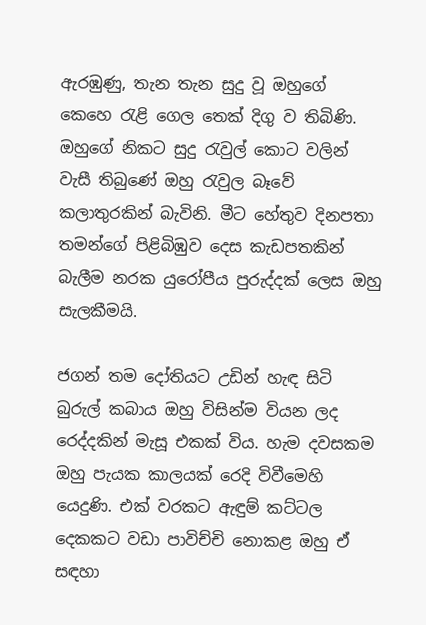ඇරඹුණු, තැන තැන සුදු වූ ඔහුගේ කෙහෙ රැළි ගෙල තෙක් දිගු ව තිබිණි. ඔහුගේ නිකට සුදු රැවුල් කොට වලින් වැසී තිබුණේ ඔහු රැවුල බෑවේ කලාතුරකින් බැවිනි. මීට හේතුව දිනපතා තමන්ගේ පිළිබිඹුව දෙස කැඩපතකින් බැලීම නරක යුරෝපීය පුරුද්දක් ලෙස ඔහු සැලකීමයි.

ජගන් තම දෝතියට උඩින් හැඳ සිටි බුරුල් කබාය ඔහු විසින්ම වියන ලද රෙද්දකින් මැසූ එකක් විය. හැම දවසකම ඔහු පැයක කාලයක් රෙදි විවීමෙහි යෙදුණි. එක් වරකට ඇඳුම් කට්ටල දෙකකට වඩා පාවිච්චි නොකළ ඔහු ඒ සඳහා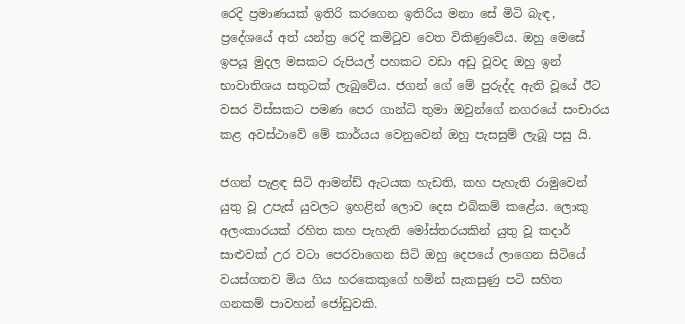රෙදි ප්‍රමාණයක් ඉතිරි කරගෙන ඉතිරිය මනා සේ මිටි බැඳ, ප්‍රදේශයේ අත් යන්ත්‍ර රෙදි කමිටුව වෙත විකිණුවේය. ඔහු මෙසේ ඉපයූ මුදල මසකට රුපියල් පහකට වඩා අඩු වූවද ඔහු ඉන් භාවාතිශය සතුටක් ලැබුවේය. ජගන් ගේ මේ පුරුද්ද ඇති වූයේ ඊට වසර විස්සකට පමණ පෙර ගාන්ධි තුමා ඔවුන්ගේ නගරයේ සංචාරය කළ අවස්ථාවේ මේ කාර්යය වෙනුවෙන් ඔහු පැසසුම් ලැබූ පසු යි.

ජගන් පැළඳ සිටි ආමන්ඩ් ඇටයක හැඩති, කහ පැහැති රාමුවෙන් යුතු වූ උපැස් යුවලට ඉහළින් ලොව දෙස එබිකම් කළේය. ලොකු අලංකාරයක් රහිත කහ පැහැති මෝස්තරයකින් යුතු වූ කදාර් සාළුවක් උර වටා පෙරවාගෙන සිටි ඔහු දෙපයේ ලාගෙන සිටියේ වයස්ගතව මිය ගිය හරකෙකුගේ හමින් සැකසුණු පටි සහිත ගනකම් පාවහන් ජෝඩුවකි.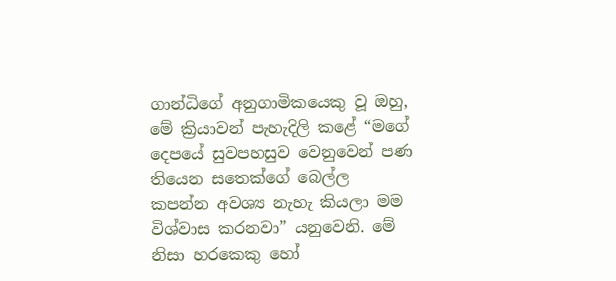ගාන්ධිගේ අනුගාමිකයෙකු වූ ඔහු, මේ ක්‍රියාවන් පැහැදිලි කළේ “මගේ දෙපයේ සුවපහසුව වෙනුවෙන් පණ තියෙන සතෙක්ගේ බෙල්ල කපන්න අවශ්‍ය නැහැ කියලා මම විශ්වාස කරනවා” යනුවෙනි. මේ නිසා හරකෙකු හෝ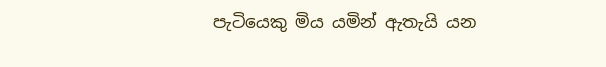පැටියෙකු මිය යමින් ඇතැයි යන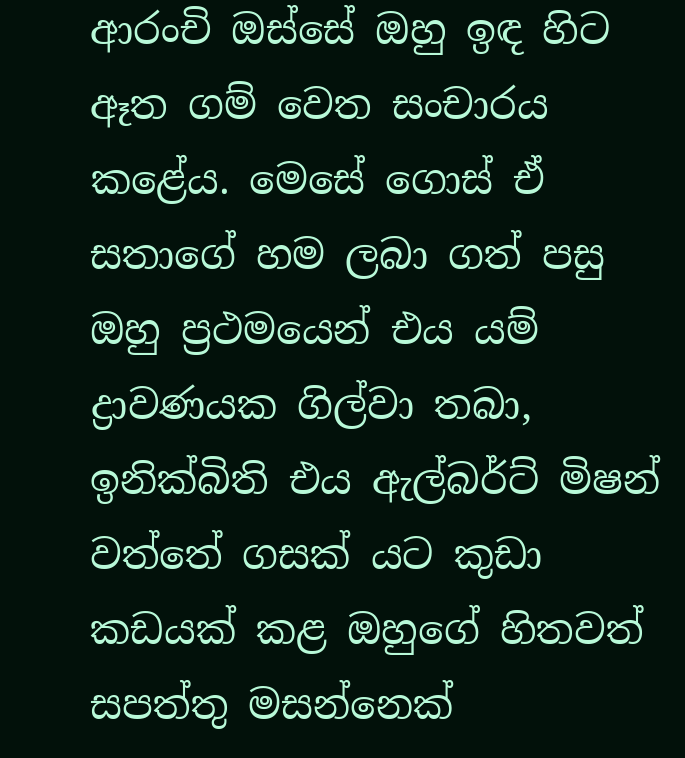ආරංචි ඔස්සේ ඔහු ඉඳ හිට ඈත ගම් වෙත සංචාරය කළේය. මෙසේ ගොස් ඒ සතාගේ හම ලබා ගත් පසු ඔහු ප්‍රථමයෙන් එය යම් ද්‍රාවණයක ගිල්වා තබා, ඉනික්බිති එය ඇල්බර්ට් මිෂන් වත්තේ ගසක් යට කුඩා කඩයක් කළ ඔහුගේ හිතවත් සපත්තු මසන්නෙක්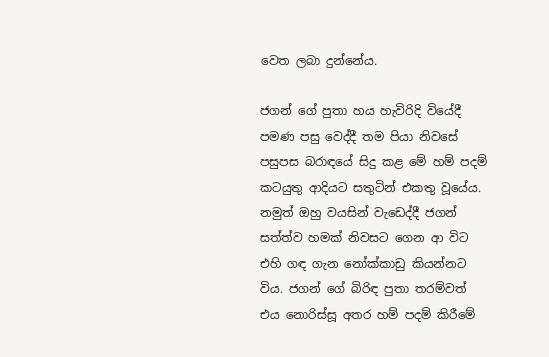වෙත ලබා දුන්නේය.

ජගන් ගේ පුතා හය හැවිරිදි වියේදී පමණ පසු වෙද්දී තම පියා නිවසේ පසුපස බරාඳයේ සිදු කළ මේ හම් පදම් කටයුතු ආදියට සතුටින් එකතු වූයේය. නමුත් ඔහු වයසින් වැඩෙද්දී ජගන් සත්ත්ව හමක් නිවසට ගෙන ආ විට එහි ගඳ ගැන නෝක්කාඩු කියන්නට විය. ජගන් ගේ බිරිඳ පුතා තරම්වත් එය නොරිස්සූ අතර හම් පදම් කිරීමේ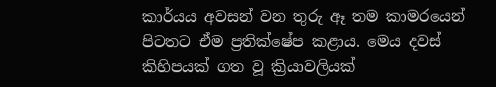කාර්යය අවසන් වන තුරු ඈ තම කාමරයෙන් පිටතට ඒම ප්‍රතික්ෂේප කළාය. මෙය දවස් කිහිපයක් ගත වූ ක්‍රියාවලියක්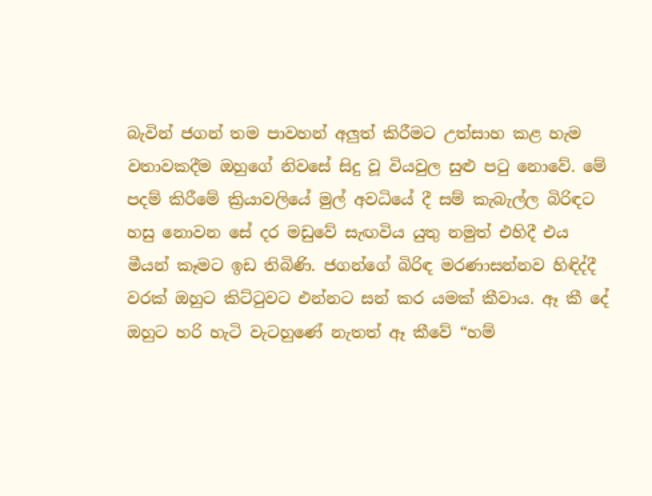බැවින් ජගන් තම පාවහන් අලුත් කිරීමට උත්සාහ කළ හැම වතාවකදීම ඔහුගේ නිවසේ සිදු වූ වියවුල සුළු පටු නොවේ. මේ පදම් කිරීමේ ක්‍රියාවලියේ මුල් අවධියේ දී සම් කැබැල්ල බිරිඳට හසු නොවන සේ දර මඩුවේ සැඟවිය යුතු නමුත් එහිදී එය මීයන් කෑමට ඉඩ තිබිණි. ජගන්ගේ බිරිඳ මරණාසන්නව හිඳිද්දී වරක් ඔහුට කිට්ටුවට එන්නට සන් කර යමක් කීවාය. ඈ කී දේ ඔහුට හරි හැටි වැටහුණේ නැතත් ඈ කීවේ “හම්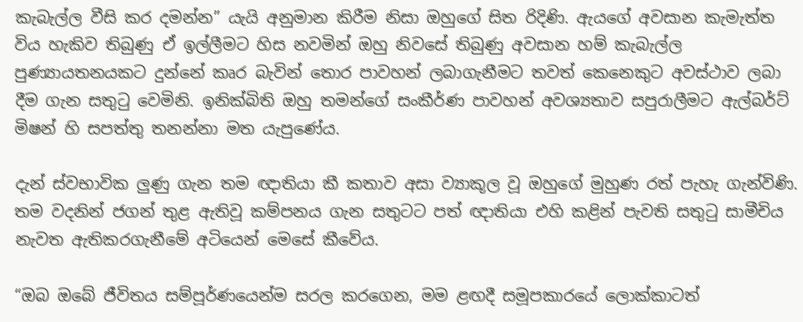කැබැල්ල වීසි කර දමන්න” යැයි අනුමාන කිරීම නිසා ඔහුගේ සිත රිදිණි. ඇයගේ අවසාන කැමැත්ත විය හැකිව තිබුණු ඒ ඉල්ලීමට හිස නවමින් ඔහු නිවසේ තිබුණු අවසාන හම් කැබැල්ල පුණ්‍යායතනයකට දුන්නේ කෘර බැවින් තොර පාවහන් ලබාගැනීමට තවත් කෙනෙකුට අවස්ථාව ලබා දීම ගැන සතුටු වෙමිනි. ඉනික්බිති ඔහු තමන්ගේ සංකීර්ණ පාවහන් අවශ්‍යතාව සපුරාලීමට ඇල්බර්ට් මිෂන් හි සපත්තු තනන්නා මත යැපුණේය.

දැන් ස්වභාවික ලුණු ගැන තම ඥාතියා කී කතාව අසා ව්‍යාකූල වූ ඔහුගේ මුහුණ රත් පැහැ ගැන්විණි. තම වදනින් ජගන් තුළ ඇතිවූ කම්පනය ගැන සතුටට පත් ඥාතියා එහි කළින් පැවති සතුටු සාමීචිය නැවත ඇතිකරගැනීමේ අටියෙන් මෙසේ කීවේය.

“ඔබ ඔබේ ජීවිතය සම්පූර්ණයෙන්ම සරල කරගෙන, මම ළඟදී සමූපකාරයේ ලොක්කාටත්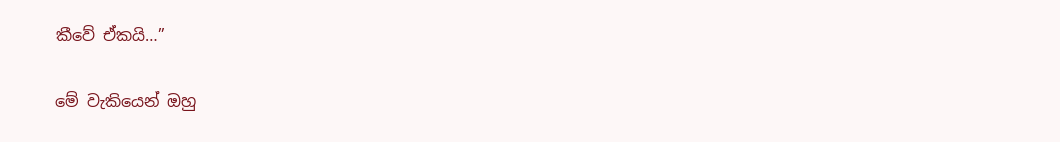කීවේ ඒකයි…”

මේ වැකියෙන් ඔහු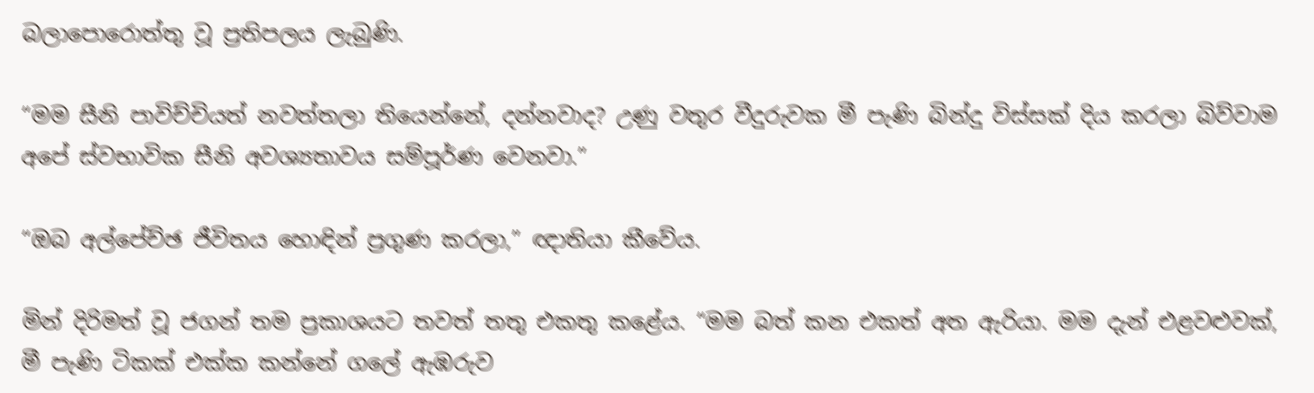බලාපොරොත්තු වූ ප්‍රතිපලය ලැබුණි.

“මම සීනි පාවිච්චියත් නවත්තලා තියෙන්නේ, දන්නවාද? උණු වතුර වීදුරුවක මී පැණි බින්දු විස්සක් දිය කරලා බිව්වාම අපේ ස්වභාවික සීනි අවශ්‍යතාවය සම්පූර්ණ වෙනවා.”

“ඔබ අල්පේච්ඡ ජීවිතය හොඳින් ප්‍රගුණ කරලා,” ඥාතියා කීවේය.

මින් දිරිමත් වූ ජගන් තම ප්‍රකාශයට තවත් තතු එකතු කළේය. “මම බත් කන එකත් අත ඇරියා. මම දැන් එළවළුවක්, මී පැණි ටිකක් එක්ක කන්නේ ගලේ ඇඹරුව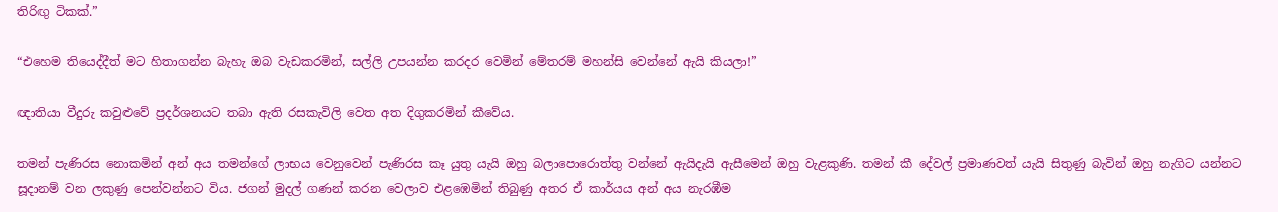තිරිඟු ටිකක්.”

“එහෙම තියෙද්දීත් මට හිතාගන්න බැහැ ඔබ වැඩකරමින්, සල්ලි උපයන්න කරදර වෙමින් මේතරම් මහන්සි වෙන්නේ ඇයි කියලා!”

ඥාතියා වීදුරු කවුළුවේ ප්‍රදර්ශනයට තබා ඇති රසකැවිලි වෙත අත දිගුකරමින් කීවේය.

තමන් පැණිරස නොකමින් අන් අය තමන්ගේ ලාභය වෙනුවෙන් පැණිරස කෑ යුතු යැයි ඔහු බලාපොරොත්තු වන්නේ ඇයිදැයි ඇසීමෙන් ඔහු වැළකුණි. තමන් කී දේවල් ප්‍රමාණවත් යැයි සිතුණු බැවින් ඔහු නැගිට යන්නට සූදානම් වන ලකුණු පෙන්වන්නට විය. ජගන් මුදල් ගණන් කරන වෙලාව එළඹෙමින් තිබුණු අතර ඒ කාර්යය අන් අය නැරඹීම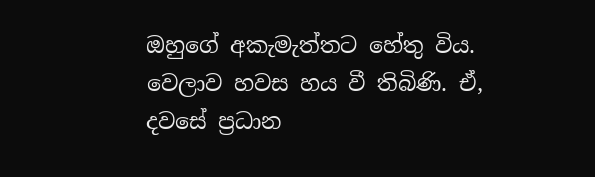ඔහුගේ අකැමැත්තට හේතු විය. වෙලාව හවස හය වී තිබිණි. ඒ, දවසේ ප්‍රධාන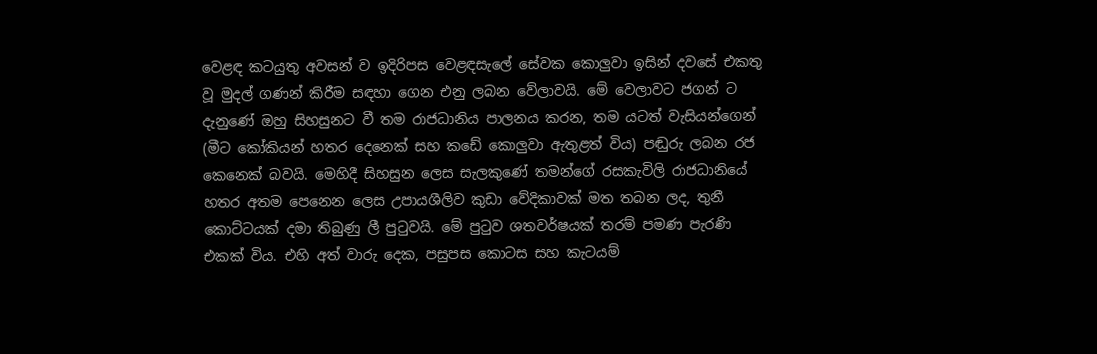වෙළඳ කටයුතු අවසන් ව ඉදිරිපස වෙළඳසැලේ සේවක කොලුවා ඉසින් දවසේ එකතු වූ මුදල් ගණන් කිරීම සඳහා ගෙන එනු ලබන වේලාවයි. මේ වෙලාවට ජගන් ට දැනුණේ ඔහු සිහසුනට වී තම රාජධානිය පාලනය කරන, තම යටත් වැසියන්ගෙන් (මීට කෝකියන් හතර දෙනෙක් සහ කඩේ කොලුවා ඇතුළත් විය) පඬුරු ලබන රජ කෙනෙක් බවයි. මෙහිදී සිහසුන ලෙස සැලකුණේ තමන්ගේ රසකැවිලි රාජධානියේ හතර අතම පෙනෙන ලෙස උපායශීලිව කුඩා වේදිකාවක් මත තබන ලද, තුනී කොට්ටයක් දමා තිබුණු ලී පුටුවයි. මේ පුටුව ශතවර්ෂයක් තරම් පමණ පැරණි එකක් විය. එහි අත් වාරු දෙක, පසුපස කොටස සහ කැටයම්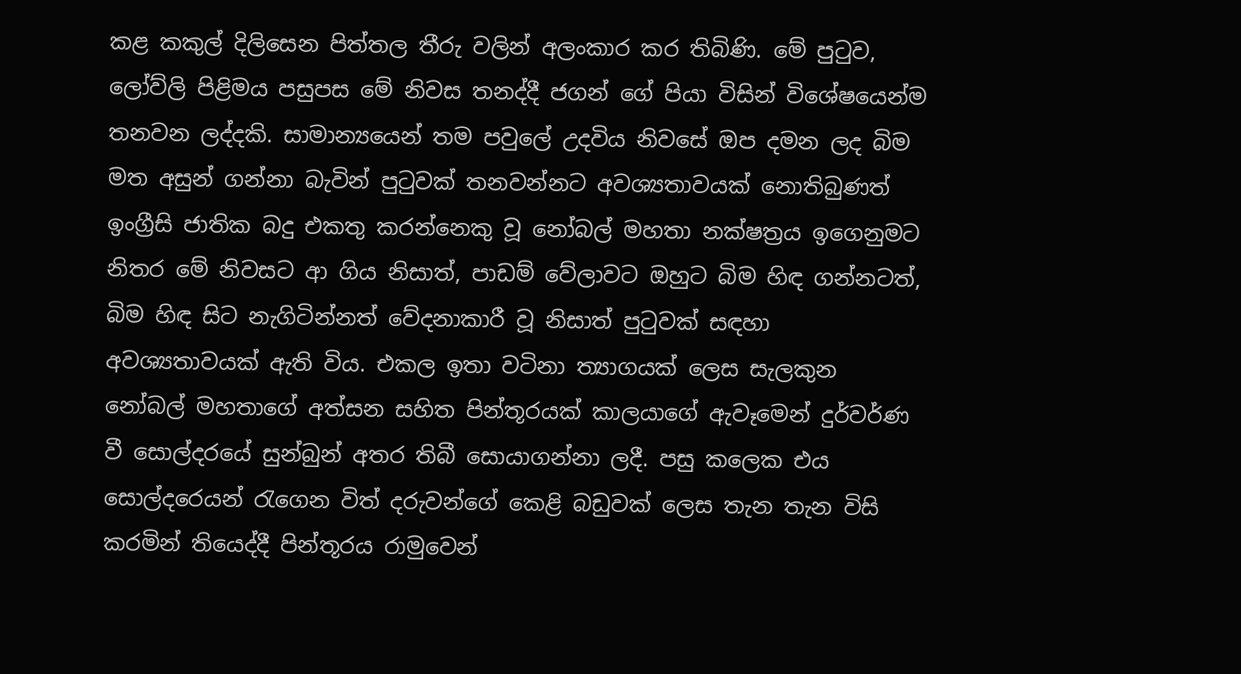කළ කකුල් දිලිසෙන පිත්තල තීරු වලින් අලංකාර කර තිබිණි. මේ පුටුව, ලෝව්ලි පිළිමය පසුපස මේ නිවස තනද්දී ජගන් ගේ පියා විසින් විශේෂයෙන්ම තනවන ලද්දකි. සාමාන්‍යයෙන් තම පවුලේ උදවිය නිවසේ ඔප දමන ලද බිම මත අසුන් ගන්නා බැවින් පුටුවක් තනවන්නට අවශ්‍යතාවයක් නොතිබුණත් ඉංග්‍රීසි ජාතික බදු එකතු කරන්නෙකු වූ නෝබල් මහතා නක්ෂත්‍රය ඉගෙනුමට නිතර මේ නිවසට ආ ගිය නිසාත්, පාඩම් වේලාවට ඔහුට බිම හිඳ ගන්නටත්, බිම හිඳ සිට නැගිටින්නත් වේදනාකාරී වූ නිසාත් පුටුවක් සඳහා අවශ්‍යතාවයක් ඇති විය. එකල ඉතා වටිනා ත්‍යාගයක් ලෙස සැලකුන නෝබල් මහතාගේ අත්සන සහිත පින්තූරයක් කාලයාගේ ඇවෑමෙන් දුර්වර්ණ වී සොල්දරයේ සුන්බුන් අතර තිබී සොයාගන්නා ලදී. පසු කලෙක එය සොල්දරෙයන් රැගෙන විත් දරුවන්ගේ කෙළි බඩුවක් ලෙස තැන තැන විසි කරමින් තියෙද්දී පින්තූරය රාමුවෙන්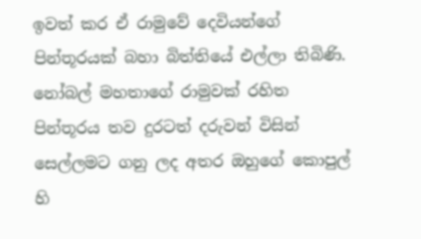ඉවත් කර ඒ රාමුවේ දෙවියන්ගේ පින්තූරයක් බහා බිත්තියේ එල්ලා තිබිණි. නෝබල් මහතාගේ රාමුවක් රහිත පින්තූරය තව දුරටත් දරුවන් විසින් සෙල්ලමට ගනු ලද අතර ඔහුගේ කොපුල් හි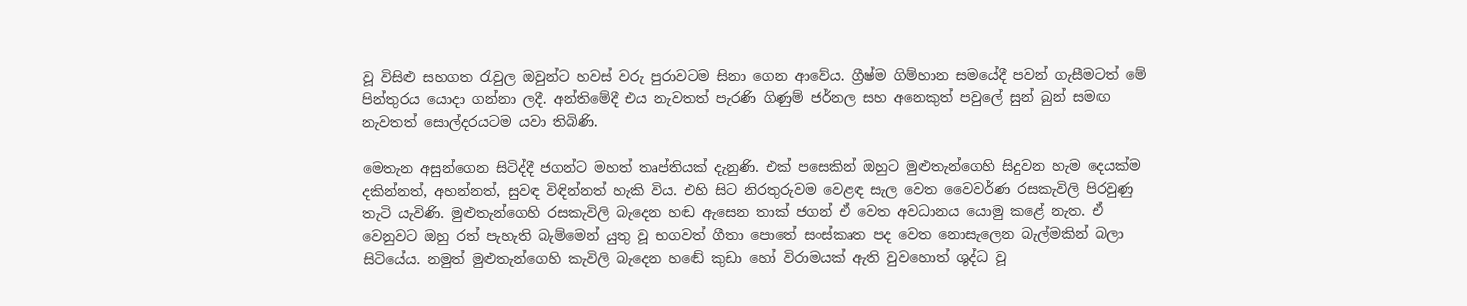වූ විසිළු සහගත රැවුල ඔවුන්ට හවස් වරු පුරාවටම සිනා ගෙන ආවේය. ග්‍රීෂ්ම ගිම්හාන සමයේදී පවන් ගැසීමටත් මේ පින්තුරය යොදා ගන්නා ලදී. අන්තිමේදී එය නැවතත් පැරණි ගිණුම් ජර්නල සහ අනෙකුත් පවුලේ සුන් බුන් සමඟ නැවතත් සොල්දරයටම යවා තිබිණි.

මෙතැන අසුන්ගෙන සිටිද්දී ජගන්ට මහත් තෘප්තියක් දැනුණි. එක් පසෙකින් ඔහුට මුළුතැන්ගෙහි සිදුවන හැම දෙයක්ම දකින්නත්, අහන්නත්, සුවඳ විඳින්නත් හැකි විය. එහි සිට නිරතුරුවම වෙළඳ සැල වෙත වෛවර්ණ රසකැවිලි පිරවුණු තැටි යැවිණි. මුළුතැන්ගෙහි රසකැවිලි බැදෙන හඬ ඇසෙන තාක් ජගන් ඒ වෙත අවධානය යොමු කළේ නැත. ඒ වෙනුවට ඔහු රත් පැහැති බැම්මෙන් යුතු වූ භගවත් ගීතා පොතේ සංස්කෘත පද වෙත නොසැලෙන බැල්මකින් බලා සිටියේය. නමුත් මුළුතැන්ගෙහි කැවිලි බැදෙන හඬේ කුඩා හෝ විරාමයක් ඇති වුවහොත් ශුද්ධ වූ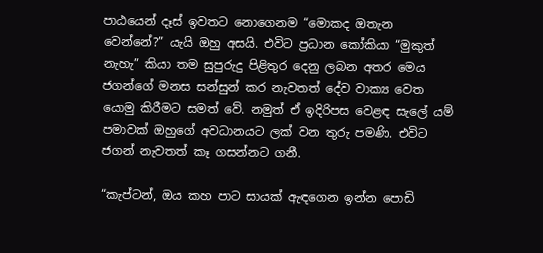පාඨයෙන් දෑස් ඉවතට නොගෙනම “මොකද ඔතැන වෙන්නේ?” යැයි ඔහු අසයි. එවිට ප්‍රධාන කෝකියා “මුකුත් නැහැ” කියා තම සුපුරුදු පිළිතුර දෙනු ලබන අතර මෙය ජගන්ගේ මනස සන්සුන් කර නැවතත් දේව වාක්‍ය වෙත යොමු කිරීමට සමත් වේ. නමුත් ඒ ඉදිරිපස වෙළඳ සැලේ යම් පමාවක් ඔහුගේ අවධානයට ලක් වන තුරු පමණි. එවිට ජගන් නැවතත් කෑ ගසන්නට ගනී.

“කැප්ටන්, ඔය කහ පාට සායක් ඇඳගෙන ඉන්න පොඩි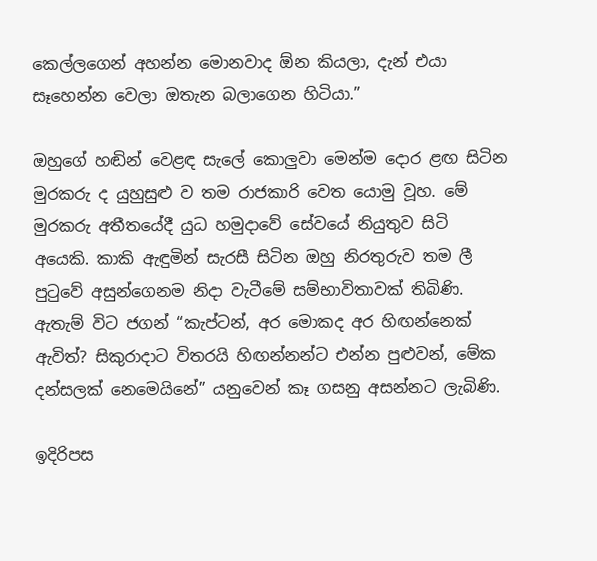කෙල්ලගෙන් අහන්න මොනවාද ඕන කියලා, දැන් එයා සෑහෙන්න වෙලා ඔතැන බලාගෙන හිටියා.”

ඔහුගේ හඬින් වෙළඳ සැලේ කොලුවා මෙන්ම දොර ළඟ සිටින මුරකරු ද යුහුසුළු ව තම රාජකාරි වෙත යොමු වූහ. මේ මුරකරු අතීතයේදී යුධ හමුදාවේ සේවයේ නියුතුව සිටි අයෙකි. කාකි ඇඳුමින් සැරසී සිටින ඔහු නිරතුරුව තම ලී පුටුවේ අසුන්ගෙනම නිදා වැටීමේ සම්භාවිතාවක් තිබිණි. ඇතැම් විට ජගන් “කැප්ටන්, අර මොකද අර හිඟන්නෙක් ඇවිත්? සිකුරාදාට විතරයි හිඟන්නන්ට එන්න පුළුවන්, මේක දන්සලක් නෙමෙයිනේ” යනුවෙන් කෑ ගසනු අසන්නට ලැබිණි.

ඉදිරිපස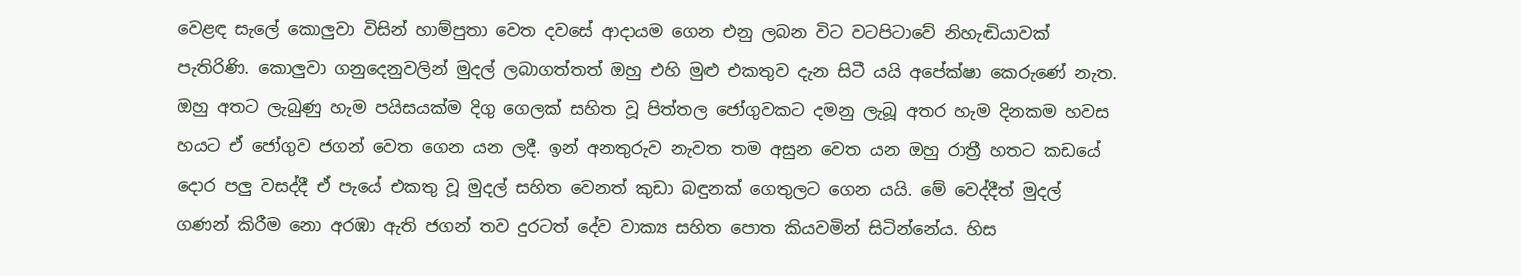වෙළඳ සැලේ කොලුවා විසින් හාම්පුතා වෙත දවසේ ආදායම ගෙන එනු ලබන විට වටපිටාවේ නිහැඬියාවක් පැතිරිණි. කොලුවා ගනුදෙනුවලින් මුදල් ලබාගත්තත් ඔහු එහි මුළු එකතුව දැන සිටී යයි අපේක්ෂා කෙරුණේ නැත. ඔහු අතට ලැබුණු හැම පයිසයක්ම දිගු ගෙලක් සහිත වූ පිත්තල ජෝගුවකට දමනු ලැබූ අතර හැම දිනකම හවස හයට ඒ ජෝගුව ජගන් වෙත ගෙන යන ලදී. ඉන් අනතුරුව නැවත තම අසුන වෙත යන ඔහු රාත්‍රී හතට කඩයේ දොර පලු වසද්දී ඒ පැයේ එකතු වූ මුදල් සහිත වෙනත් කුඩා බඳුනක් ගෙතුලට ගෙන යයි. මේ වෙද්දීත් මුදල් ගණන් කිරීම නො අරඹා ඇති ජගන් තව දුරටත් දේව වාක්‍ය සහිත පොත කියවමින් සිටින්නේය. හිස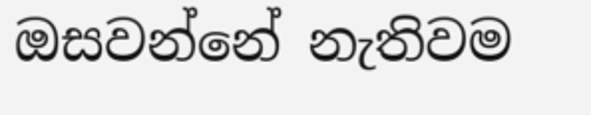ඔසවන්නේ නැතිවම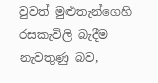වුවත් මුළුතැන්ගෙහි රසකැවිලි බැදීම නැවතුණු බව,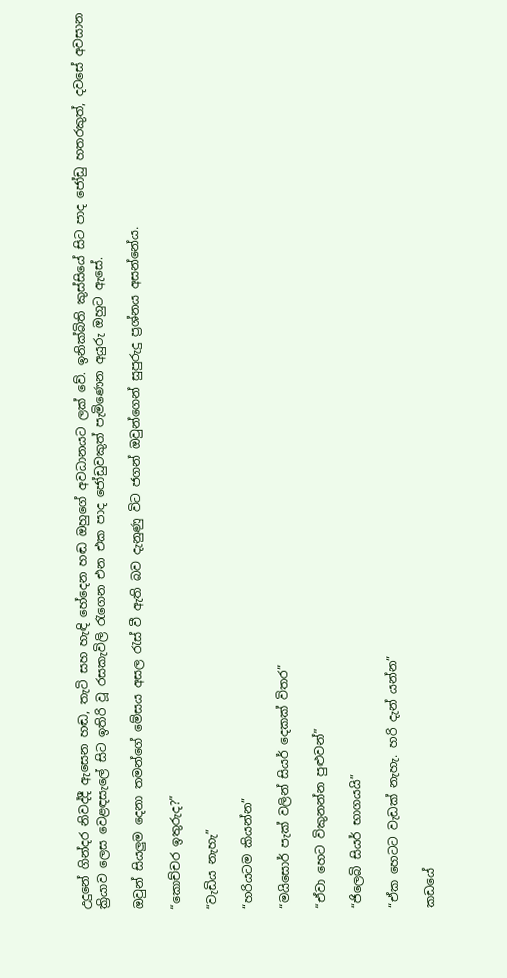උදුනේ ගින්දර නිවද්දී ඇසෙන හඬ, තැටි සහ හැඳි හේදෙන හඬ ඔහුගේ අවධානයට ලක් වේ. ඉනික්බිති කුස්සියේ සිට පාද ජෝඩු හතරකුත්, දවසේ අවසාන ක්‍රියාව ලෙස වෙළඳසැලේ සිට ඉතිරි වූ රසකැවිලි රැගෙන එන එක පාද ජෝඩුවකුත් පැමිණෙන අයුරු ඔහුට ඇසේ.

ඔවුන් සියලුම දෙනා තමන්ගේ මේසය අසල රැස් වී ඇති බව දැනුණු විට ජගන් ඔවුන්ගෙන් සුපුරුදු ප්‍රශ්නය අසන්නේය.

“කොච්චර ඉතුරුද?”

“වැඩිය නැහැ”

“හරියටම කියන්න”

“මයිසොර් පැක් වලින් සියර් දෙකක් විතර”

“ඒවා හෙට විකුනන්න පුළුවන්”

“ජිලෙබි සියර් භාගයයි”

“ඒක හෙටට වැඩක් නැහැ. හරි දැන් යන්න”

කඩයේ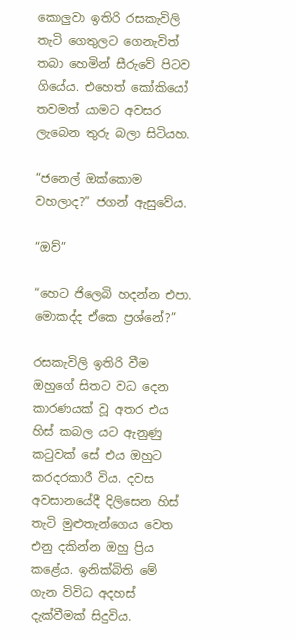කොලුවා ඉතිරි රසකැවිලි තැටි ගෙතුලට ගෙනැවිත් තබා හෙමින් සීරුවේ පිටව ගියේය. එහෙත් කෝකියෝ තවමත් යාමට අවසර ලැබෙන තුරු බලා සිටියහ.

“ජනෙල් ඔක්කොම වහලාද?” ජගන් ඇසුවේය.

“ඔව්”

“හෙට ජිලෙබි හදන්න එපා. මොකද්ද ඒකෙ ප්‍රශ්නේ?”

රසකැවිලි ඉතිරි වීම ඔහුගේ සිතට වධ දෙන කාරණයක් වූ අතර එය හිස් කබල යට ඇනුණු කටුවක් සේ එය ඔහුට කරදරකාරී විය. දවස අවසානයේදී දිලිසෙන හිස් තැටි මුළුතැන්ගෙය වෙත එනු දකින්න ඔහු ප්‍රිය කළේය. ඉනික්බිති මේ ගැන විවිධ අදහස් දැක්වීමක් සිදුවිය.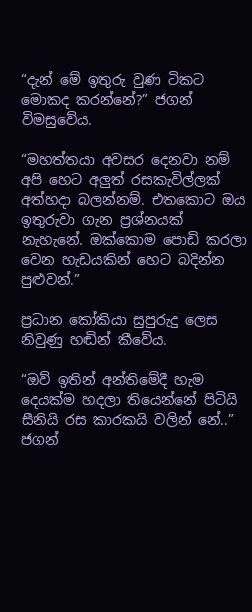“දැන් මේ ඉතුරු වුණ ටිකට මොකද කරන්නේ?” ජගන් විමසුවේය.

“මහත්තයා අවසර දෙනවා නම් අපි හෙට අලුත් රසකැවිල්ලක් අත්හදා බලන්නම්. එතකොට ඔය ඉතුරුවා ගැන ප්‍රශ්නයක් නැහැනේ. ඔක්කොම පොඩි කරලා වෙන හැඩයකින් හෙට බදින්න පුළුවන්.”

ප්‍රධාන කෝකියා සුපුරුදු ලෙස නිවුණු හඬින් කීවේය.

“ඔව් ඉතින් අන්තිමේදී හැම දෙයක්ම හදලා තියෙන්නේ පිටියි සීනියි රස කාරකයි වලින් නේ..” ජගන්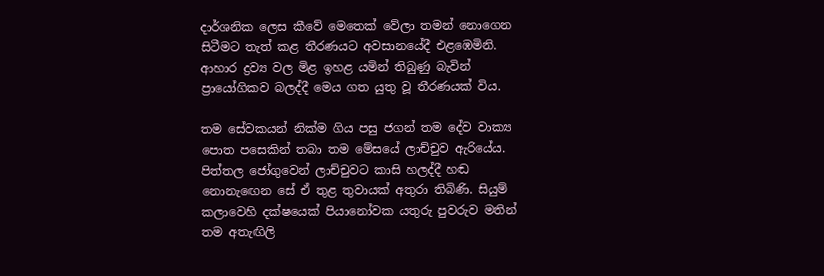දාර්ශනික ලෙස කීවේ මෙතෙක් වේලා තමන් නොගෙන සිටීමට තැත් කළ තීරණයට අවසානයේදී එළඹෙමිනි. ආහාර ද්‍රව්‍ය වල මිළ ඉහළ යමින් තිබුණු බැවින් ප්‍රායෝගිකව බලද්දී මෙය ගත යුතු වූ තීරණයක් විය.

තම සේවකයන් නික්ම ගිය පසු ජගන් තම දේව වාක්‍ය පොත පසෙකින් තබා තම මේසයේ ලාච්චුව ඇරියේය. පිත්තල ජෝගුවෙන් ලාච්චුවට කාසි හලද්දී හඬ නොනැඟෙන සේ ඒ තුළ තුවායක් අතුරා තිබිණි. සියුම් කලාවෙහි දක්ෂයෙක් පියානෝවක යතුරු පුවරුව මතින් තම අතැඟිලි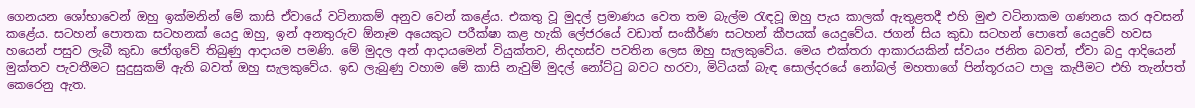ගෙනයන ශෝභාවෙන් ඔහු ඉක්මනින් මේ කාසි ඒවායේ වටිනාකම් අනුව වෙන් කළේය. එකතු වූ මුදල් ප්‍රමාණය වෙත තම බැල්ම රැඳවූ ඔහු පැය කාලක් ඇතුළතදී එහි මුළු වටිනාකම ගණනය කර අවසන් කළේය. සටහන් පොතක සටහනක් යෙදු ඔහු, ඉන් අනතුරුව ඕනෑම අයෙකුට පරීක්ෂා කළ හැකි ලේජරයේ වඩාත් සංකීර්ණ සටහන් කීපයක් යෙදුවේය. ජගන් සිය කුඩා සටහන් පොතේ යෙදුවේ හවස හයෙන් පසුව ලැබී කුඩා ජෝගුවේ තිබුණු ආදායම පමණි. මේ මුදල අන් ආදායමෙන් වියුක්තව, නිදහස්ව පවතින ලෙස ඔහු සැලකුවේය. මෙය එක්තරා ආකාරයකින් ස්වයං ජනිත බවත්, ඒවා බදු ආදියෙන් මුක්තව පැවතීමට සුදුසුකම් ඇති බවත් ඔහු සැලකුවේය. ඉඩ ලැබුණු වහාම මේ කාසි නැවුම් මුදල් නෝට්ටු බවට හරවා, මිටියක් බැඳ සොල්දරයේ නෝබල් මහතාගේ පින්තූරයට පාලු කැපීමට එහි තැන්පත් කෙරෙනු ඇත.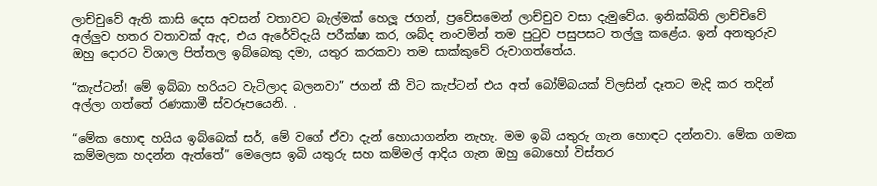ලාච්චුවේ ඇති කාසි දෙස අවසන් වතාවට බැල්මක් හෙලූ ජගන්, ප්‍රවේසමෙන් ලාච්චුව වසා දැමුවේය. ඉනික්බිති ලාච්චිවේ අල්ලුව හතර වතාවක් ඇද, එය ඇරේවිදැයි පරීක්ෂා කර, ශබ්ද නංවමින් තම පුටුව පසුපසට තල්ලු කළේය. ඉන් අනතුරුව ඔහු දොරට විශාල පිත්තල ඉබ්බෙකු දමා, යතුර කරකවා තම සාක්කුවේ රුවාගත්තේය.

“කැප්ටන්! මේ ඉබ්බා හරියට වැටිලාද බලනවා” ජගන් කී විට කැප්ටන් එය අත් බෝම්බයක් විලසින් දෑතට මැදි කර තදින් අල්ලා ගත්තේ රණකාමී ස්වරූපයෙනි. .

“මේක හොඳ හයිය ඉබ්බෙක් සර්, මේ වගේ ඒවා දැන් හොයාගන්න නැහැ. මම ඉබි යතුරු ගැන හොඳට දන්නවා. මේක ගමක කම්මලක හදන්න ඇත්තේ” මෙලෙස ඉබි යතුරු සහ කම්මල් ආදිය ගැන ඔහු බොහෝ විස්තර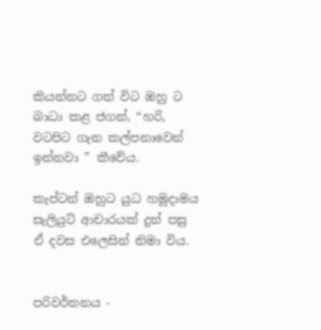කියන්නට ගත් විට ඔහු ට බාධා කළ ජගන්, “හරි, වටපිට ගැන කල්පනාවෙන් ඉන්නවා ” කීවේය.

කැප්ටන් ඔහුට යුධ හමුදාමය සැලියුට් ආචාරයක් දුන් පසු ඒ දවස එලෙසින් නිමා විය.


පරිවර්තනය -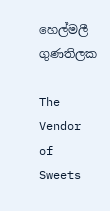හෙල්මලී ගුණතිලක

The Vendor of Sweets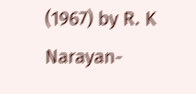(1967) by R. K Narayan-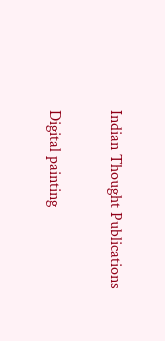Indian Thought Publications

Digital painting